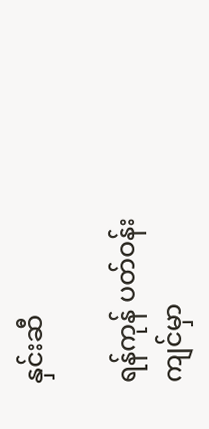နှင်းဆီ

ရန်ကုန် ပတ်ဝန်းကျင်မှာ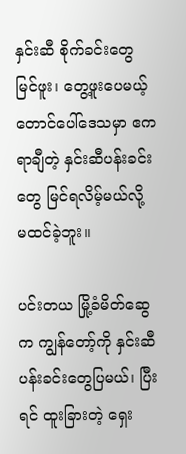နှင်းဆီ စိုက်ခင်းတွေ မြင်ဖူး၊ တွေ့ဖူးပေမယ့် တောင်ပေါ်ဒေသမှာ ဧက ရာချီတဲ့ နှင်းဆီပန်းခင်းတွေ မြင်ရလိမ့်မယ်လို့ မထင်ခဲ့ဘူး။

ပင်းတယ မြို့ခံမိတ်ဆွေက ကျွန်တော့်ကို နှင်းဆီပန်းခင်းတွေပြမယ်၊ ပြီးရင် ထူးခြားတဲ့ ရှေး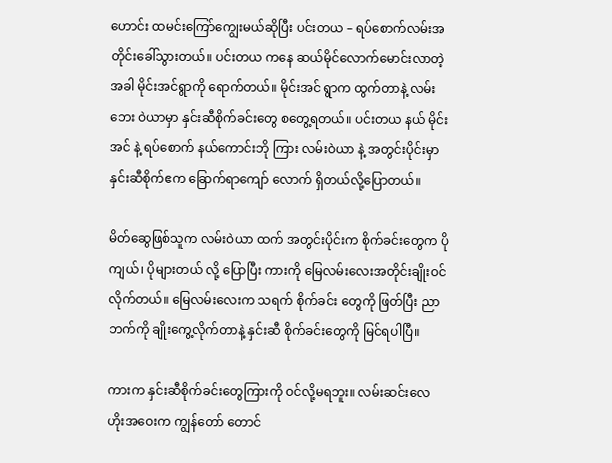ဟောင်း ထမင်းကြော်ကျွေးမယ်ဆိုပြီး ပင်းတယ – ရပ်စောက်လမ်းအတိုင်းခေါ်သွားတယ်။ ပင်းတယ ကနေ ဆယ်မိုင်လောက်မောင်းလာတဲ့အခါ မိုင်းအင်ရွာကို ရောက်တယ်။ မိုင်းအင် ရွာက ထွက်တာနဲ့ လမ်းဘေး ဝဲယာမှာ နှင်းဆီစိုက်ခင်းတွေ စတွေ့ရတယ်။ ပင်းတယ နယ် မိုင်းအင် နဲ့ ရပ်စောက် နယ်ကောင်းဘို ကြား လမ်းဝဲယာ နဲ့ အတွင်းပိုင်းမှာ နှင်းဆီစိုက်ဧက ခြောက်ရာကျော် လောက် ရှိတယ်လို့ပြောတယ်။

မိတ်ဆွေဖြစ်သူက လမ်းဝဲယာ ထက် အတွင်းပိုင်းက စိုက်ခင်းတွေက ပိုကျယ်၊ ပိုများတယ် လို့ ပြောပြီး ကားကို မြေလမ်းလေးအတိုင်းချိုးဝင်လိုက်တယ်။ မြေလမ်းလေးက သရက် စိုက်ခင်း တွေကို ဖြတ်ပြီး ညာဘက်ကို ချိုးကွေ့လိုက်တာနဲ့ နှင်းဆီ စိုက်ခင်းတွေကို မြင်ရပါပြီ။

ကားက နှင်းဆီစိုက်ခင်းတွေကြားကို ဝင်လို့မရဘူး။ လမ်းဆင်းလေ ဟိုးအဝေးက ကျွန်တော် တောင်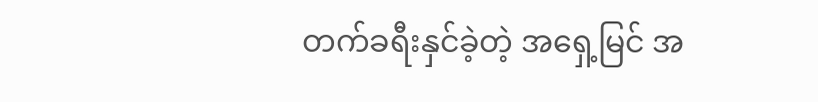တက်ခရီးနှင်ခဲ့တဲ့ အရှေ့မြင် အ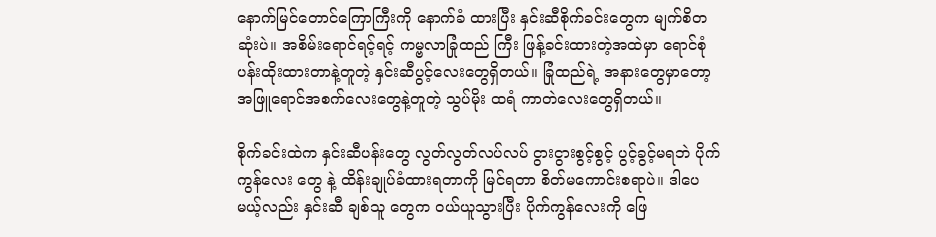နောက်မြင်တောင်ကြောကြီးကို နောက်ခံ ထားပြီး နှင်းဆီစိုက်ခင်းတွေက မျက်စိတဆုံးပဲ။ အစိမ်းရောင်ရင့်ရင့် ကမ္ဗလာခြုံထည် ကြီး ဖြန့်ခင်းထားတဲ့အထဲမှာ ရောင်စုံပန်းထိုးထားတာနဲ့တူတဲ့ နှင်းဆီပွင့်လေးတွေရှိတယ်။ ခြုံထည်ရဲ့ အနားတွေမှာတော့ အဖြူရောင်အစက်လေးတွေနဲ့တူတဲ့ သွပ်မိုး ထရံ ကာတဲလေးတွေရှိတယ်။

စိုက်ခင်းထဲက နှင်းဆီပန်းတွေ လွတ်လွတ်လပ်လပ် ငွားငွားစွင့်စွင့် ပွင့်ခွင့်မရဘဲ ပိုက်ကွန်လေး တွေ နဲ့ ထိန်းချုပ်ခံထားရတာကို မြင်ရတာ စိတ်မကောင်းစရာပဲ။ ဒါပေမယ့်လည်း နှင်းဆီ ချစ်သူ တွေက ဝယ်ယူသွားပြီး ပိုက်ကွန်လေးကို ဖြေ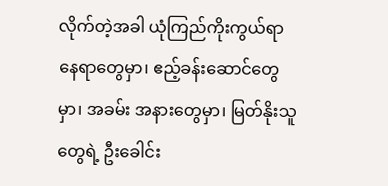လိုက်တဲ့အခါ ယုံကြည်ကိုးကွယ်ရာနေရာတွေမှာ၊ ဧည့်ခန်းဆောင်တွေမှာ၊ အခမ်း အနားတွေမှာ၊ မြတ်နိုးသူတွေရဲ့ ဦးခေါင်း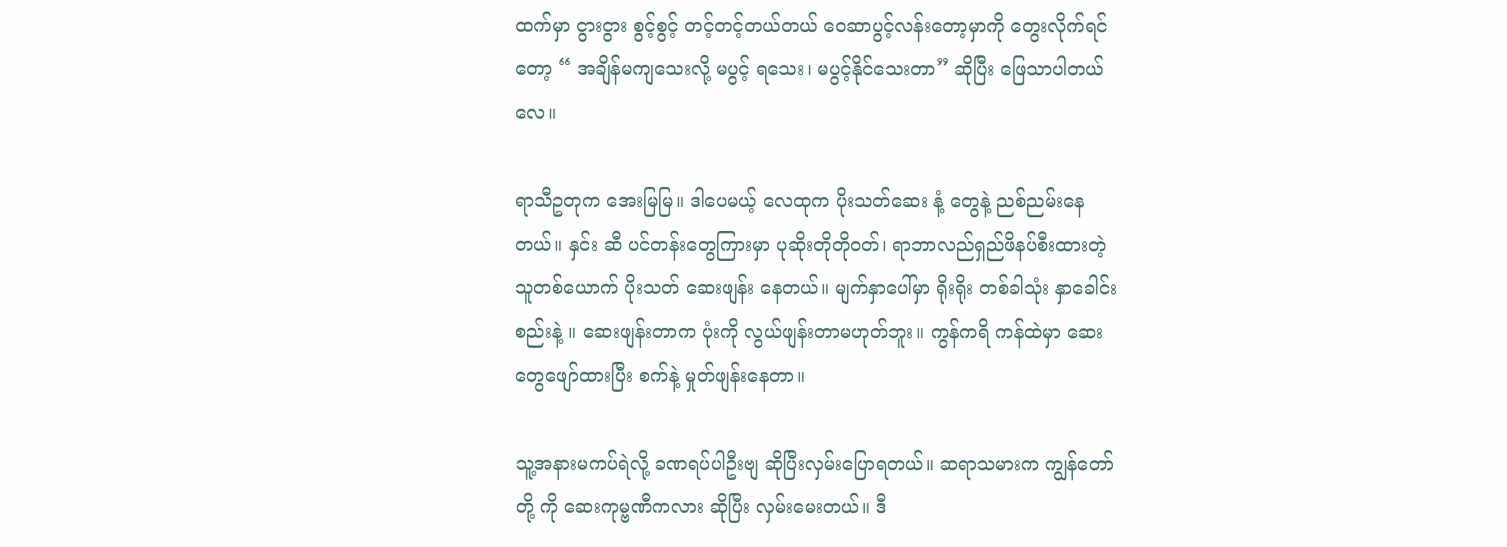ထက်မှာ ငွားငွား စွင့်စွင့် တင့်တင့်တယ်တယ် ဝေဆာပွင့်လန်းတော့မှာကို တွေးလိုက်ရင်တော့ “ အချိန်မကျသေးလို့ မပွင့် ရသေး၊ မပွင့်နိုင်သေးတာ” ဆိုပြီး ဖြေသာပါတယ်လေ။

ရာသီဥတုက အေးမြမြ။ ဒါပေမယ့် လေထုက ပိုးသတ်ဆေး နံ့ တွေနဲ့ ညစ်ညမ်းနေတယ်။ နှင်း ဆီ ပင်တန်းတွေကြားမှာ ပုဆိုးတိုတိုဝတ်၊ ရာဘာလည်ရှည်ဖိနပ်စီးထားတဲ့ သူတစ်ယောက် ပိုးသတ် ဆေးဖျန်း နေတယ်။ မျက်နှာပေါ်မှာ ရိုးရိုး တစ်ခါသုံး နှာခေါင်းစည်းနဲ့ ။ ဆေးဖျန်းတာက ပုံးကို လွယ်ဖျန်းတာမဟုတ်ဘူး။ ကွန်ကရိ ကန်ထဲမှာ ဆေးတွေဖျော်ထားပြီး စက်နဲ့ မှုတ်ဖျန်းနေတာ။

သူ့အနားမကပ်ရဲလို့ ခဏရပ်ပါဦးဗျ ဆိုပြီးလှမ်းပြောရတယ်။ ဆရာသမားက ကျွန်တော်တို့ ကို ဆေးကုမ္ဗဏီကလား ဆိုပြီး လှမ်းမေးတယ်။ ဒီ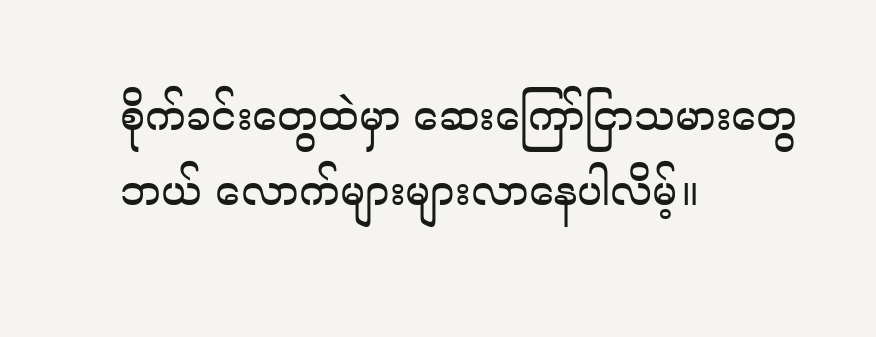စိုက်ခင်းတွေထဲမှာ ဆေးကြော်ငြာသမားတွေ ဘယ် လောက်များများလာနေပါလိမ့်။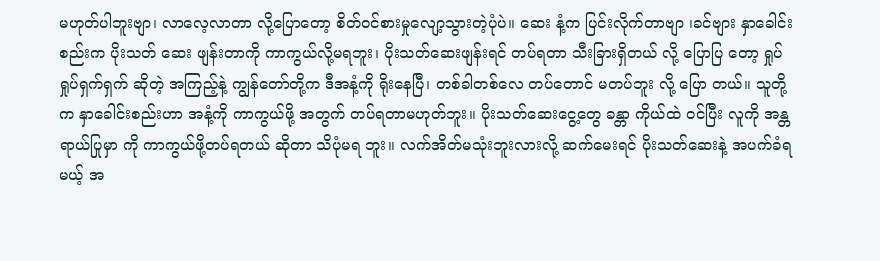မဟုတ်ပါဘူးဗျာ၊ လာလေ့လာတာ လို့ပြောတော့ စိတ်ဝင်စားမှုလျော့သွားတဲ့ပုံပဲ။ ဆေး နံ့က ပြင်းလိုက်တာဗျာ ၊ခင်ဗျား နှာခေါင်းစည်းက ပိုးသတ် ဆေး ဖျန်းတာကို ကာကွယ်လို့မရဘူး၊ ပိုးသတ်ဆေးဖျန်းရင် တပ်ရတာ သီးခြားရှိတယ် လို့ ပြောပြ တော့ ရှုပ်ရှုပ်ရှက်ရှက် ဆိုတဲ့ အကြည့်နဲ့ ကျွန်တော်တို့က ဒီအနံ့ကို ရိုးနေပြီ၊ တစ်ခါတစ်လေ တပ်တောင် မတပ်ဘူး လို့ ပြော တယ်။ သူတို့က နှာခေါင်းစည်းဟာ အနံ့ကို ကာကွယ်ဖို့ အတွက် တပ်ရတာမဟုတ်ဘူး။ ပိုးသတ်ဆေးငွေ့တွေ ခန္တာ ကိုယ်ထဲ ဝင်ပြီး လူကို အန္တရာယ်ပြုမှာ ကို ကာကွယ်ဖို့တပ်ရတယ် ဆိုတာ သိပုံမရ ဘူး။ လက်အိတ်မသုံးဘူးလားလို့ ဆက်မေးရင် ပိုးသတ်ဆေးနဲ့ အပက်ခံရမယ့် အ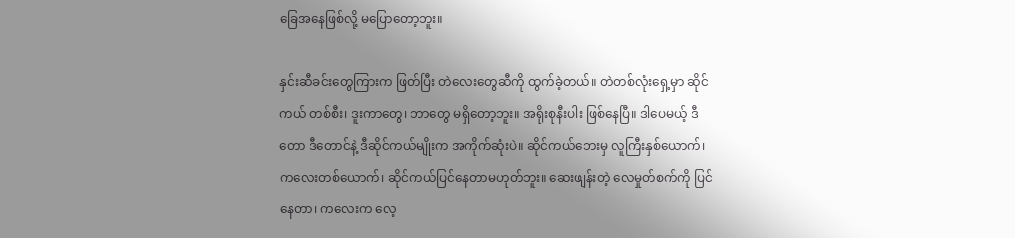ခြေအနေဖြစ်လို့ မပြောတော့ဘူး။

နှင်းဆီခင်းတွေကြားက ဖြတ်ပြီး တဲလေးတွေဆီကို ထွက်ခဲ့တယ်။ တဲတစ်လုံးရှေ့မှာ ဆိုင်ကယ် တစ်စီး၊ ဒူးကာတွေ၊ ဘာတွေ မရှိတော့ဘူး။ အရိုးစုနီးပါး ဖြစ်နေပြီ။ ဒါပေမယ့် ဒီတော ဒီတောင်နဲ့ ဒီဆိုင်ကယ်မျိုးက အကိုက်ဆုံးပဲ။ ဆိုင်ကယ်ဘေးမှ လူကြီးနှစ်ယောက်၊ ကလေးတစ်ယောက်၊ ဆိုင်ကယ်ပြင်နေတာမဟုတ်ဘူး။ ဆေးဖျန်းတဲ့ လေမှုတ်စက်ကို ပြင်နေတာ၊ ကလေးက လေ့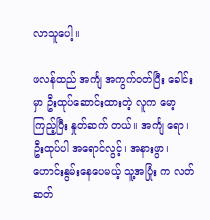လာသူပေါ့။

ဖလန်ထည် အင်္ကျ အကွက်ဝတ်ပြီး ခေါင်းမှာ ဦးထုပ်ဆောင်းထားတဲ့ လူက မော့ကြည့်ပြီး နှုတ်ဆက် တယ်။ အင်္ကျ ရော၊ ဦးထုပ်ပါ အရောင်လွင့်၊ အနားဖွာ၊ ဟောင်းနွမ်းနေပေမယ့် သူ့အပြုံး က လတ်ဆတ်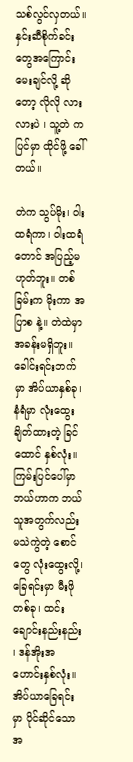သစ်လွင်လှတယ်။ နှင်းဆီစိုက်ခင်းတွေအကြောင်းမေးချင်လို့ ဆိုတော့ လိုလို လားလားပဲ ၊ သူ့တဲ ကပြင်မှာ ထိုင်ဖို့ ခေါ်တယ်။

တဲက သွပ်မိုး၊ ဝါးထရံကာ၊ ဝါးထရံတောင် အပြည့်မဟုတ်ဘူး။ တစ်ခြမ်းက မိုးကာ အပြာစ နဲ့။ တဲထဲမှာ အခန်းမရှိဘူး။ ခေါင်းရင်းဘက်မှာ အိပ်ယာနှစ်ခု၊ နံရံမှာ လုံးထွေးချိတ်ထားတဲ့ ခြင် ထောင် နှစ်လုံး။ ကြမ်းပြင်ပေါ်မှာ ဘယ်ဟာက ဘယ်သူအတွက်လည်း မသဲကွဲတဲ့ စောင်တွေ လုံးထွေးလို့၊ ခြေရင်းမှာ မီးဖိုတစ်ခု၊ ထင်းချောင်းနည်းနည်း ၊ ဒန်အိုးအဟောင်းနှစ်လုံး။ အိပ်ယာခြေရင်းမှာ ပိုင်ဆိုင်သော အ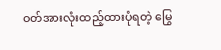ဝတ်အားလုံးထည့်ထားပုံရတဲ့ မြွေ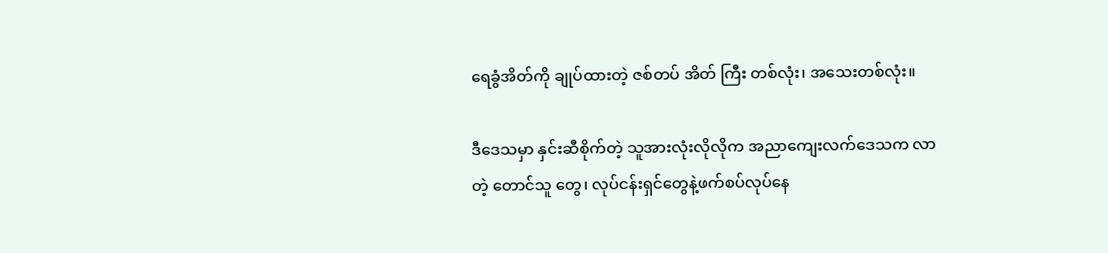ရေခွံအိတ်ကို ချုပ်ထားတဲ့ ဇစ်တပ် အိတ် ကြီး တစ်လုံး၊ အသေးတစ်လုံး။

ဒီဒေသမှာ နှင်းဆီစိုက်တဲ့ သူအားလုံးလိုလိုက အညာကျေးလက်ဒေသက လာတဲ့ တောင်သူ တွေ၊ လုပ်ငန်းရှင်တွေနဲ့ဖက်စပ်လုပ်နေ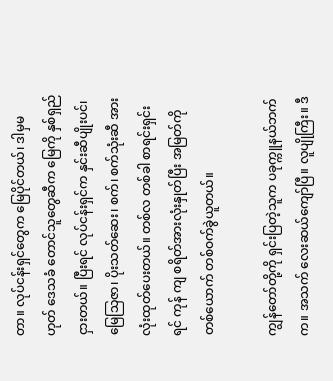တာ။ လုပ်ငန်းရှင်တွေက မြေပိုင်တယ်၊ ဒါမှမဟုတ် ဒေသခံ တောင်သူတွေဆီက မြေကို နှစ်ရှည်ငှားတယ်။ ပြီးရင် လုပ်ငန်းရှင်က နှင်းဆီပျိုးပင်၊ မြေသြဇာ၊ ပိုးသတ်ဆေး၊ စက်၊ စက်သုံးဆီ အားလုံးထုတ်ပေးတယ်။ တစ်လ တစ်ခါ စာရင်းရှင်းရင် ကုန် ကျ စရိတ်အားလုံးနှုတ်ပြီး အမြတ်ကို တစ်ယောက် တစ်ဝက်ခွဲယူတယ်။

ကျွန်တော်တို့ကို ရှင်းပြတဲ့သူက ပခုက္ကူနယ်ဘက်က။ အသက် လေးဆယ်ကျော်ပြီ။ လူပျိုကြီး။ ဒီ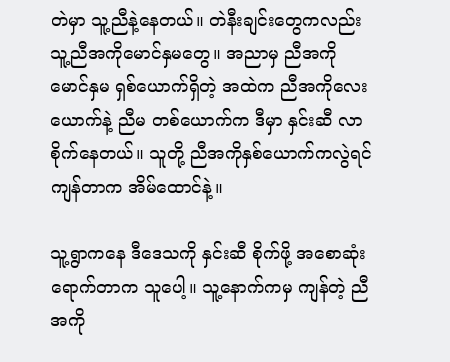တဲမှာ သူ့ညီနဲ့နေတယ်။ တဲနီးချင်းတွေကလည်း သူ့ညီအကိုမောင်နှမတွေ။ အညာမှ ညီအကို မောင်နှမ ရှစ်ယောက်ရှိတဲ့ အထဲက ညီအကိုလေးယောက်နဲ့ ညီမ တစ်ယောက်က ဒီမှာ နှင်းဆီ လာစိုက်နေတယ်။ သူတို့ ညီအကိုနှစ်ယောက်ကလွဲရင် ကျန်တာက အိမ်ထောင်နဲ့။

သူ့ရွာကနေ ဒီဒေသကို နှင်းဆီ စိုက်ဖို့ အစောဆုံးရောက်တာက သူပေါ့။ သူ့နောက်ကမှ ကျန်တဲ့ ညီအကို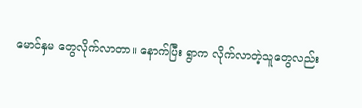မောင်နှမ တွေလိုက်လာတာ။ နောက်ပြီး ရွာက လိုက်လာတဲ့သူတွေလည်း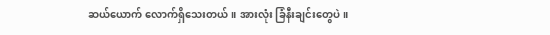ဆယ်ယောက် လောက်ရှိသေးတယ်။ အားလုံး ခြံနီးချင်းတွေပဲ။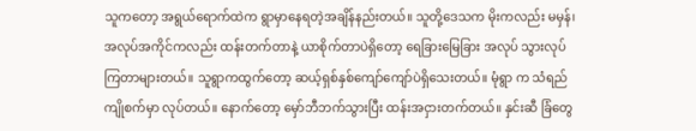သူကတော့ အရွယ်ရောက်ထဲက ရွာမှာနေရတဲ့အချိန်နည်းတယ်။ သူတို့ဒေသက မိုးကလည်း မမှန်၊ အလုပ်အကိုင်ကလည်း ထန်းတက်တာနဲ့ ယာစိုက်တာပဲရှိတော့ ရေခြားမြေခြား အလုပ် သွားလုပ်ကြတာများတယ်။ သူရွာကထွက်တော့ ဆယ့်ရှစ်နှစ်ကျော်ကျော်ပဲရှိသေးတယ်။ မုံရွာ က သံရည်ကျိုစက်မှာ လုပ်တယ်။ နောက်တော့ မှော်ဘီဘက်သွားပြီး ထန်းအငှားတက်တယ်။ နှင်းဆီ ခြံတွေ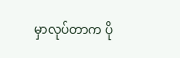မှာလုပ်တာက ပို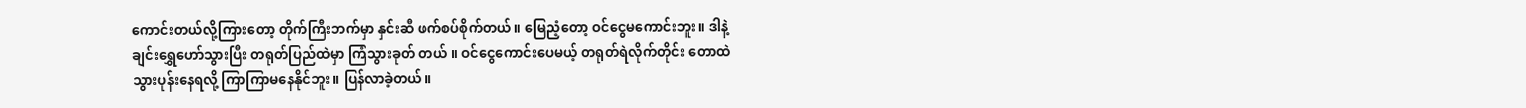ကောင်းတယ်လို့ကြားတော့ တိုက်ကြီးဘက်မှာ နှင်းဆီ ဖက်စပ်စိုက်တယ်။ မြေညံ့တော့ ဝင်ငွေမကောင်းဘူး။ ဒါနဲ့ ချင်းရွှေဟော်သွားပြီး တရုတ်ပြည်ထဲမှာ ကြံသွားခုတ် တယ် ။ ဝင်ငွေကောင်းပေမယ့် တရုတ်ရဲလိုက်တိုင်း တောထဲ သွားပုန်းနေရလို့ ကြာကြာမနေနိုင်ဘူး။ ပြန်လာခဲ့တယ်။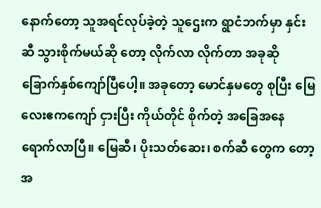နောက်တော့ သူအရင်လုပ်ခဲ့တဲ့ သူဌေးက ရွာငံဘက်မှာ နှင်းဆီ သွားစိုက်မယ်ဆို တော့ လိုက်လာ လိုက်တာ အခုဆို ခြောက်နှစ်ကျော်ပြီပေါ့။ အခုတော့ မောင်နှမတွေ စုပြီး မြေ လေးဧကကျော် ငှားပြီး ကိုယ်တိုင် စိုက်တဲ့ အခြေအနေရောက်လာပြီ။ မြေဆီ၊ ပိုးသတ်ဆေး၊ စက်ဆီ တွေက တော့ အ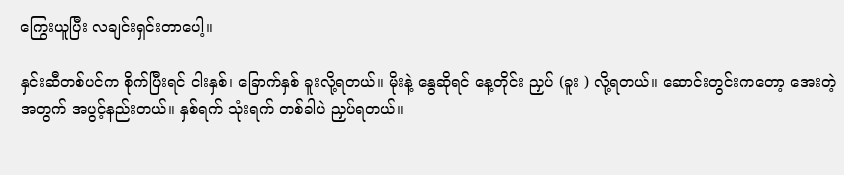ကြွေးယူပြီး လချင်းရှင်းတာပေါ့။

နှင်းဆီတစ်ပင်က စိုက်ပြီးရင် ငါးနှစ်၊ ခြောက်နှစ် ခူးလို့ရတယ်။ မိုးနဲ့ နွေဆိုရင် နေ့တိုင်း ညှပ် (ခူး ) လို့ရတယ်။ ဆောင်းတွင်းကတော့ အေးတဲ့အတွက် အပွင့်နည်းတယ်။ နှစ်ရက် သုံးရက် တစ်ခါပဲ ညှပ်ရတယ်။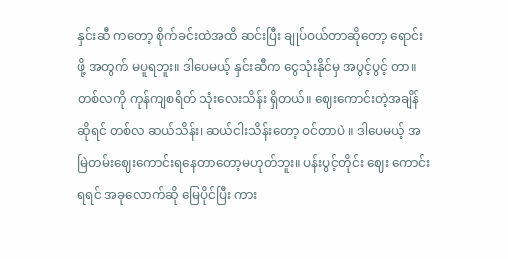နှင်းဆီ ကတော့ စိုက်ခင်းထဲအထိ ဆင်းပြီး ချုပ်ဝယ်တာဆိုတော့ ရောင်းဖို့ အတွက် မပူရဘူး။ ဒါပေမယ့် နှင်းဆီက ငွေသုံးနိုင်မှ အပွင့်ပွင့် တာ။ တစ်လကို ကုန်ကျစရိတ် သုံးလေးသိန်း ရှိတယ်။ ဈေးကောင်းတဲ့အချိန်ဆိုရင် တစ်လ ဆယ်သိန်း၊ ဆယ်ငါးသိန်းတော့ ဝင်တာပဲ ။ ဒါပေမယ့် အမြဲတမ်းဈေးကောင်းရနေတာတော့မဟုတ်ဘူး။ ပန်းပွင့်တိုင်း ဈေး ကောင်းရရင် အခုလောက်ဆို မြေပိုင်ပြီး ကား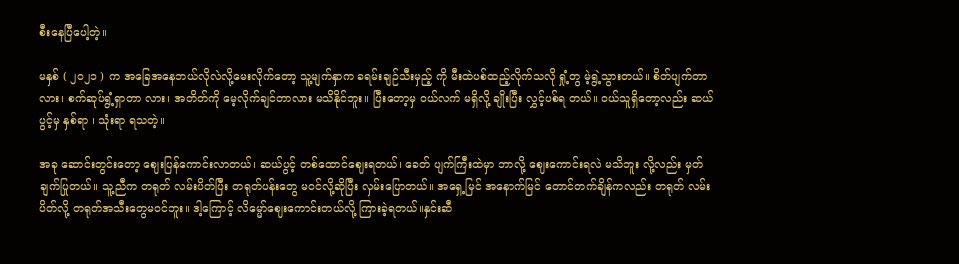စီးနေပြီပေါ့တဲ့။

မနှစ် ( ၂၀၂၁ ) က အခြေအနေဘယ်လိုလဲလို့မေးလိုက်တော့ သူ့မျက်နှာက ခရမ်းချဉ်သီးမှည့် ကို မီးထဲပစ်ထည့်လိုက်သလို ရှုံ့တွ မဲ့ရွဲ့သွားတယ်။ စိတ်ပျက်တာလား၊ စက်ဆုပ်ရွံ့ရှာတာ လား၊ အတိတ်ကို မေ့လိုက်ချင်တာလား မသိနိုင်ဘူး။ ပြီးတော့မှ ဝယ်လက် မရှိလို့ ချိုးပြီး လွှင့်ပစ်ရ တယ်။ ဝယ်သူရှိတော့လည်း ဆယ်ပွင့်မှ နှစ်ရာ ၊ သုံးရာ ရသတဲ့။

အခု ဆောင်းတွင်းတော့ ဈေးပြန်ကောင်းလာတယ်၊ ဆယ်ပွင့် တစ်ထောင်ဈေးရတယ်၊ ခေတ် ပျက်ကြီးထဲမှာ ဘာလို့ ဈေးကောင်းရလဲ မသိဘူး လို့လည်း မှတ်ချက်ပြုတယ်။ သူ့ညီက တရုတ် လမ်းပိတ်ပြီး တရုတ်ပန်းတွေ မဝင်လို့ဆိုပြီး လှမ်းပြောတယ်။ အရှေ့မြင် အနောက်မြင် တောင်တက်ချိန်ကလည်း တရုတ် လမ်း ပိတ်လို့ တရုတ်အသီးတွေမဝင်ဘူး။ ဒါ့ကြောင့် လိမ္မော်ဈေးကောင်းတယ်လို့ ကြားခဲ့ရတယ်။နှင်းဆီ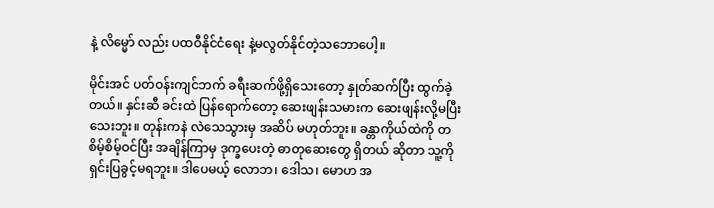နဲ့ လိမ္မော် လည်း ပထဝီနိုင်ငံရေး နဲ့မလွတ်နိုင်တဲ့သဘောပေါ့။

မိုင်းအင် ပတ်ဝန်းကျင်ဘက် ခရီးဆက်ဖို့ရှိသေးတော့ နှုတ်ဆက်ပြီး ထွက်ခဲ့တယ်။ နှင်းဆီ ခင်းထဲ ပြန်ရောက်တော့ ဆေးဖျန်းသမားက ဆေးဖျန်းလို့မပြီးသေးဘူး။ တုန်းကနဲ လဲသေသွားမှ အဆိပ် မဟုတ်ဘူး။ ခန္တာကိုယ်ထဲကို တစိမ့်စိမ့်ဝင်ပြီး အချိန်ကြာမှ ဒုက္ခပေးတဲ့ ဓာတုဆေးတွေ ရှိတယ် ဆိုတာ သူ့ကို ရှင်းပြခွင့်မရဘူး။ ဒါပေမယ့် လောဘ၊ ဒေါသ၊ မောဟ အ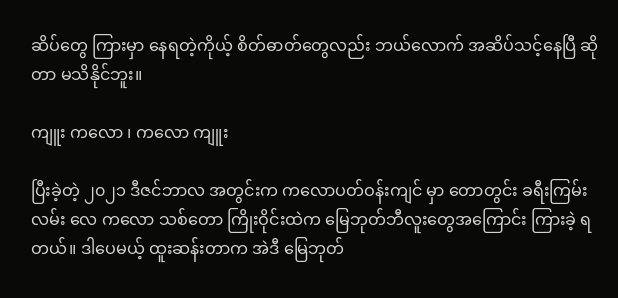ဆိပ်တွေ ကြားမှာ နေရတဲ့ကိုယ့် စိတ်ဓာတ်တွေလည်း ဘယ်လောက် အဆိပ်သင့်နေပြီ ဆိုတာ မသိနိုင်ဘူး။

ကျူး ကလော ၊ ကလော ကျူး

ပြီးခဲ့တဲ့ ၂၀၂၁ ဒီဇင်ဘာလ အတွင်းက ကလောပတ်ဝန်းကျင် မှာ တောတွင်း ခရီးကြမ်းလမ်း လေ ကလော သစ်တော ကြိုးဝိုင်းထဲက မြေဘုတ်ဘီလူးတွေအကြောင်း ကြားခဲ့ ရတယ်။ ဒါပေမယ့် ထူးဆန်းတာက အဲဒီ မြေဘုတ်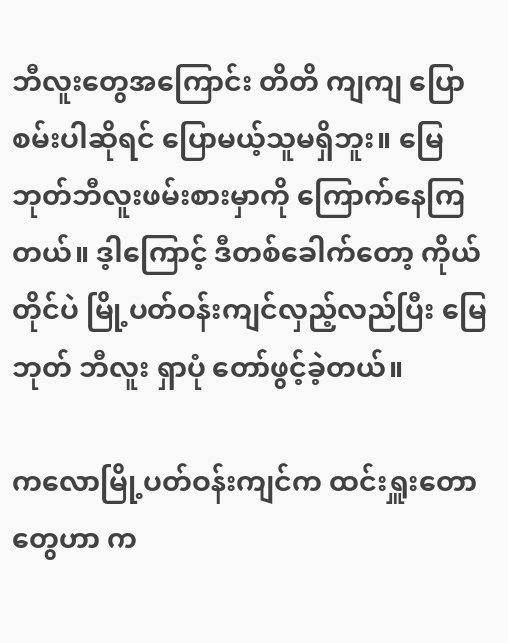ဘီလူးတွေအကြောင်း တိတိ ကျကျ ပြောစမ်းပါဆိုရင် ပြောမယ့်သူမရှိဘူး။ မြေဘုတ်ဘီလူးဖမ်းစားမှာကို ကြောက်နေကြတယ်။ ဒ့ါကြောင့် ဒီတစ်ခေါက်တော့ ကိုယ်တိုင်ပဲ မြို့ပတ်ဝန်းကျင်လှည့်လည်ပြီး မြေဘုတ် ဘီလူး ရှာပုံ တော်ဖွင့်ခဲ့တယ်။

ကလောမြို့ပတ်ဝန်းကျင်က ထင်းရှူးတောတွေဟာ က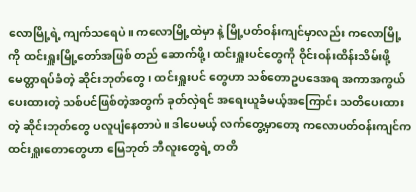လောမြို့ရဲ့ ကျက်သရေပဲ။ ကလောမြို့ထဲမှာ နဲ့ မြို့ပတ်ဝန်းကျင်မှာလည်း ကလောမြို့ကို ထင်းရှူးမြို့တော်အဖြစ် တည် ဆောက်ဖို့၊ ထင်းရှူးပင်တွေကို ဝိုင်းဝန်းထိန်းသိမ်းဖို့ မေတ္တာရပ်ခံတဲ့ ဆိုင်းဘုတ်တွေ၊ ထင်းရှူးပင် တွေဟာ သစ်တောဥပဒေအရ အကာအကွယ်ပေးထားတဲ့ သစ်ပင်ဖြစ်တဲ့အတွက် ခုတ်လှဲရင် အရေးယူခံမယ့်အကြောင်း သတိပေးထားတဲ့ ဆိုင်းဘုတ်တွေ ပလူပျံနေတာပဲ။ ဒါပေမယ့် လက်တွေ့မှာတော့ ကလောပတ်ဝန်းကျင်က ထင်းရှူးတောတွေဟာ မြေဘုတ် ဘီလူးတွေရဲ့ တတိ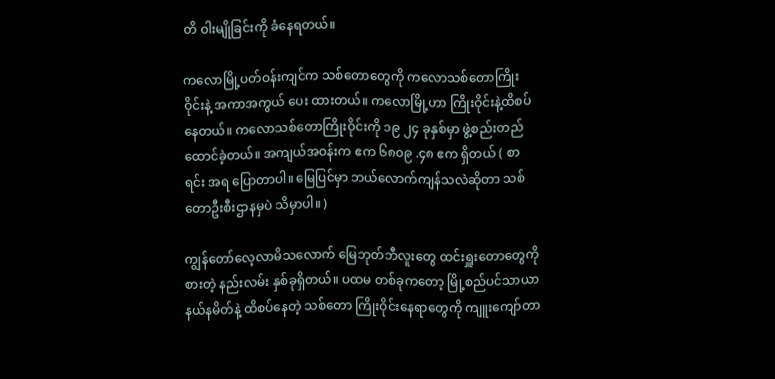တိ ဝါးမျိုခြင်းကို ခံနေရတယ်။

ကလောမြို့ပတ်ဝန်းကျင်က သစ်တောတွေကို ကလောသစ်တောကြိုးဝိုင်းနဲ့ အကာအကွယ် ပေး ထားတယ်။ ကလောမြို့ဟာ ကြိုးဝိုင်းနဲ့ထိစပ်နေတယ်။ ကလောသစ်တောကြိုးဝိုင်းကို ၁၉ ၂၄ ခုနှစ်မှာ ဖွဲ့စည်းတည်ထောင်ခဲ့တယ်။ အကျယ်အဝန်းက ဧက ၆၈၀၉ .၄၈ ဧက ရှိတယ် ( စာရင်း အရ ပြောတာပါ။ မြေပြင်မှာ ဘယ်လောက်ကျန်သလဲဆိုတာ သစ်တောဦးစီးဌာနမှပဲ သိမှာပါ။ )

ကျွန်တော်လေ့လာမိသလောက် မြေဘုတ်ဘီလူးတွေ ထင်းရှူးတောတွေကို စားတဲ့ နည်းလမ်း နှစ်ခုရှိတယ်။ ပထမ တစ်ခုကတော့ မြို့စည်ပင်သာယာနယ်နမိတ်နဲ့ ထိစပ်နေတဲ့ သစ်တော ကြိုးဝိုင်းနေရာတွေကို ကျူးကျော်တာ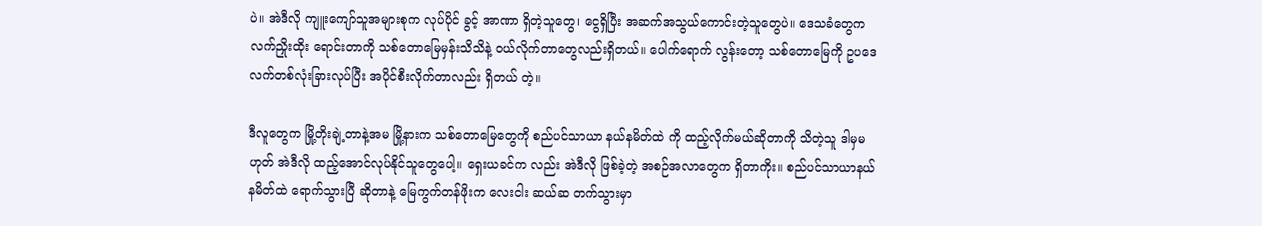ပဲ။ အဲဒီလို ကျူးကျော်သူအများစုက လုပ်ပိုင် ခွင့် အာဏာ ရှိတဲ့သူတွေ၊ ငွေရှိပြီး အဆက်အသွယ်ကောင်းတဲ့သူတွေပဲ။ ဒေသခံတွေက လက်ညှိုးထိုး ရောင်းတာကို သစ်တောမြေမှန်းသိသိနဲ့ ဝယ်လိုက်တာတွေလည်းရှိတယ်။ ပေါက်ရောက် လွန်းတော့ သစ်တောမြေကို ဥပဒေ လက်တစ်လုံးခြားလုပ်ပြီး အပိုင်စီးလိုက်တာလည်း ရှိတယ် တဲ့။

ဒီလူတွေက မြို့တိုးချဲ့တာနဲ့အမ မြို့နားက သစ်တောမြေတွေကို စည်ပင်သာယာ နယ်နမိတ်ထဲ ကို ထည့်လိုက်မယ်ဆိုတာကို သိတဲ့သူ ဒါမှမဟုတ် အဲဒီလို ထည့်အောင်လုပ်နိုင်သူတွေပေါ့။ ရှေးယခင်က လည်း အဲဒီလို ဖြစ်ခဲ့တဲ့ အစဉ်အလာတွေက ရှိတာကိုး။ စည်ပင်သာယာနယ်နမိတ်ထဲ ရောက်သွားပြီ ဆိုတာနဲ့ မြေကွက်တန်ဖိုးက လေးငါး ဆယ်ဆ တက်သွားမှာ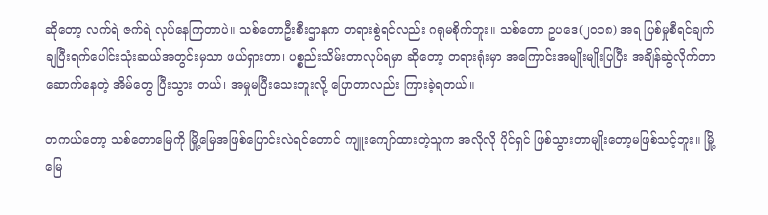ဆိုတော့ လက်ရဲ ဇက်ရဲ လုပ်နေကြတာပဲ။ သစ်တောဦးစီးဌာနက တရားစွဲရင်လည်း ဂရုမစိုက်ဘူး။ သစ်တော ဥပဒေ(၂၀၁၈) အရ ပြစ်မှုစီရင်ချက်ချပြီးရက်ပေါင်းသုံးဆယ်အတွင်းမှသာ ဖယ်ရှားတာ၊ ပစ္စည်းသိမ်းတာလုပ်ရမှာ ဆိုတော့ တရားရုံးမှာ အကြောင်းအမျိုးမျိုးပြပြီး အချိန်ဆွဲလိုက်တာ ဆောက်နေတဲ့ အိမ်တွေ ပြီးသွား တယ်၊ အမှုမပြီးသေးဘူးလို့ ပြောတာလည်း ကြားခဲ့ရတယ်။

တကယ်တော့ သစ်တောမြေကို မြို့မြေအဖြစ်ပြောင်းလဲရင်တောင် ကျူးကျော်ထားတဲ့သူက အလိုလို ပိုင်ရှင် ဖြစ်သွားတာမျိုးတော့မဖြစ်သင့်ဘူး။ မြို့မြေ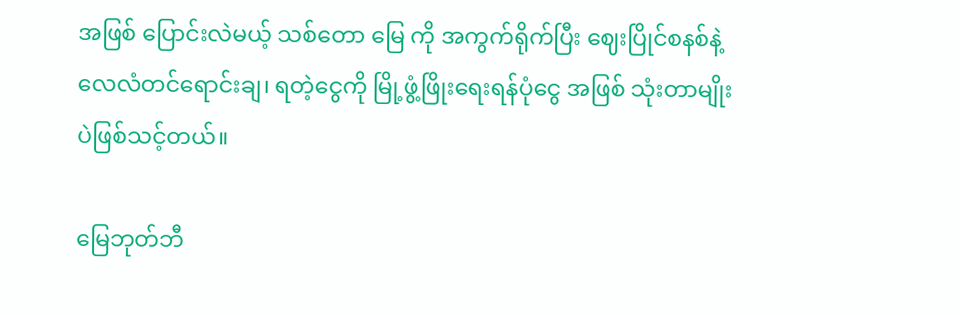အဖြစ် ပြောင်းလဲမယ့် သစ်တော မြေ ကို အကွက်ရိုက်ပြီး ဈေးပြိုင်စနစ်နဲ့ လေလံတင်ရောင်းချ၊ ရတဲ့ငွေကို မြို့ဖွံ့ဖြိုးရေးရန်ပုံငွေ အဖြစ် သုံးတာမျိုးပဲဖြစ်သင့်တယ်။

မြေဘုတ်ဘီ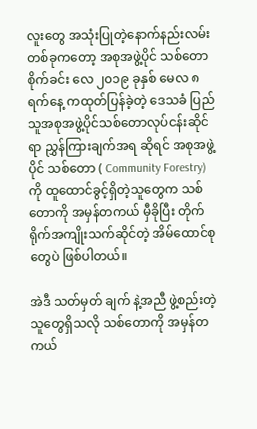လူးတွေ အသုံးပြုတဲ့နောက်နည်းလမ်းတစ်ခုကတော့ အစုအဖွဲ့ပိုင် သစ်တော စိုက်ခင်း လေ ၂၀၁၉ ခုနှစ် မေလ ၈ ရက်နေ့ ကထုတ်ပြန်ခဲ့တဲ့ ဒေသခံ ပြည်သူအစုအဖွဲ့ပိုင်သစ်တောလုပ်ငန်းဆိုင်ရာ ညွှန်ကြားချက်အရ ဆိုရင် အစုအဖွဲ့ပိုင် သစ်တော ( Community Forestry) ကို ထူထောင်ခွင့်ရှိတဲ့သူတွေက သစ်တောကို အမှန်တကယ် မှီခိုပြီး တိုက်ရိုက်အကျိုးသက်ဆိုင်တဲ့ အိမ်ထောင်စုတွေပဲ ဖြစ်ပါတယ်။

အဲဒီ သတ်မှတ် ချက် နဲ့အညီ ဖွဲ့စည်းတဲ့ သူတွေရှိသလို သစ်တောကို အမှန်တကယ်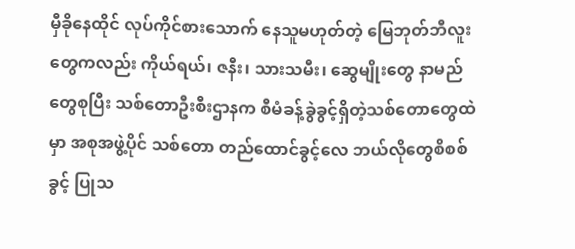မှီခိုနေထိုင် လုပ်ကိုင်စားသောက် နေသူမဟုတ်တဲ့ မြေဘုတ်ဘီလူးတွေကလည်း ကိုယ်ရယ်၊ ဇနီး၊ သားသမီး၊ ဆွေမျိုးတွေ နာမည် တွေစုပြီး သစ်တောဦးစီးဌာနက စီမံခန့်ခွဲခွင့်ရှိတဲ့သစ်တောတွေထဲမှာ အစုအဖွဲ့ပိုင် သစ်တော တည်ထောင်ခွင့်လေ ဘယ်လိုတွေစိစစ်ခွင့် ပြုသ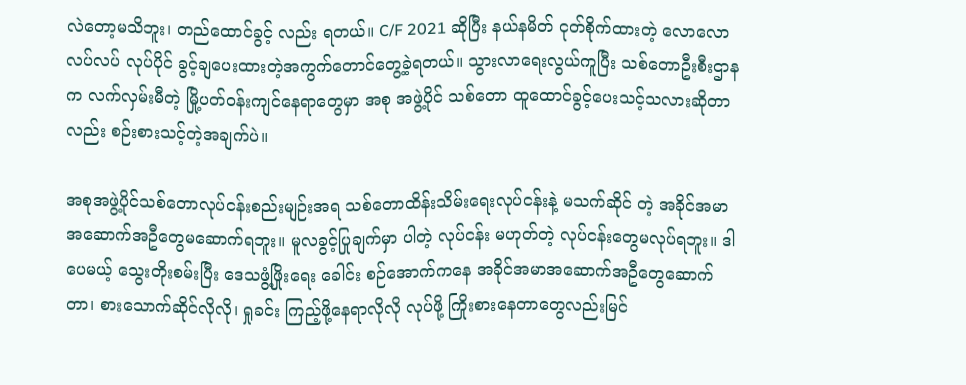လဲတော့မသိဘူး၊ တည်ထောင်ခွင့် လည်း ရတယ်။ C/F 2021 ဆိုပြီး နယ်နမိတ် ငုတ်စိုက်ထားတဲ့ လောလော လပ်လပ် လုပ်ပိုင် ခွင့်ချပေးထားတဲ့အကွက်တောင်တွေ့ခဲ့ရတယ်။ သွားလာရေးလွယ်ကူပြီး သစ်တောဦးစီးဌာနက လက်လှမ်းမီတဲ့ မြို့ပတ်ဝန်းကျင်နေရာတွေမှာ အစု အဖွဲ့ပိုင် သစ်တော ထူထောင်ခွင့်ပေးသင့်သလားဆိုတာလည်း စဉ်းစားသင့်တဲ့အချက်ပဲ။

အစုအဖွဲ့ပိုင်သစ်တောလုပ်ငန်းစည်းမျဉ်းအရ သစ်တောထိန်းသိမ်းရေးလုပ်ငန်းနဲ့ မသက်ဆိုင် တဲ့ အခိုင်အမာ အဆောက်အဦတွေမဆောက်ရဘူး။ မူလခွင့်ပြုချက်မှာ ပါတဲ့ လုပ်ငန်း မဟုတ်တဲ့ လုပ်ငန်းတွေမလုပ်ရဘူး။ ဒါပေမယ့် သွေးတိုးစမ်းပြီး ဒေသဖွံ့ဖြိုးရေး ခေါင်း စဉ်အောက်ကနေ အခိုင်အမာအဆောက်အဦတွေဆောက်တာ၊ စားသောက်ဆိုင်လိုလို၊ ရှုခင်း ကြည့်ဖို့နေရာလိုလို လုပ်ဖို့ ကြိုးစားနေတာတွေလည်းမြင်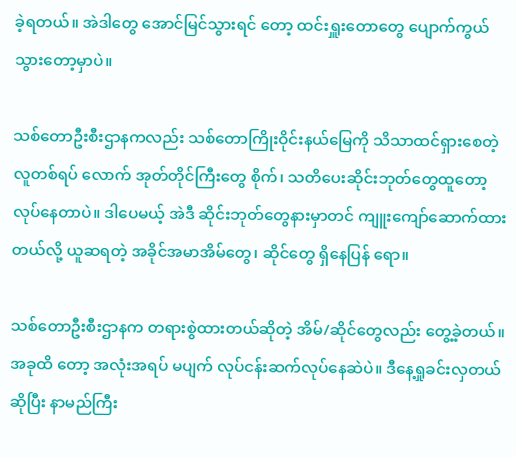ခဲ့ရတယ်။ အဲဒါတွေ အောင်မြင်သွားရင် တော့ ထင်းရှူးတောတွေ ပျောက်ကွယ်သွားတော့မှာပဲ။

သစ်တောဦးစီးဌာနကလည်း သစ်တောကြိုးဝိုင်းနယ်မြေကို သိသာထင်ရှားစေတဲ့ လူတစ်ရပ် လောက် အုတ်တိုင်ကြီးတွေ စိုက်၊ သတိပေးဆိုင်းဘုတ်တွေထူတော့လုပ်နေတာပဲ။ ဒါပေမယ့် အဲဒီ ဆိုင်းဘုတ်တွေနားမှာတင် ကျူးကျော်ဆောက်ထားတယ်လို့ ယူဆရတဲ့ အခိုင်အမာအိမ်တွေ၊ ဆိုင်တွေ ရှိနေပြန် ရော။

သစ်တောဦးစီးဌာနက တရားစွဲထားတယ်ဆိုတဲ့ အိမ်/ဆိုင်တွေလည်း တွေ့ခဲ့တယ်။ အခုထိ တော့ အလုံးအရပ် မပျက် လုပ်ငန်းဆက်လုပ်နေဆဲပဲ။ ဒီနေ့ရှုခင်းလှတယ်ဆိုပြီး နာမည်ကြီး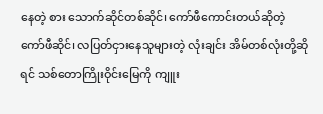နေတဲ့ စား သောက်ဆိုင်တစ်ဆိုင်၊ ကော်ဖီကောင်းတယ်ဆိုတဲ့ ကော်ဖီဆိုင်၊ လပြတ်ငှားနေသူများတဲ့ လုံးချင်း အိမ်တစ်လုံးတို့ဆိုရင် သစ်တောကြိုးဝိုင်းမြေကို ကျူး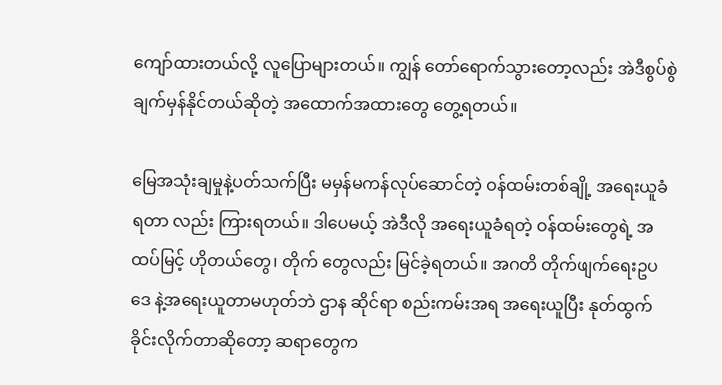ကျော်ထားတယ်လို့ လူပြောများတယ်။ ကျွန် တော်ရောက်သွားတော့လည်း အဲဒီစွပ်စွဲချက်မှန်နိုင်တယ်ဆိုတဲ့ အထောက်အထားတွေ တွေ့ရတယ်။

မြေအသုံးချမှုနဲ့ပတ်သက်ပြီး မမှန်မကန်လုပ်ဆောင်တဲ့ ဝန်ထမ်းတစ်ချို့ အရေးယူခံရတာ လည်း ကြားရတယ်။ ဒါပေမယ့် အဲဒီလို အရေးယူခံရတဲ့ ဝန်ထမ်းတွေရဲ့ အထပ်မြင့် ဟိုတယ်တွေ၊ တိုက် တွေလည်း မြင်ခဲ့ရတယ်။ အဂတိ တိုက်ဖျက်ရေးဥပဒေ နဲ့အရေးယူတာမဟုတ်ဘဲ ဌာန ဆိုင်ရာ စည်းကမ်းအရ အရေးယူပြီး နုတ်ထွက်ခိုင်းလိုက်တာဆိုတော့ ဆရာတွေက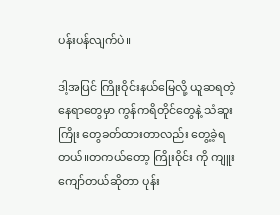ပန်းပန်လျက်ပဲ။

ဒါ့အပြင် ကြိုးဝိုင်းနယ်မြေလို့ ယူဆရတဲ့နေရာတွေမှာ ကွန်ကရိတိုင်တွေနဲ့ သံဆူးကြိုး တွေခတ်ထားတာလည်း တွေ့ခဲ့ရတယ်။တကယ်တော့ ကြိုးဝိုင်း ကို ကျူးကျော်တယ်ဆိုတာ ပုန်း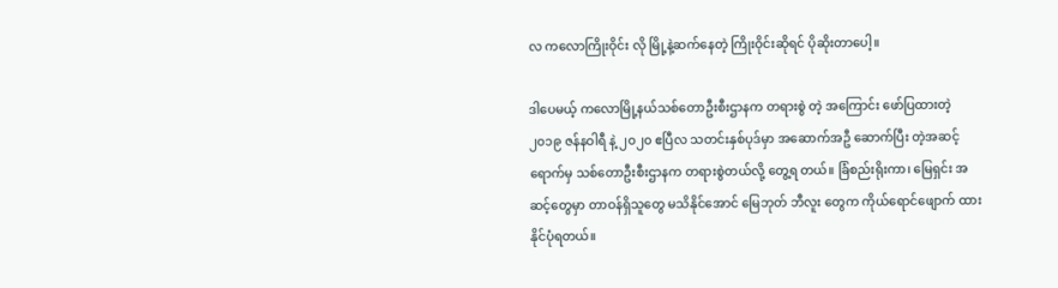လ ကလောကြိုးဝိုင်း လို မြို့နဲ့ဆက်နေတဲ့ ကြိုးဝိုင်းဆိုရင် ပိုဆိုးတာပေါ့။

ဒါပေမယ့် ကလောမြို့နယ်သစ်တောဦးစီးဌာနက တရားစွဲ တဲ့ အကြောင်း ဖော်ပြထားတဲ့ ၂၀၁၉ ဇန်နဝါရီ နဲ့ ၂၀၂၀ ဧပြီလ သတင်းနှစ်ပုဒ်မှာ အဆောက်အဦ ဆောက်ပြီး တဲ့အဆင့်ရောက်မှ သစ်တောဦးစီးဌာနက တရားစွဲတယ်လို့ တွေ့ရ တယ်။ ခြံစည်းရိုးကာ၊ မြေရှင်း အဆင့်တွေမှာ တာဝန်ရှိသူတွေ မသိနိုင်အောင် မြေဘုတ် ဘီလူး တွေက ကိုယ်ရောင်ဖျောက် ထားနိုင်ပုံရတယ်။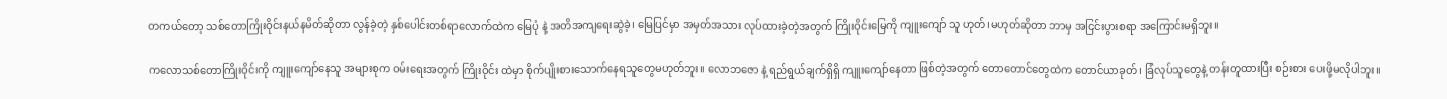တကယ်တော့ သစ်တောကြိုးဝိုင်းနယ်နမိတ်ဆိုတာ လွန်ခဲ့တဲ့ နှစ်ပေါင်းတစ်ရာလောက်ထဲက မြေပုံ နဲ့ အတိအကျရေးဆွဲခဲ့၊ မြေပြင်မှာ အမှတ်အသား လုပ်ထားခဲ့တဲ့အတွက် ကြိုးဝိုင်းမြေကို ကျူးကျော် သူ ဟုတ်၊မဟုတ်ဆိုတာ ဘာမှ အငြင်းပွားစရာ အကြောင်းမရှိဘူး။

ကလောသစ်တောကြိုးဝိုင်းကို ကျူးကျော်နေသူ အများစုက ဝမ်းရေးအတွက် ကြိုးဝိုင်း ထဲမှာ စိုက်ပျိုးစားသောက်နေရသူတွေမဟုတ်ဘူး။ လောဘဇော နဲ့ ရည်ရွယ်ချက်ရှိရှိ ကျူးကျော်နေတာ ဖြစ်တဲ့အတွက် တောတောင်တွေထဲက တောင်ယာခုတ်၊ ခြံလုပ်သူတွေနဲ့ တန်းတူထားပြီး စဉ်းစား ပေးဖို့မလိုပါဘူး။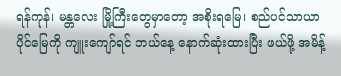ရန်ကုန်၊ မန္တလေး မြို့ကြီးတွေမှာတော့ အစိုးရမြေ၊ စည်ပင်သာယာပိုင်မြေကို ကျူးကျော်ရင် ဘယ်နေ့ နောက်ဆုံးထားပြီး ဖယ်ဖို့ အမိန့်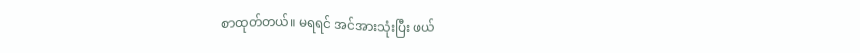စာထုတ်တယ်။ မရရင် အင်အားသုံးပြီး ဖယ်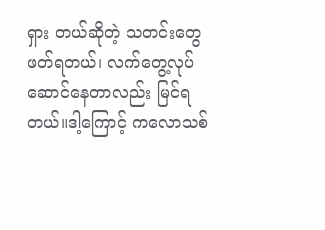ရှား တယ်ဆိုတဲ့ သတင်းတွေ ဖတ်ရတယ်၊ လက်တွေ့လုပ်ဆောင်နေတာလည်း မြင်ရတယ်။ဒါ့ကြောင့် ကလောသစ်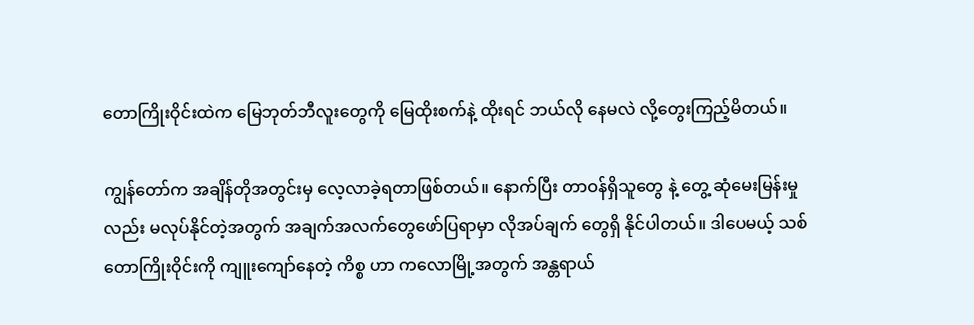တောကြိုးဝိုင်းထဲက မြေဘုတ်ဘီလူးတွေကို မြေထိုးစက်နဲ့ ထိုးရင် ဘယ်လို နေမလဲ လို့တွေးကြည့်မိတယ်။

ကျွန်တော်က အချိန်တိုအတွင်းမှ လေ့လာခဲ့ရတာဖြစ်တယ်။ နောက်ပြီး တာဝန်ရှိသူတွေ နဲ့ တွေ့ ဆုံမေးမြန်းမှုလည်း မလုပ်နိုင်တဲ့အတွက် အချက်အလက်တွေဖော်ပြရာမှာ လိုအပ်ချက် တွေရှိ နိုင်ပါတယ်။ ဒါပေမယ့် သစ်တောကြိုးဝိုင်းကို ကျူးကျော်နေတဲ့ ကိစ္စ ဟာ ကလောမြို့အတွက် အန္တရာယ်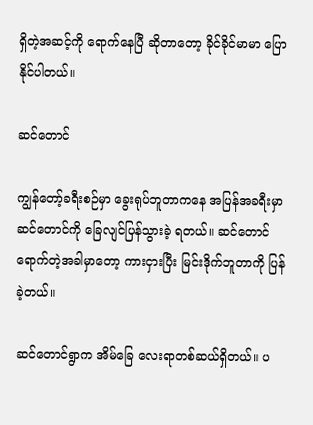ရှိတဲ့အဆင့်ကို ရောက်နေပြီ ဆိုတာတော့ ခိုင်ခိုင်မာမာ ပြောနိုင်ပါတယ်။

ဆင်တောင်

ကျွန်တော့်ခရီးစဉ်မှာ ခွေးရုပ်ဘူတာကနေ အပြန်အခရီးမှာ ဆင်တောင်ကို ခြေလျင်ပြန်သွားခဲ့ ရတယ်။ ဆင်တောင်ရောက်တဲ့အခါမှာတော့ ကားငှားပြီး မြင်းဒိုက်ဘူတာကို ပြန်ခဲ့တယ်။

ဆင်တောင်ရွာက အိမ်ခြေ လေးရာတစ်ဆယ်ရှိတယ်။ ပ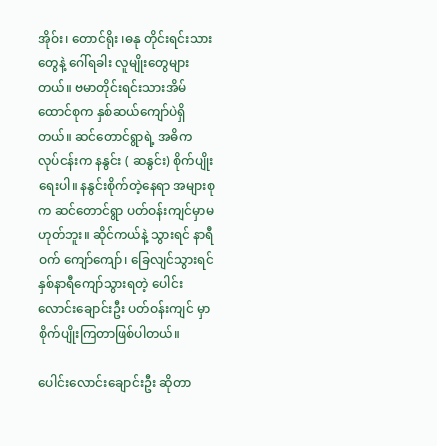အိုဝ်း၊ တောင်ရိုး ၊ဓနု တိုင်းရင်းသားတွေနဲ့ ဂေါ်ရခါး လူမျိုးတွေများတယ်။ ဗမာတိုင်းရင်းသားအိမ်ထောင်စုက နှစ်ဆယ်ကျော်ပဲရှိတယ်။ ဆင်တောင်ရွာရဲ့ အဓိက လုပ်ငန်းက နနွင်း ( ဆနွင်း) စိုက်ပျိုးရေးပါ။ နနွင်းစိုက်တဲ့နေရာ အများစုက ဆင်တောင်ရွာ ပတ်ဝန်းကျင်မှာမဟုတ်ဘူး။ ဆိုင်ကယ်နဲ့ သွားရင် နာရီဝက် ကျော်ကျော်၊ ခြေလျင်သွားရင် နှစ်နာရီကျော်သွားရတဲ့ ပေါင်းလောင်းချောင်းဦး ပတ်ဝန်းကျင် မှာ စိုက်ပျိုးကြတာဖြစ်ပါတယ်။

ပေါင်းလောင်းချောင်းဦး ဆိုတာ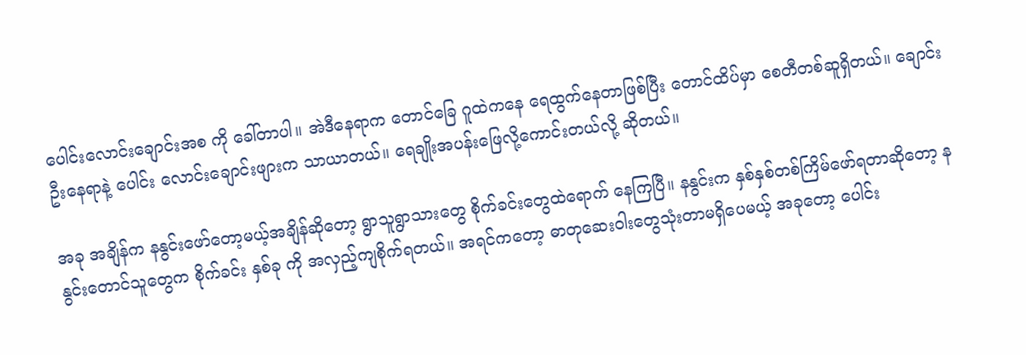ပေါင်းလောင်းချောင်းအစ ကို ခေါ်တာပါ။ အဲဒီနေရာက တောင်ခြေ ဂူထဲကနေ ရေထွက်နေတာဖြစ်ပြီး တောင်ထိပ်မှာ စေတီတစ်ဆူရှိတယ်။ ချောင်းဦးနေရာနဲ့ ပေါင်း လောင်းချောင်းဖျားက သာယာတယ်။ ရေချိုးအပန်းဖြေလို့ကောင်းတယ်လို့ ဆိုတယ်။

အခု အချိန်က နနွင်းဖော်တော့မယ့်အချိန်ဆိုတော့ ရွာသူရွာသားတွေ စိုက်ခင်းတွေထဲရောက် နေကြပြီ။ နနွင်းက နှစ်နှစ်တစ်ကြိမ်ဖော်ရတာဆိုတော့ နနွင်းတောင်သူတွေက စိုက်ခင်း နှစ်ခု ကို အလှည့်ကျစိုက်ရတယ်။ အရင်ကတော့ ဓာတုဆေးဝါးတွေသုံးတာမရှိပေမယ့် အခုတော့ ပေါင်း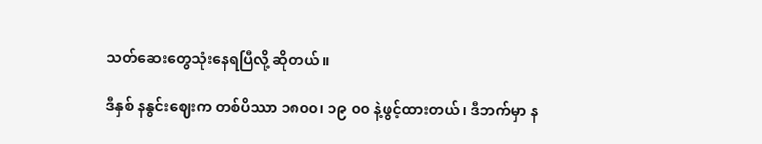သတ်ဆေးတွေသုံးနေရပြီလို့ ဆိုတယ်။

ဒီနှစ် နနွင်းဈေးက တစ်ပိဿာ ၁၈၀၀၊ ၁၉ ၀၀ နဲ့ဖွင့်ထားတယ်၊ ဒီဘက်မှာ န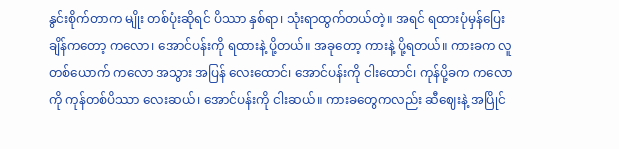နွင်းစိုက်တာက မျိုး တစ်ပုံးဆိုရင် ပိဿာ နှစ်ရာ၊ သုံးရာထွက်တယ်တဲ့။ အရင် ရထားပုံမှန်ပြေးချိန်ကတော့ ကလော၊ အောင်ပန်းကို ရထားနဲ့ ပို့တယ်။ အခုတော့ ကားနဲ့ ပို့ရတယ်။ ကားခက လူတစ်ယောက် ကလော အသွား အပြန် လေးထောင်၊ အောင်ပန်းကို ငါးထောင်၊ ကုန်ပို့ခက ကလောကို ကုန်တစ်ပိဿာ လေးဆယ်၊ အောင်ပန်းကို ငါးဆယ်။ ကားခတွေကလည်း ဆီဈေးနဲ့ အပြိုင်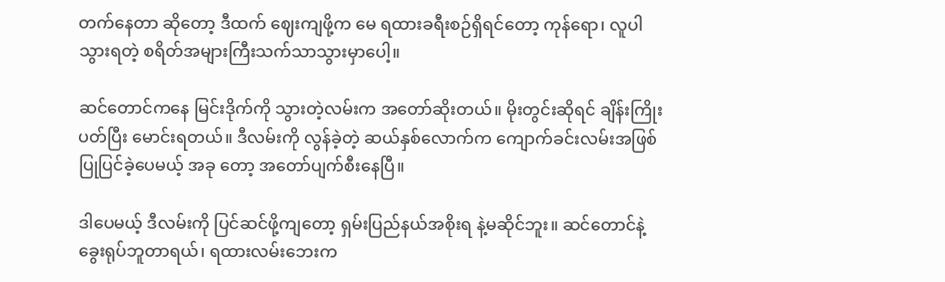တက်နေတာ ဆိုတော့ ဒီထက် ဈေးကျဖို့က မေ ရထားခရီးစဉ်ရှိရင်တော့ ကုန်ရော၊ လူပါ သွားရတဲ့ စရိတ်အများကြီးသက်သာသွားမှာပေါ့။

ဆင်တောင်ကနေ မြင်းဒိုက်ကို သွားတဲ့လမ်းက အတော်ဆိုးတယ်။ မိုးတွင်းဆိုရင် ချိန်းကြိုးပတ်ပြီး မောင်းရတယ်။ ဒီလမ်းကို လွန်ခဲ့တဲ့ ဆယ်နှစ်လောက်က ကျောက်ခင်းလမ်းအဖြစ် ပြုပြင်ခဲ့ပေမယ့် အခု တော့ အတော်ပျက်စီးနေပြီ။

ဒါပေမယ့် ဒီလမ်းကို ပြင်ဆင်ဖို့ကျတော့ ရှမ်းပြည်နယ်အစိုးရ နဲ့မဆိုင်ဘူး။ ဆင်တောင်နဲ့ ခွေးရုပ်ဘူတာရယ်၊ ရထားလမ်းဘေးက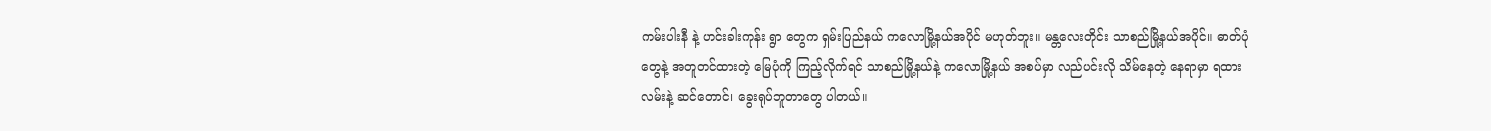ကမ်းပါးနီ နဲ့ ဟင်းခါးကုန်း ရွာ တွေက ရှမ်းပြည်နယ် ကလောမြို့နယ်အပိုင် မဟုတ်ဘူး။ မန္တလေးတိုင်း သာစည်မြို့နယ်အပိုင်။ ဓာတ်ပုံတွေနဲ့ အတူတင်ထားတဲ့ မြေပုံကို ကြည့်လိုက်ရင် သာစည်မြို့နယ်နဲ့ ကလောမြို့နယ် အစပ်မှာ လည်ပင်းလို သိမ်နေတဲ့ နေရာမှာ ရထားလမ်းနဲ့ ဆင်တောင်၊ ခွေးရုပ်ဘူတာတွေ ပါတယ်။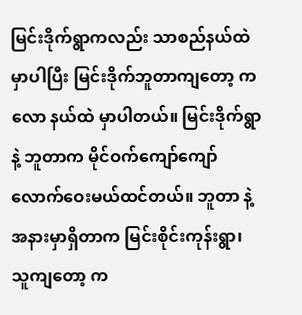မြင်းဒိုက်ရွာကလည်း သာစည်နယ်ထဲမှာပါပြီး မြင်းဒိုက်ဘူတာကျတော့ ကလော နယ်ထဲ မှာပါတယ်။ မြင်းဒိုက်ရွာနဲ့ ဘူတာက မိုင်ဝက်ကျော်ကျော်လောက်ဝေးမယ်ထင်တယ်။ ဘူတာ နဲ့ အနားမှာရှိတာက မြင်းစိုင်းကုန်းရွာ၊ သူကျတော့ က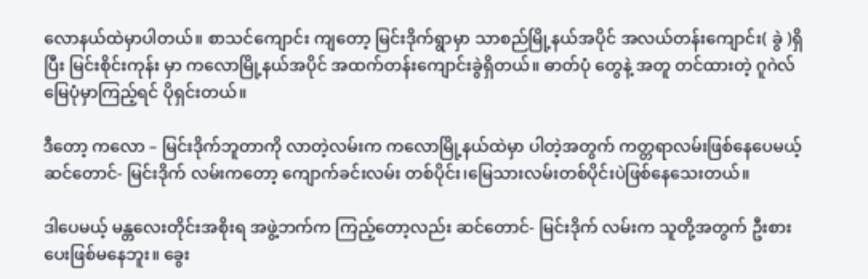လောနယ်ထဲမှာပါတယ်။ စာသင်ကျောင်း ကျတော့ မြင်းဒိုက်ရွာမှာ သာစည်မြို့နယ်အပိုင် အလယ်တန်းကျောင်း( ခွဲ )ရှိပြီး မြင်းစိုင်းကုန်း မှာ ကလောမြို့နယ်အပိုင် အထက်တန်းကျောင်းခွဲရှိတယ်။ ဓာတ်ပုံ တွေနဲ့ အတူ တင်ထားတဲ့ ဂူဂဲလ်မြေပုံမှာကြည့်ရင် ပိုရှင်းတယ်။

ဒီတော့ ကလော – မြင်းဒိုက်ဘူတာကို လာတဲ့လမ်းက ကလောမြို့နယ်ထဲမှာ ပါတဲ့အတွက် ကတ္တရာလမ်းဖြစ်နေပေမယ့် ဆင်တောင်- မြင်းဒိုက် လမ်းကတော့ ကျောက်ခင်းလမ်း တစ်ပိုင်း၊မြေသားလမ်းတစ်ပိုင်းပဲဖြစ်နေသေးတယ်။

ဒါပေမယ့် မန္တလေးတိုင်းအစိုးရ အဖွဲ့ဘက်က ကြည့်တော့လည်း ဆင်တောင်- မြင်းဒိုက် လမ်းက သူတို့အတွက် ဦးစားပေးဖြစ်မနေဘူး။ ခွေး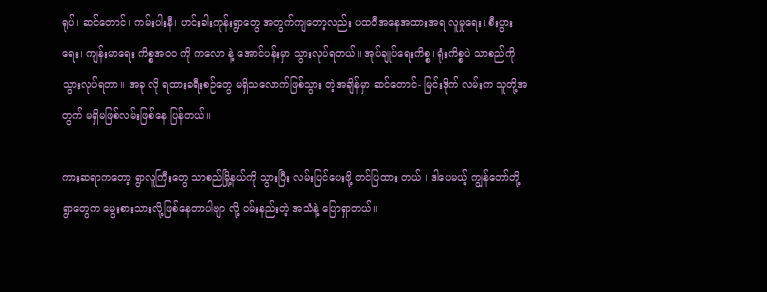ရုပ်၊ ဆင်တောင်၊ ကမ်းပါးနီ၊ ဟင်းခါးကုန်းရွာတွေ အတွက်ကျတော့လည်း ပထဝီအနေအထားအရ လူမှုရေး၊ စီးပွားရေး၊ ကျန်းမာရေး ကိစ္စအ၀၀ ကို ကလော နဲ့ အောင်ပန်းမှာ သွားလုပ်ရတယ်။ အုပ်ချုပ်ရေးကိစ္စ၊ ရုံးကိစ္စပဲ သာစည်ကို သွားလုပ်ရတာ။ အခု လို ရထားခရီးစဉ်တွေ မရှိသလောက်ဖြစ်သွား တဲ့အချိန်မှာ ဆင်တောင်- မြင်းဒိုက် လမ်းက သူတို့အတွက် မရှိမဖြစ်လမ်းဖြစ်နေ ပြန်တယ်။

ကားဆရာကတော့ ရွာလူကြီးတွေ သာစည်မြို့နယ်ကို သွားပြီး လမ်းပြင်ပေးဖို့ တင်ပြထား တယ် ၊ ဒါပေမယ့် ကျွန်တော်တို့ ရွာတွေက မွေးစားသားလို့ဖြစ်နေတာပါဗျာ လို့ ဝမ်းနည်းတဲ့ အသံနဲ့ ပြောရှာတယ်။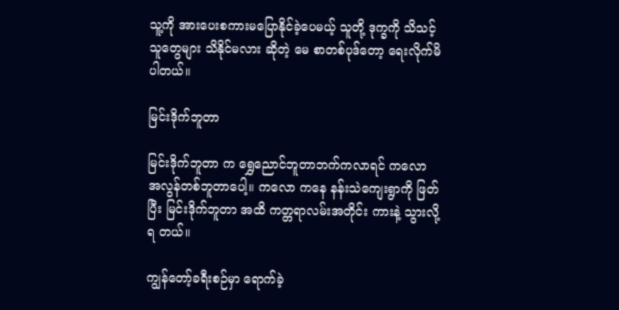သူ့ကို အားပေးစကားမပြောနိုင်ခဲ့ပေမယ့် သူတို့ ဒုက္ခကို သိသင့်သူတွေများ သိနိုင်မလား ဆိုတဲ့ မေ စာတစ်ပုဒ်တော့ ရေးလိုက်မိပါတယ်။

မြင်းဒိုက်ဘူတာ

မြင်းဒိုက်ဘူတာ က ရွှေညောင်ဘူတာဘက်ကလာရင် ကလော အလွန်တစ်ဘူတာပေါ့။ ကလော ကနေ နန်းသဲကျေးရွာကို ဖြတ်ပြီး မြင်းဒိုက်ဘူတာ အထိ ကတ္တရာလမ်းအတိုင်း ကားနဲ့ သွားလို့ရ တယ်။

ကျွန်တော့်ခရီးစဉ်မှာ ရောက်ခဲ့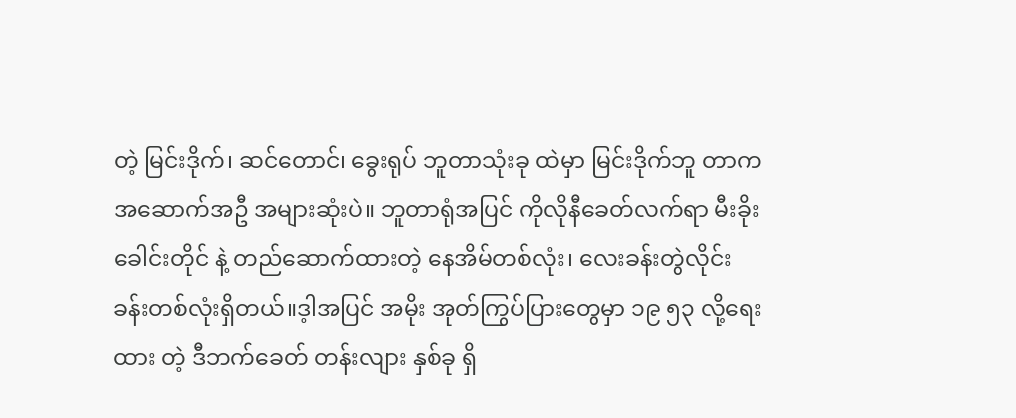တဲ့ မြင်းဒိုက်၊ ဆင်တောင်၊ ခွေးရုပ် ဘူတာသုံးခု ထဲမှာ မြင်းဒိုက်ဘူ တာက အဆောက်အဦ အများဆုံးပဲ။ ဘူတာရုံအပြင် ကိုလိုနီခေတ်လက်ရာ မီးခိုးခေါင်းတိုင် နဲ့ တည်ဆောက်ထားတဲ့ နေအိမ်တစ်လုံး၊ လေးခန်းတွဲလိုင်းခန်းတစ်လုံးရှိတယ်။ဒ့ါအပြင် အမိုး အုတ်ကြွပ်ပြားတွေမှာ ၁၉ ၅၃ လို့ရေးထား တဲ့ ဒီဘက်ခေတ် တန်းလျား နှစ်ခု ရှိ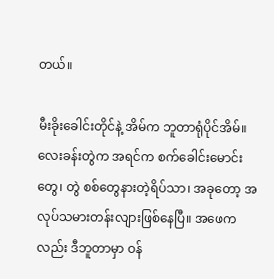တယ်။

မီးခိုးခေါင်းတိုင်နဲ့ အိမ်က ဘူတာရုံပိုင်အိမ်။ လေးခန်းတွဲက အရင်က စက်ခေါင်းမောင်းတွေ၊ တွဲ စစ်တွေနားတဲ့ရိပ်သာ၊ အခုတော့ အလုပ်သမားတန်းလျားဖြစ်နေပြီ။ အဖေကလည်း ဒီဘူတာမှာ ဝန်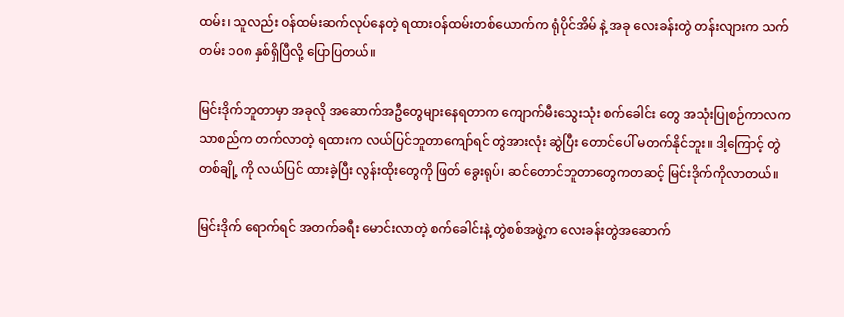ထမ်း၊ သူလည်း ဝန်ထမ်းဆက်လုပ်နေတဲ့ ရထားဝန်ထမ်းတစ်ယောက်က ရုံပိုင်အိမ် နဲ့ အခု လေးခန်းတွဲ တန်းလျားက သက်တမ်း ၁၀၈ နှစ်ရှိပြီလို့ ပြောပြတယ်။

မြင်းဒိုက်ဘူတာမှာ အခုလို အဆောက်အဦတွေများနေရတာက ကျောက်မီးသွေးသုံး စက်ခေါင်း တွေ အသုံးပြုစဉ်ကာလက သာစည်က တက်လာတဲ့ ရထားက လယ်ပြင်ဘူတာကျော်ရင် တွဲအားလုံး ဆွဲပြီး တောင်ပေါ် မတက်နိုင်ဘူး။ ဒါ့ကြောင့် တွဲတစ်ချို့ ကို လယ်ပြင် ထားခဲ့ပြီး လွန်းထိုးတွေကို ဖြတ် ခွေးရုပ်၊ ဆင်တောင်ဘူတာတွေကတဆင့် မြင်းဒိုက်ကိုလာတယ်။

မြင်းဒိုက် ရောက်ရင် အတက်ခရီး မောင်းလာတဲ့ စက်ခေါင်းနဲ့ တွဲစစ်အဖွဲ့က လေးခန်းတွဲအဆောက်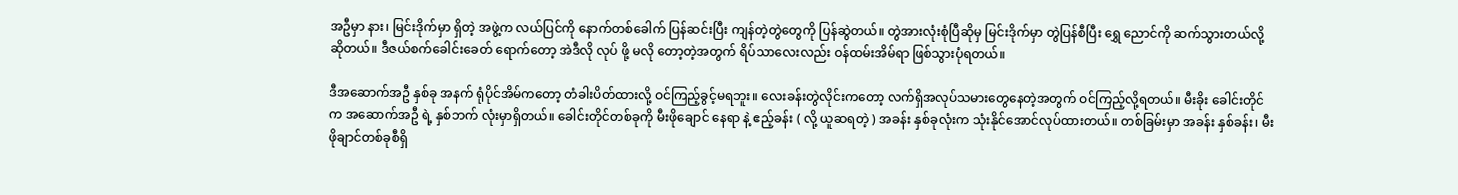အဦမှာ နား၊ မြင်းဒိုက်မှာ ရှိတဲ့ အဖွဲ့က လယ်ပြင်ကို နောက်တစ်ခေါက် ပြန်ဆင်းပြီး ကျန်တဲ့တွဲတွေကို ပြန်ဆွဲတယ်။ တွဲအားလုံးစုံပြီဆိုမှ မြင်းဒိုက်မှာ တွဲပြန်စီပြီး ရွှေ ညောင်ကို ဆက်သွားတယ်လို့ ဆိုတယ်။ ဒီဇယ်စက်ခေါင်းခေတ် ရောက်တော့ အဲဒီလို လုပ် ဖို့ မလို တော့တဲ့အတွက် ရိပ်သာလေးလည်း ဝန်ထမ်းအိမ်ရာ ဖြစ်သွားပုံရတယ်။

ဒီအဆောက်အဦ နှစ်ခု အနက် ရုံပိုင်အိမ်ကတော့ တံခါးပိတ်ထားလို့ ဝင်ကြည့်ခွင့်မရဘူး။ လေးခန်းတွဲလိုင်းကတော့ လက်ရှိအလုပ်သမားတွေနေတဲ့အတွက် ဝင်ကြည့်လို့ရတယ်။ မီးခိုး ခေါင်းတိုင်က အဆောက်အဦ ရဲ့ နှစ်ဘက် လုံးမှာရှိတယ်။ ခေါင်းတိုင်တစ်ခုကို မီးဖိုချောင် နေရာ နဲ့ ဧည့်ခန်း ( လို့ ယူဆရတဲ့ ) အခန်း နှစ်ခုလုံးက သုံးနိုင်အောင်လုပ်ထားတယ်။ တစ်ခြမ်းမှာ အခန်း နှစ်ခန်း၊ မီးဖိုချာင်တစ်ခုစီရှိ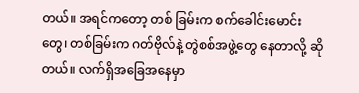တယ်။ အရင်ကတော့ တစ် ခြမ်းက စက်ခေါင်းမောင်းတွေ၊ တစ်ခြမ်းက ဂတ်ဗိုလ်နဲ့ တွဲစစ်အဖွဲ့တွေ နေတာလို့ ဆိုတယ်။ လက်ရှိအခြေအနေမှာ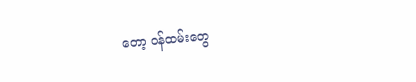တော့ ဝန်ထမ်းတွေ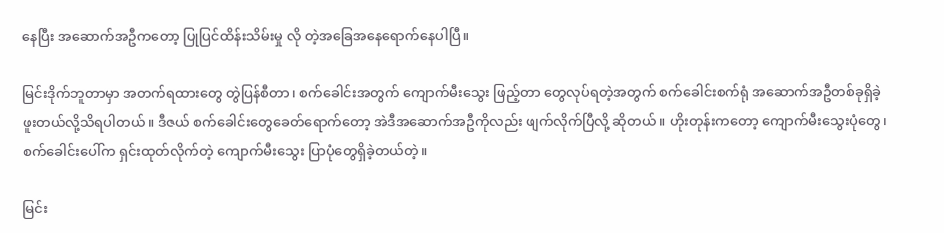နေပြီး အဆောက်အဦကတော့ ပြုပြင်ထိန်းသိမ်းမှု လို တဲ့အခြေအနေရောက်နေပါပြီ။

မြင်းဒိုက်ဘူတာမှာ အတက်ရထားတွေ တွဲပြန်စီတာ၊ စက်ခေါင်းအတွက် ကျောက်မီးသွေး ဖြည့်တာ တွေလုပ်ရတဲ့အတွက် စက်ခေါင်းစက်ရုံ အဆောက်အဦတစ်ခုရှိခဲ့ဖူးတယ်လို့သိရပါတယ်။ ဒီဇယ် စက်ခေါင်းတွေခေတ်ရောက်တော့ အဲဒီအဆောက်အဦကိုလည်း ဖျက်လိုက်ပြီလို့ ဆိုတယ်။ ဟိုးတုန်းကတော့ ကျောက်မီးသွေးပုံတွေ၊ စက်ခေါင်းပေါ်က ရှင်းထုတ်လိုက်တဲ့ ကျောက်မီးသွေး ပြာပုံတွေရှိခဲ့တယ်တဲ့။

မြင်း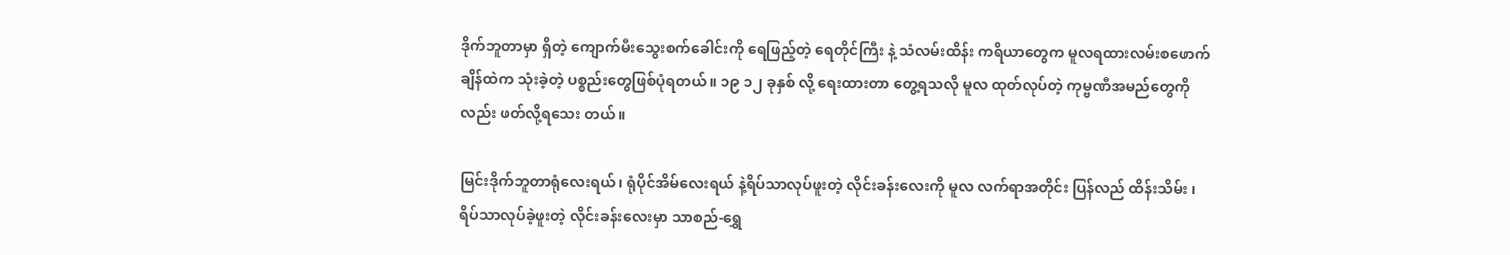ဒိုက်ဘူတာမှာ ရှိတဲ့ ကျောက်မီးသွေးစက်ခေါင်းကို ရေဖြည့်တဲ့ ရေတိုင်ကြီး နဲ့ သံလမ်းထိန်း ကရိယာတွေက မူလရထားလမ်းစဖောက်ချိန်ထဲက သုံးခဲ့တဲ့ ပစ္စည်းတွေဖြစ်ပုံရတယ်။ ၁၉ ၁၂ ခုနှစ် လို့ ရေးထားတာ တွေ့ရသလို မူလ ထုတ်လုပ်တဲ့ ကုမ္ဗဏီအမည်တွေကိုလည်း ဖတ်လို့ရသေး တယ်။

မြင်းဒိုက်ဘူတာရုံလေးရယ်၊ ရုံပိုင်အိမ်လေးရယ် နဲ့ရိပ်သာလုပ်ဖူးတဲ့ လိုင်းခန်းလေးကို မူလ လက်ရာအတိုင်း ပြန်လည် ထိန်းသိမ်း ၊ ရိပ်သာလုပ်ခဲ့ဖူးတဲ့ လိုင်းခန်းလေးမှာ သာစည်-ရွှေ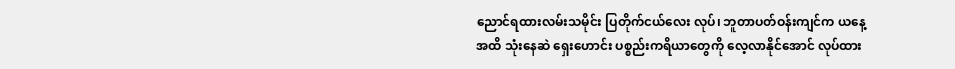ညောင်ရထားလမ်းသမိုင်း ပြတိုက်ငယ်လေး လုပ်၊ ဘူတာပတ်ဝန်းကျင်က ယနေ့အထိ သုံးနေဆဲ ရှေးဟောင်း ပစ္စည်းကရိယာတွေကို လေ့လာနိုင်အောင် လုပ်ထား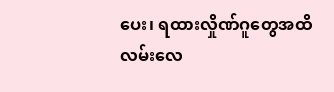ပေး၊ ရထားလှိုဏ်ဂူတွေအထိ လမ်းလေ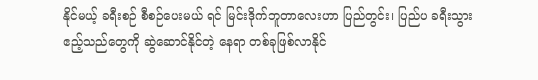နိုင်မယ့် ခရီးစဉ် စီစဉ်ပေးမယ် ရင် မြင်းဒိုက်ဘူတာလေးဟာ ပြည်တွင်း၊ ပြည်ပ ခရီးသွား ဧည့်သည်တွေကို ဆွဲဆောင်နိုင်တဲ့ နေရာ တစ်ခုဖြစ်လာနိုင်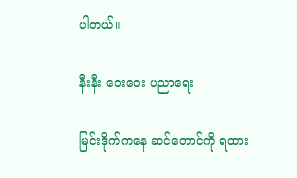ပါတယ်။

နီးနီး ဝေးဝေး ပညာရေး

မြင်းဒိုက်ကနေ ဆင်တောင်ကို ရထား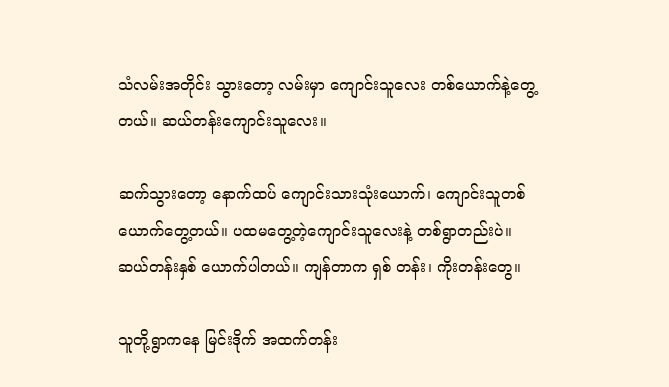သံလမ်းအတိုင်း သွားတော့ လမ်းမှာ ကျောင်းသူလေး တစ်ယောက်နဲ့တွေ့တယ်။ ဆယ်တန်းကျောင်းသူလေး။

ဆက်သွားတော့ နောက်ထပ် ကျောင်းသားသုံးယောက်၊ ကျောင်းသူတစ်ယောက်တွေ့တယ်။ ပထမတွေ့တဲ့ကျောင်းသူလေးနဲ့ တစ်ရွာတည်းပဲ။ ဆယ်တန်းနှစ် ယောက်ပါတယ်။ ကျန်တာက ရှစ် တန်း၊ ကိုးတန်းတွေ။

သူတို့ရွာကနေ မြင်းဒိုက် အထက်တန်း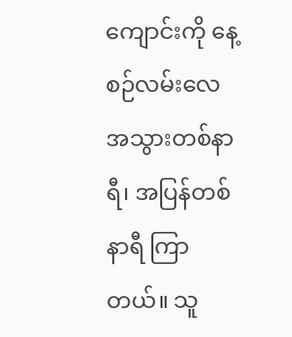ကျောင်းကို နေ့စဉ်လမ်းလေ အသွားတစ်နာရီ၊ အပြန်တစ်နာရီ ကြာတယ်။ သူ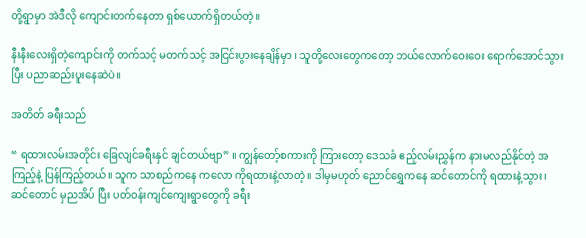တို့ရွာမှာ အဲဒီလို ကျောင်းတက်နေတာ ရှစ်ယောက်ရှိတယ်တဲ့။

နီးနီးလေးရှိတဲ့ကျောင်းကို တက်သင့် မတက်သင့် အငြင်းပွားနေချိန်မှာ ၊ သူတို့လေးတွေကတော့ ဘယ်လောက်ဝေးဝေး ရောက်အောင်သွားပြီး ပညာဆည်းပူးနေဆဲပဲ။

အတိတ် ခရီးသည်

“ ရထားလမ်းအတိုင်း ခြေလျင်ခရီးနှင် ချင်တယ်ဗျာ” ။ ကျွန်တော့်စကားကို ကြားတော့ ဒေသခံ ဧည့်လမ်းညွှန်က နားမလည်နိုင်တဲ့ အကြည့်နဲ့ ပြန်ကြည့်တယ်။ သူက သာစည်ကနေ ကလော ကိုရထားနဲ့လာတဲ့။ ဒါမှမဟုတ် ညောင်ရွှေကနေ ဆင်တောင်ကို ရထားနဲ့သွား၊ ဆင်တောင် မှညအိပ် ပြီး ပတ်ဝန်းကျင်ကျေးရွာတွေကို ခရီး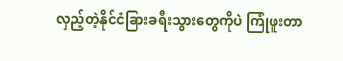လှည့်တဲ့နိုင်ငံခြားခရီးသွားတွေကိုပဲ ကြုံဖူးတာ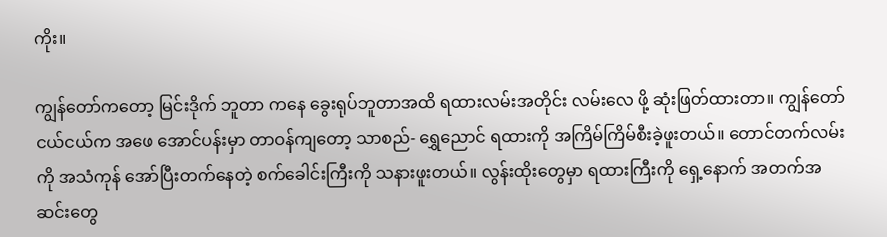ကိုး။

ကျွန်တော်ကတော့ မြင်းဒိုက် ဘူတာ ကနေ ခွေးရုပ်ဘူတာအထိ ရထားလမ်းအတိုင်း လမ်းလေ ဖို့ ဆုံးဖြတ်ထားတာ။ ကျွန်တော်ငယ်ငယ်က အဖေ အောင်ပန်းမှာ တာဝန်ကျတော့ သာစည်- ရွှေညောင် ရထားကို အကြိမ်ကြိမ်စီးခဲ့ဖူးတယ်။ တောင်တက်လမ်းကို အသံကုန် အော်ပြီးတက်နေတဲ့ စက်ခေါင်းကြီးကို သနားဖူးတယ်။ လွန်းထိုးတွေမှာ ရထားကြီးကို ရှေ့နောက် အတက်အဆင်းတွေ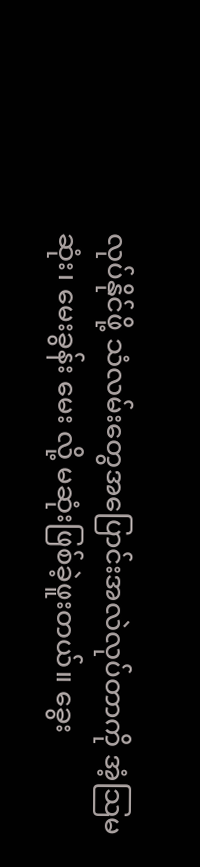လုပ်နိုင်ဖို့ သံလမ်းတွေအပြောင်းအလဲလုပ်တာကို အံ့သြမဆုံး၊ မေးခွန်း မေး လို့ မဆုံးဖြစ်ခဲ့ဖူးတယ်။ ခွေး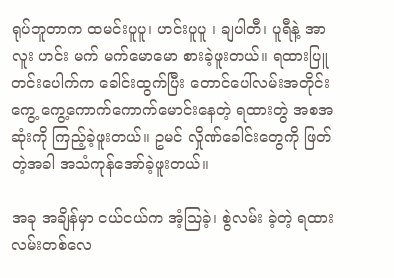ရုပ်ဘူတာက ထမင်းပူပူ၊ ဟင်းပူပူ ၊ ချပါတီ၊ ပူရီနဲ့ အာလူး ဟင်း မက် မက်မောမော စားခဲ့ဖူးတယ်။ ရထားပြူတင်းပေါက်က ခေါင်းထွက်ပြီး တောင်ပေါ်လမ်းအတိုင်း ကွေ့ ကွေ့ကောက်ကောက်မောင်းနေတဲ့ ရထားတွဲ အစအဆုံးကို ကြည့်ခဲ့ဖူးတယ်။ ဥမင် လှိုဏ်ခေါင်းတွေကို ဖြတ်တဲ့အခါ အသံကုန်အော်ခဲ့ဖူးတယ်။

အခု အချိန်မှာ ငယ်ငယ်က အံ့သြခဲ့၊ စွဲလမ်း ခဲ့တဲ့ ရထားလမ်းတစ်လေ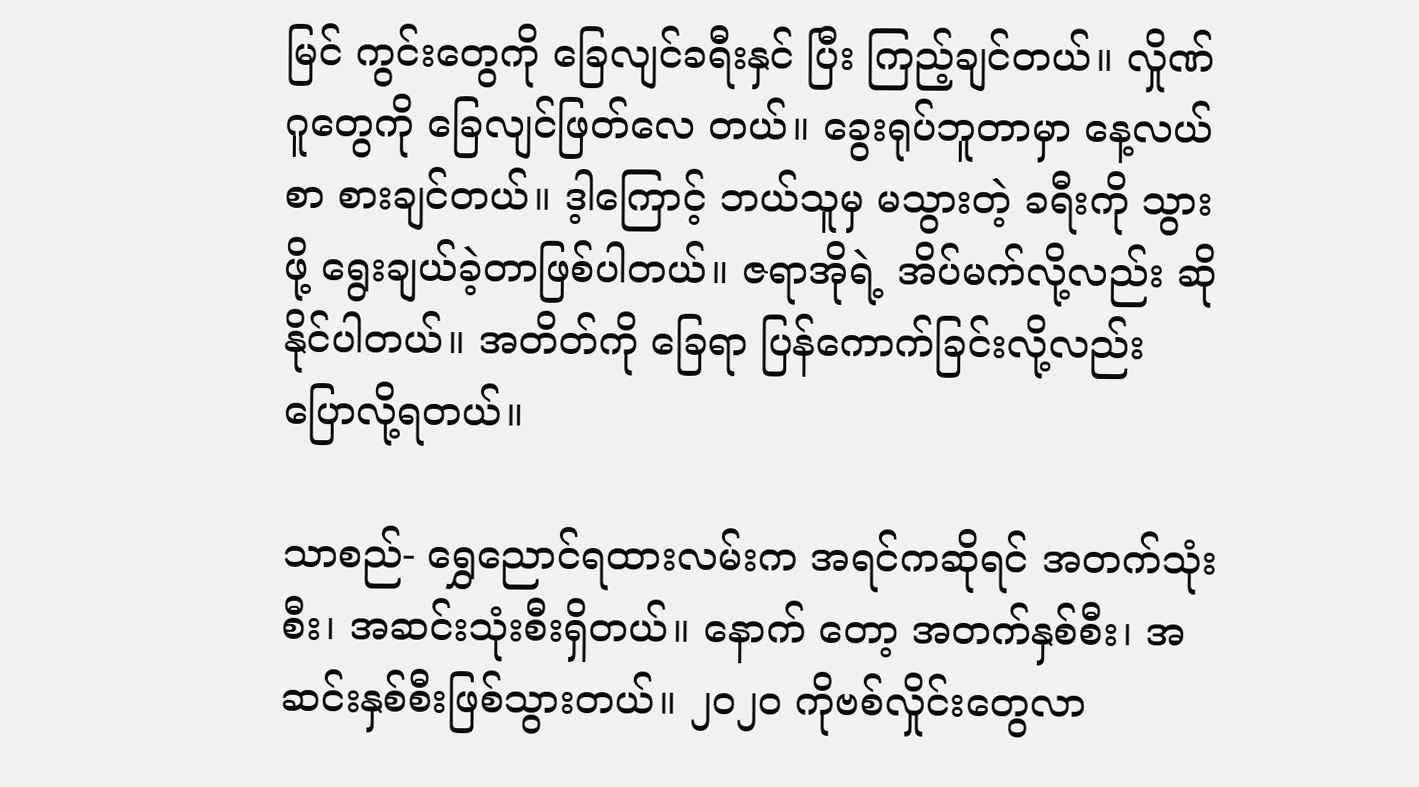မြင် ကွင်းတွေကို ခြေလျင်ခရီးနှင် ပြီး ကြည့်ချင်တယ်။ လှိုဏ်ဂူတွေကို ခြေလျင်ဖြတ်လေ တယ်။ ခွေးရုပ်ဘူတာမှာ နေ့လယ်စာ စားချင်တယ်။ ဒ့ါကြောင့် ဘယ်သူမှ မသွားတဲ့ ခရီးကို သွားဖို့ ရွေးချယ်ခဲ့တာဖြစ်ပါတယ်။ ဇရာအိုရဲ့ အိပ်မက်လို့လည်း ဆိုနိုင်ပါတယ်။ အတိတ်ကို ခြေရာ ပြန်ကောက်ခြင်းလို့လည်း ပြောလို့ရတယ်။

သာစည်- ရွှေညောင်ရထားလမ်းက အရင်ကဆိုရင် အတက်သုံးစီး၊ အဆင်းသုံးစီးရှိတယ်။ နောက် တော့ အတက်နှစ်စီး၊ အဆင်းနှစ်စီးဖြစ်သွားတယ်။ ၂၀၂၀ ကိုဗစ်လှိုင်းတွေလာ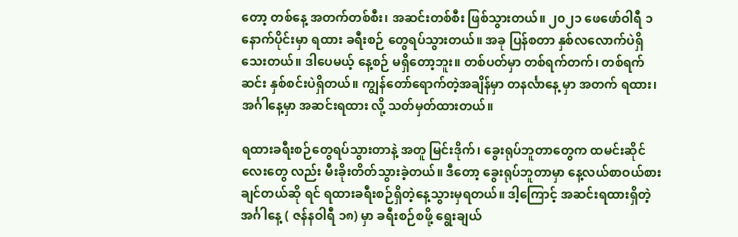တော့ တစ်နေ့ အတက်တစ်စီး၊ အဆင်းတစ်စီး ဖြစ်သွားတယ်။ ၂၀၂၁ ဖေဖော်ဝါရီ ၁ နောက်ပိုင်းမှာ ရထား ခရီးစဉ် တွေရပ်သွားတယ်။ အခု ပြန်စတာ နှစ်လလောက်ပဲရှိသေးတယ်။ ဒါပေမယ့် နေ့စဉ် မရှိတော့ဘူး။ တစ်ပတ်မှာ တစ်ရက်တက်၊ တစ်ရက်ဆင်း နှစ်စင်းပဲရှိတယ်။ ကျွန်တော်ရောက်တဲ့အချိန်မှာ တနင်္လာနေ့ မှာ အတက် ရထား၊ အင်္ဂါနေ့မှာ အဆင်းရထား လို့ သတ်မှတ်ထားတယ်။

ရထားခရီးစဉ်တွေရပ်သွားတာနဲ့ အတူ မြင်းဒိုက်၊ ခွေးရုပ်ဘူတာတွေက ထမင်းဆိုင်လေးတွေ လည်း မီးခိုးတိတ်သွားခဲ့တယ်။ ဒီတော့ ခွေးရုပ်ဘူတာမှာ နေ့လယ်စာဝယ်စားချင်တယ်ဆို ရင် ရထားခရီးစဉ်ရှိတဲ့နေ့သွားမှရတယ်။ ဒါ့ကြောင့် အဆင်းရထားရှိတဲ့ အင်္ဂါနေ့ ( ဇန်နဝါရီ ၁၈) မှာ ခရီးစဉ်စဖို့ ရွေးချယ်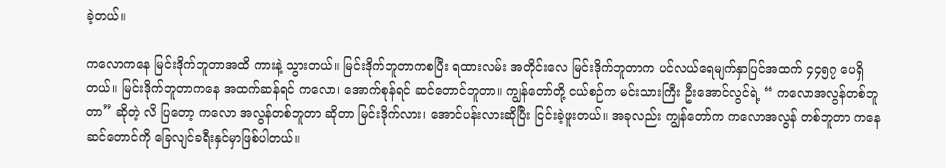ခဲ့တယ်။

ကလောကနေ မြင်းဒိုက်ဘူတာအထိ ကားနဲ့ သွားတယ်။ မြင်းဒိုက်ဘူတာကစပြီး ရထားလမ်း အတိုင်းလေ မြင်းဒိုက်ဘူတာက ပင်လယ်ရေမျက်နှာပြင်အထက် ၄၄၅၇ ပေရှိတယ်။ မြင်းဒိုက်ဘူတာကနေ အထက်ဆန်ရင် ကလော၊ အောက်စုန်ရင် ဆင်တောင်ဘူတာ။ ကျွန်တော်တို့ ငယ်စဉ်က မင်းသားကြီး ဦးအောင်လွင်ရဲ့ “ ကလောအလွန်တစ်ဘူတာ” ဆိုတဲ့ လိ ပြတော့ ကလော အလွန်တစ်ဘူတာ ဆိုတာ မြင်းဒိုက်လား၊ အောင်ပန်းလားဆိုပြီး ငြင်းခဲ့ဖူးတယ်။ အခုလည်း ကျွန်တော်က ကလောအလွန် တစ်ဘူတာ ကနေ ဆင်တောင်ကို ခြေလျင်ခရီးနှင်မှာဖြစ်ပါတယ်။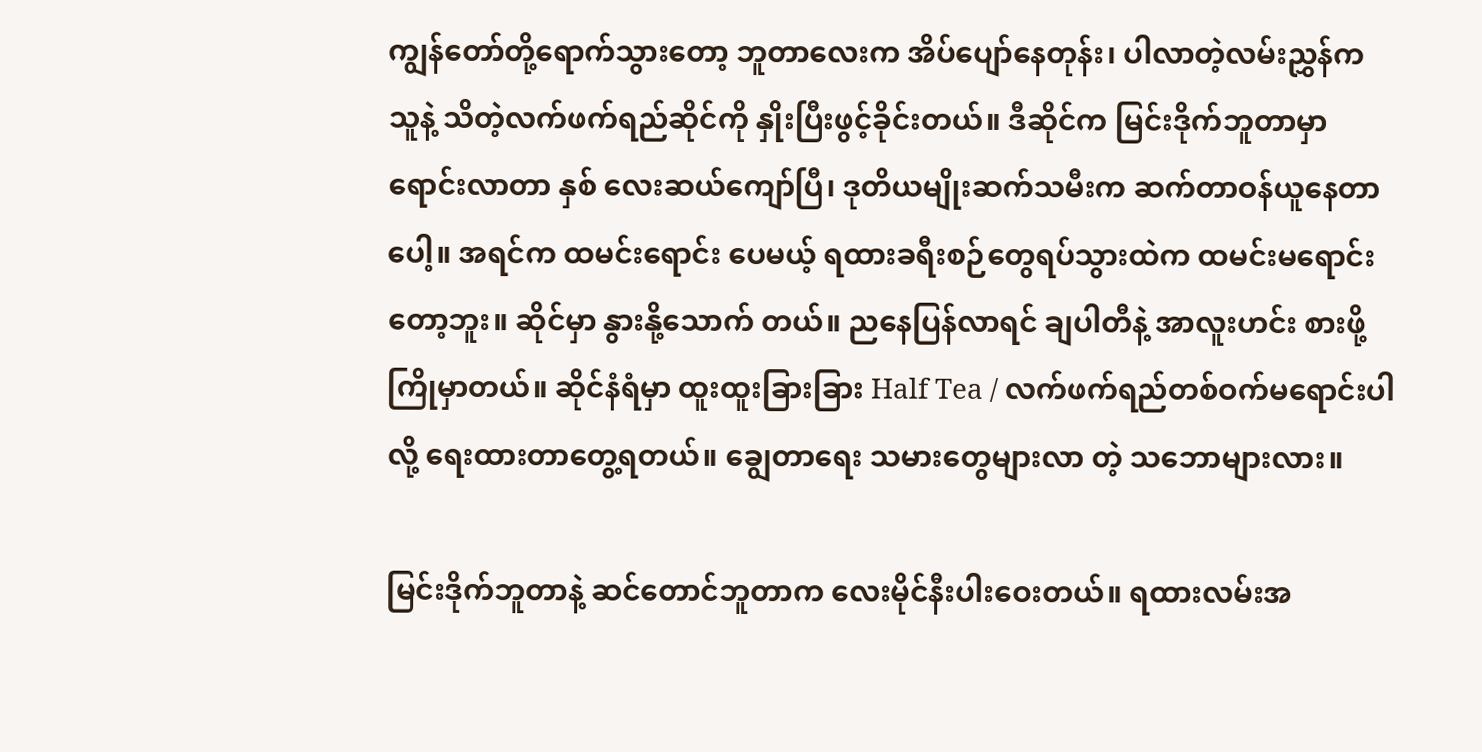ကျွန်တော်တို့ရောက်သွားတော့ ဘူတာလေးက အိပ်ပျော်နေတုန်း၊ ပါလာတဲ့လမ်းညွှန်က သူနဲ့ သိတဲ့လက်ဖက်ရည်ဆိုင်ကို နှိုးပြီးဖွင့်ခိုင်းတယ်။ ဒီဆိုင်က မြင်းဒိုက်ဘူတာမှာ ရောင်းလာတာ နှစ် လေးဆယ်ကျော်ပြီ၊ ဒုတိယမျိုးဆက်သမီးက ဆက်တာဝန်ယူနေတာပေါ့။ အရင်က ထမင်းရောင်း ပေမယ့် ရထားခရီးစဉ်တွေရပ်သွားထဲက ထမင်းမရောင်းတော့ဘူး။ ဆိုင်မှာ နွားနို့သောက် တယ်။ ညနေပြန်လာရင် ချပါတီနဲ့ အာလူးဟင်း စားဖို့ ကြိုမှာတယ်။ ဆိုင်နံရံမှာ ထူးထူးခြားခြား Half Tea / လက်ဖက်ရည်တစ်ဝက်မရောင်းပါလို့ ရေးထားတာတွေ့ရတယ်။ ချွေတာရေး သမားတွေများလာ တဲ့ သဘောများလား။

မြင်းဒိုက်ဘူတာနဲ့ ဆင်တောင်ဘူတာက လေးမိုင်နီးပါးဝေးတယ်။ ရထားလမ်းအ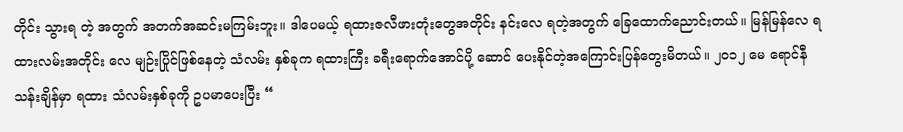တိုင်း သွားရ တဲ့ အတွက် အတက်အဆင်းမကြမ်းဘူး။ ဒါပေမယ့် ရထားဇလီဖားတုံးတွေအတိုင်း နင်းလေ ရတဲ့အတွက် ခြေထောက်ညောင်းတယ်။ မြန်မြန်လေ ရထားလမ်းအတိုင်း လေ မျဉ်းပြိုင်ဖြစ်နေတဲ့ သံလမ်း နှစ်ခုက ရထားကြီး ခရီးရောက်အောင်ပို့ ဆောင် ပေးနိုင်တဲ့အကြောင်းပြန်တွေးမိတယ်။ ၂၀၁၂ မေ ရောင်နီသန်းချိန်မှာ ရထား သံလမ်းနှစ်ခုကို ဥပမာပေးပြီး “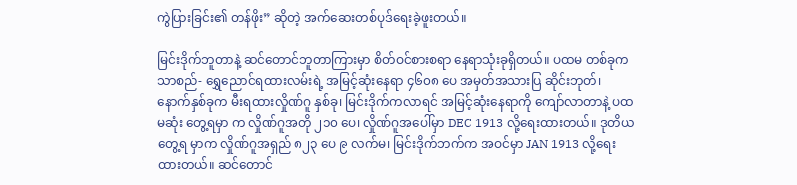ကွဲပြားခြင်း၏ တန်ဖိုး” ဆိုတဲ့ အက်ဆေးတစ်ပုဒ်ရေးခဲ့ဖူးတယ်။

မြင်းဒိုက်ဘူတာနဲ့ ဆင်တောင်ဘူတာကြားမှာ စိတ်ဝင်စားစရာ နေရာသုံးခုရှိတယ်။ ပထမ တစ်ခုက သာစည်- ရွှေညောင်ရထားလမ်းရဲ့ အမြင့်ဆုံးနေရာ ၄၆၀၈ ပေ အမှတ်အသားပြ ဆိုင်းဘုတ်၊ နောက်နှစ်ခုက မီးရထားလှိုဏ်ဂူ နှစ်ခု၊ မြင်းဒိုက်ကလာရင် အမြင့်ဆုံးနေရာကို ကျော်လာတာနဲ့ ပထမဆုံး တွေ့ရမှာ က လှိုဏ်ဂူအတို ၂၁၀ ပေ၊ လှိုဏ်ဂူအပေါ်မှာ DEC 1913 လို့ရေးထားတယ်။ ဒုတိယတွေ့ရ မှာက လှိုဏ်ဂူအရှည် ၈၂၃ ပေ ၉ လက်မ၊ မြင်းဒိုက်ဘက်က အဝင်မှာ JAN 1913 လို့ရေးထားတယ်။ ဆင်တောင်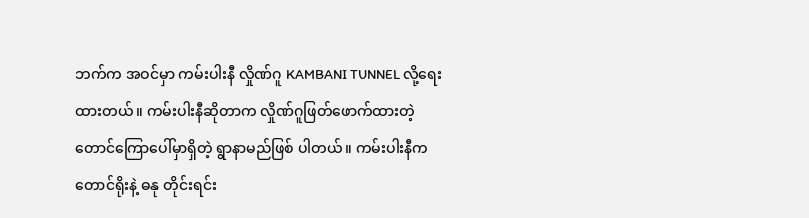ဘက်က အဝင်မှာ ကမ်းပါးနီ လှိုဏ်ဂူ KAMBANI TUNNEL လို့ရေးထားတယ်။ ကမ်းပါးနီဆိုတာက လှိုဏ်ဂူဖြတ်ဖောက်ထားတဲ့ တောင်ကြောပေါ်မှာရှိတဲ့ ရွာနာမည်ဖြစ် ပါတယ်။ ကမ်းပါးနီက တောင်ရိုးနဲ့ ဓနု တိုင်းရင်း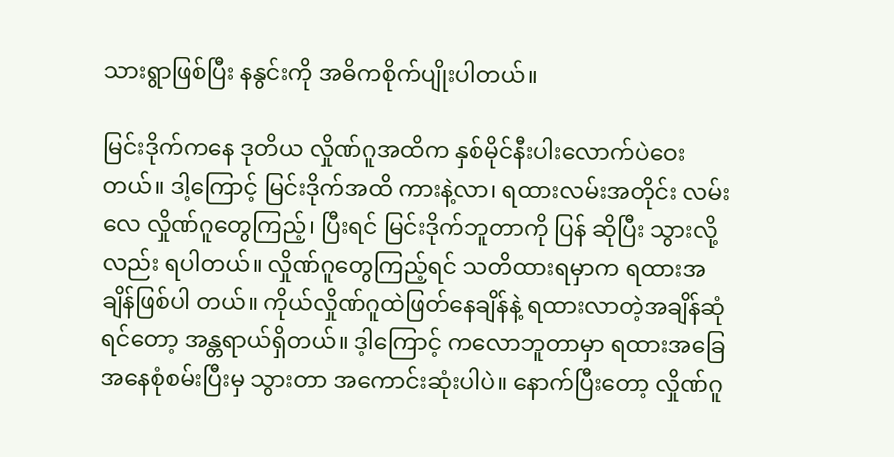သားရွာဖြစ်ပြီး နနွင်းကို အဓိကစိုက်ပျိုးပါတယ်။

မြင်းဒိုက်ကနေ ဒုတိယ လှိုဏ်ဂူအထိက နှစ်မိုင်နီးပါးလောက်ပဲဝေးတယ်။ ဒါ့ကြောင့် မြင်းဒိုက်အထိ ကားနဲ့လာ၊ ရထားလမ်းအတိုင်း လမ်းလေ လှိုဏ်ဂူတွေကြည့်၊ ပြီးရင် မြင်းဒိုက်ဘူတာကို ပြန် ဆိုပြီး သွားလို့လည်း ရပါတယ်။ လှိုဏ်ဂူတွေကြည့်ရင် သတိထားရမှာက ရထားအချိန်ဖြစ်ပါ တယ်။ ကိုယ်လှိုဏ်ဂူထဲဖြတ်နေချိန်နဲ့ ရထားလာတဲ့အချိန်ဆုံရင်တော့ အန္တရာယ်ရှိတယ်။ ဒ့ါကြောင့် ကလောဘူတာမှာ ရထားအခြေအနေစုံစမ်းပြီးမှ သွားတာ အကောင်းဆုံးပါပဲ။ နောက်ပြီးတော့ လှိုဏ်ဂူ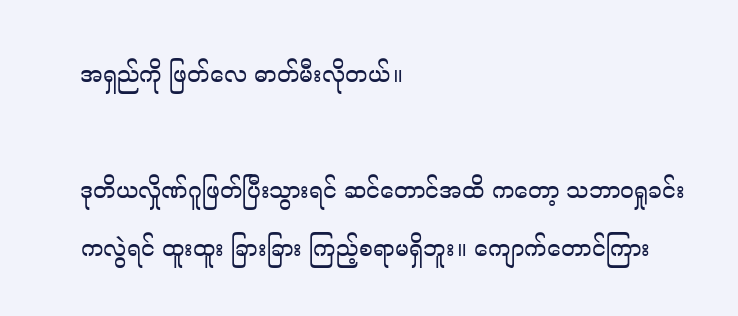အရှည်ကို ဖြတ်လေ ဓာတ်မီးလိုတယ်။

ဒုတိယလှိုဏ်ဂူဖြတ်ပြီးသွားရင် ဆင်တောင်အထိ ကတော့ သဘာဝရှုခင်းကလွဲရင် ထူးထူး ခြားခြား ကြည့်စရာမရှိဘူး။ ကျောက်တောင်ကြား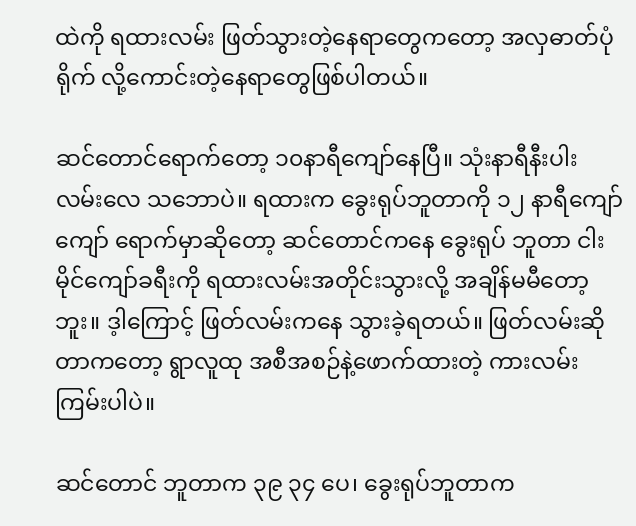ထဲကို ရထားလမ်း ဖြတ်သွားတဲ့နေရာတွေကတော့ အလှဓာတ်ပုံ ရိုက် လို့ကောင်းတဲ့နေရာတွေဖြစ်ပါတယ်။

ဆင်တောင်ရောက်တော့ ၁၀နာရီကျော်နေပြီ။ သုံးနာရီနီးပါး လမ်းလေ သဘောပဲ။ ရထားက ခွေးရုပ်ဘူတာကို ၁၂ နာရီကျော်ကျော် ရောက်မှာဆိုတော့ ဆင်တောင်ကနေ ခွေးရုပ် ဘူတာ ငါးမိုင်ကျော်ခရီးကို ရထားလမ်းအတိုင်းသွားလို့ အချိန်မမီတော့ဘူး။ ဒ့ါကြောင့် ဖြတ်လမ်းကနေ သွားခဲ့ရတယ်။ ဖြတ်လမ်းဆိုတာကတော့ ရွာလူထု အစီအစဉ်နဲ့ဖောက်ထားတဲ့ ကားလမ်းကြမ်းပါပဲ။

ဆင်တောင် ဘူတာက ၃၉ ၃၄ ပေ၊ ခွေးရုပ်ဘူတာက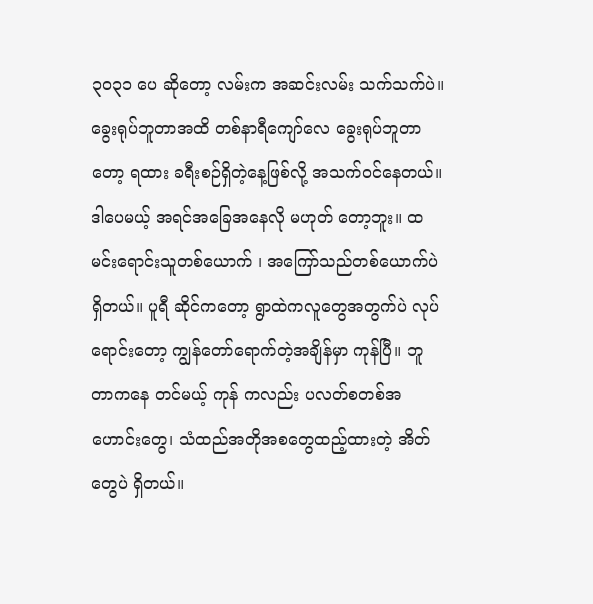၃၀၃၁ ပေ ဆိုတော့ လမ်းက အဆင်းလမ်း သက်သက်ပဲ။ ခွေးရုပ်ဘူတာအထိ တစ်နာရီကျော်လေ ခွေးရုပ်ဘူတာတော့ ရထား ခရီးစဉ်ရှိတဲ့နေ့ဖြစ်လို့ အသက်ဝင်နေတယ်။ ဒါပေမယ့် အရင်အခြေအနေလို မဟုတ် တော့ဘူး။ ထမင်းရောင်းသူတစ်ယောက် ၊ အကြော်သည်တစ်ယောက်ပဲ ရှိတယ်။ ပူရီ ဆိုင်ကတော့ ရွာထဲကလူတွေအတွက်ပဲ လုပ်ရောင်းတော့ ကျွန်တော်ရောက်တဲ့အချိန်မှာ ကုန်ပြီ။ ဘူတာကနေ တင်မယ့် ကုန် ကလည်း ပလတ်စတစ်အဟောင်းတွေ၊ သံထည်အတိုအစတွေထည့်ထားတဲ့ အိတ်တွေပဲ ရှိတယ်။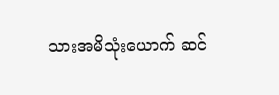သားအမိသုံးယောက် ဆင်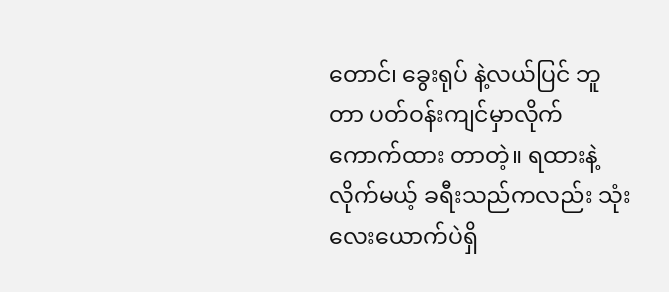တောင်၊ ခွေးရုပ် နဲ့လယ်ပြင် ဘူတာ ပတ်ဝန်းကျင်မှာလိုက်ကောက်ထား တာတဲ့။ ရထားနဲ့လိုက်မယ့် ခရီးသည်ကလည်း သုံးလေးယောက်ပဲရှိ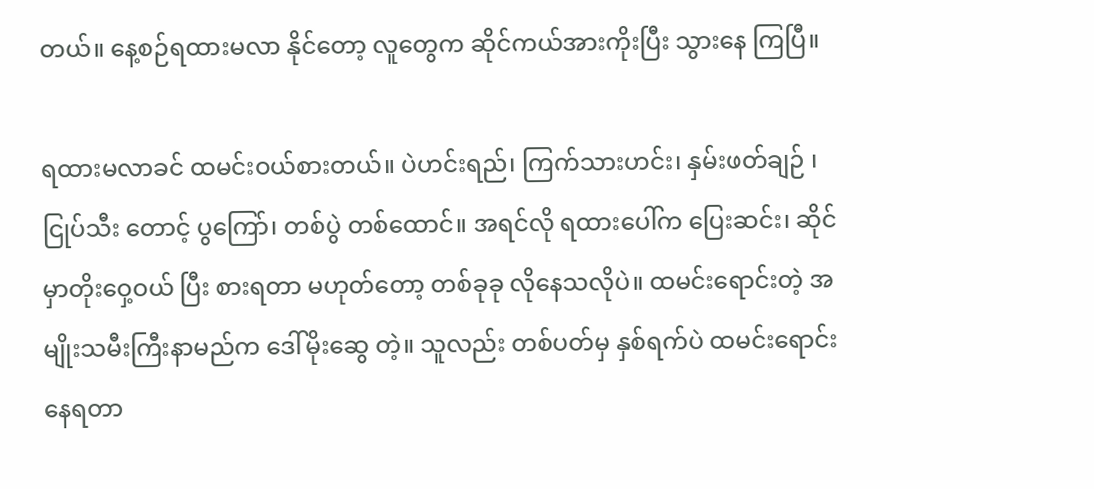တယ်။ နေ့စဉ်ရထားမလာ နိုင်တော့ လူတွေက ဆိုင်ကယ်အားကိုးပြီး သွားနေ ကြပြီ။

ရထားမလာခင် ထမင်းဝယ်စားတယ်။ ပဲဟင်းရည်၊ ကြက်သားဟင်း၊ နှမ်းဖတ်ချဉ် ၊ ငြုပ်သီး တောင့် ပွကြော်၊ တစ်ပွဲ တစ်ထောင်။ အရင်လို ရထားပေါ်က ပြေးဆင်း၊ ဆိုင်မှာတိုးဝှေ့ဝယ် ပြီး စားရတာ မဟုတ်တော့ တစ်ခုခု လိုနေသလိုပဲ။ ထမင်းရောင်းတဲ့ အမျိုးသမီးကြီးနာမည်က ဒေါ်မိုးဆွေ တဲ့။ သူလည်း တစ်ပတ်မှ နှစ်ရက်ပဲ ထမင်းရောင်းနေရတာ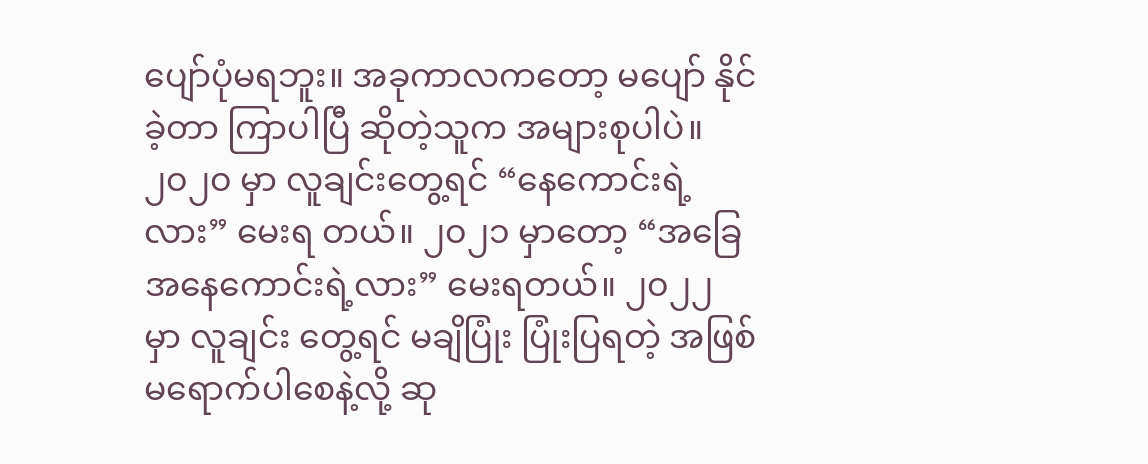ပျော်ပုံမရဘူး။ အခုကာလကတော့ မပျော် နိုင်ခဲ့တာ ကြာပါပြီ ဆိုတဲ့သူက အများစုပါပဲ။ ၂၀၂၀ မှာ လူချင်းတွေ့ရင် “နေကောင်းရဲ့လား” မေးရ တယ်။ ၂၀၂၁ မှာတော့ “အခြေအနေကောင်းရဲ့လား” မေးရတယ်။ ၂၀၂၂ မှာ လူချင်း တွေ့ရင် မချိပြုံး ပြုံးပြရတဲ့ အဖြစ်မရောက်ပါစေနဲ့လို့ ဆု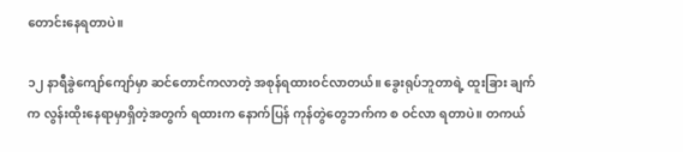တောင်းနေရတာပဲ။

၁၂ နာရီခွဲကျော်ကျော်မှာ ဆင်တောင်ကလာတဲ့ အစုန်ရထားဝင်လာတယ်။ ခွေးရုပ်ဘူတာရဲ့ ထူးခြား ချက်က လွန်းထိုးနေရာမှာရှိတဲ့အတွက် ရထားက နောက်ပြန် ကုန်တွဲတွေဘက်က စ ဝင်လာ ရတာပဲ။ တကယ်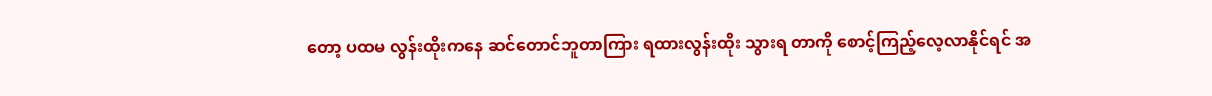တော့ ပထမ လွန်းထိုးကနေ ဆင်တောင်ဘူတာကြား ရထားလွန်းထိုး သွားရ တာကို စောင့်ကြည့်လေ့လာနိုင်ရင် အ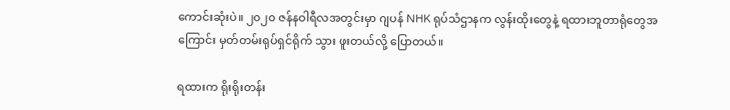ကောင်းဆုံးပဲ။ ၂၀၂၀ ဇန်နဝါရီလအတွင်းမှာ ဂျပန် NHK ရုပ်သံဌာနက လွန်းထိုးတွေနဲ့ ရထားဘူတာရုံတွေအကြောင်း မှတ်တမ်းရုပ်ရှင်ရိုက် သွား ဖူးတယ်လို့ ပြောတယ်။

ရထားက ရိုးရိုးတန်း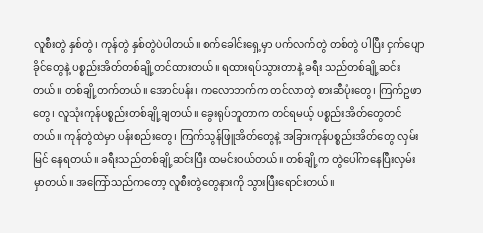လူစီးတွဲ နှစ်တွဲ၊ ကုန်တွဲ နှစ်တွဲပဲပါတယ်။ စက်ခေါင်းရှေ့မှာ ပက်လက်တွဲ တစ်တွဲ ပါပြီး ငှက်ပျောခိုင်တွေနဲ့ ပစ္စည်းအိတ်တစ်ချို့တင်ထားတယ်။ ရထားရပ်သွားတာနဲ့ ခရီး သည်တစ်ချို့ဆင်းတယ်။ တစ်ချို့တက်တယ်။ အောင်ပန်း၊ ကလောဘက်က တင်လာတဲ့ စားဆီပုံးတွေ၊ ကြက်ဥဖာ တွေ၊ လူသုံးကုန်ပစ္စည်းတစ်ချို့ချတယ်။ ခွေးရုပ်ဘူတာက တင်ရမယ့် ပစ္စည်းအိတ်တွေတင် တယ်။ ကုန်တွဲထဲမှာ ပန်းစည်းတွေ၊ ကြက်သွန်ဖြူအိတ်တွေနဲ့ အခြားကုန်ပစ္စည်းအိတ်တွေ လှမ်းမြင် နေရတယ်။ ခရီးသည်တစ်ချို့ဆင်းပြီး ထမင်းဝယ်တယ်။ တစ်ချို့က တွဲပေါ်ကနေပြီးလှမ်း မှာတယ်။ အကြော်သည်ကတော့ လူစီးတွဲတွေနားကို သွားပြီးရောင်းတယ်။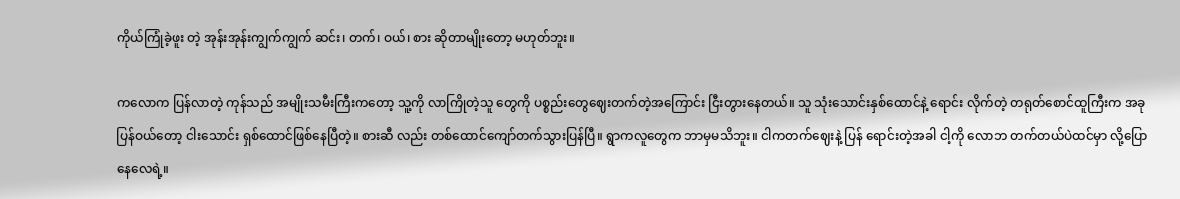ကိုယ်ကြုံခဲ့ဖူး တဲ့ အုန်းအုန်းကျွက်ကျွက် ဆင်း၊ တက်၊ ဝယ်၊ စား ဆိုတာမျိုးတော့ မဟုတ်ဘူး။

ကလောက ပြန်လာတဲ့ ကုန်သည် အမျိုးသမီးကြီးကတော့ သူ့ကို လာကြိုတဲ့သူ တွေကို ပစ္စည်းတွေဈေးတက်တဲ့အကြောင်း ငြီးတွားနေတယ်။ သူ သုံးသောင်းနှစ်ထောင်နဲ့ ရောင်း လိုက်တဲ့ တရုတ်စောင်ထူကြီးက အခု ပြန်ဝယ်တော့ ငါးသောင်း ရှစ်ထောင်ဖြစ်နေပြီတဲ့။ စားဆီ လည်း တစ်ထောင်ကျော်တက်သွားပြန်ပြီ။ ရွာကလူတွေက ဘာမှမသိဘူး။ ငါကတက်ဈေးနဲ့ ပြန် ရောင်းတဲ့အခါ ငါ့ကို လောဘ တက်တယ်ပဲထင်မှာ လို့ပြောနေလေရဲ့။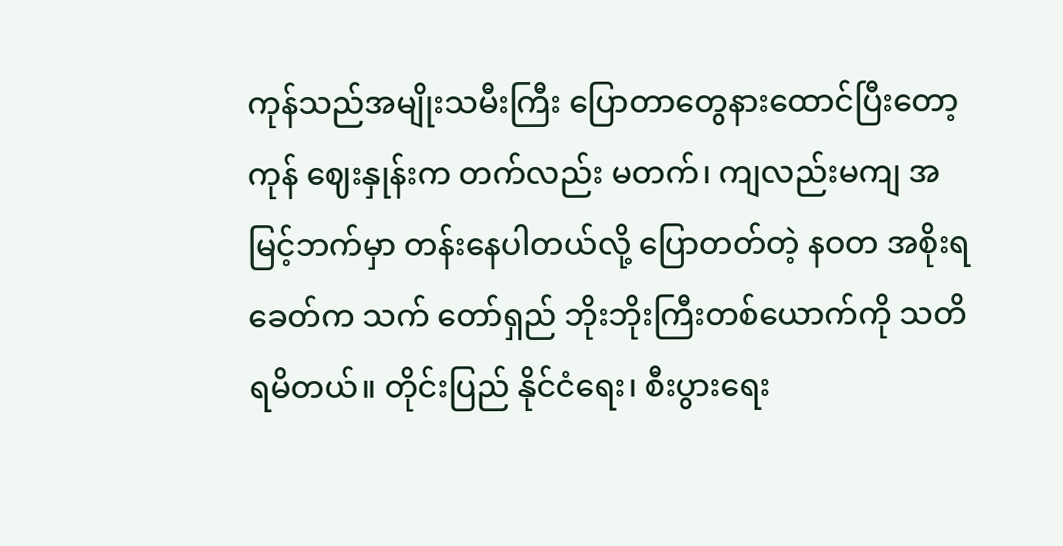ကုန်သည်အမျိုးသမီးကြီး ပြောတာတွေနားထောင်ပြီးတော့ ကုန် ဈေးနှုန်းက တက်လည်း မတက်၊ ကျလည်းမကျ အမြင့်ဘက်မှာ တန်းနေပါတယ်လို့ ပြောတတ်တဲ့ နဝတ အစိုးရခေတ်က သက် တော်ရှည် ဘိုးဘိုးကြီးတစ်ယောက်ကို သတိရမိတယ်။ တိုင်းပြည် နိုင်ငံရေး၊ စီးပွားရေး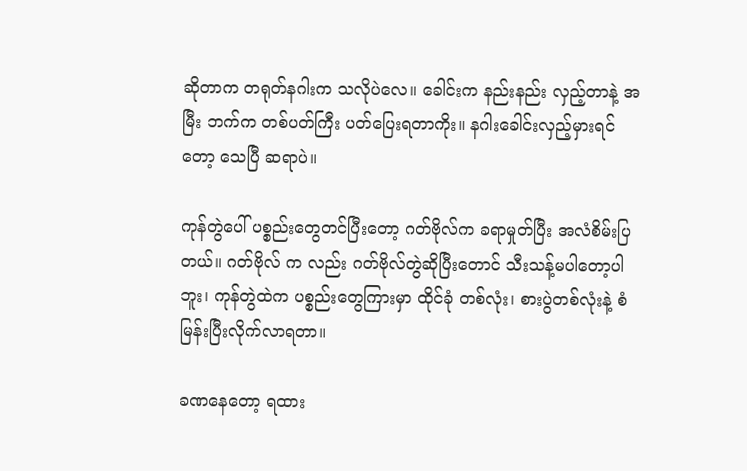ဆိုတာက တရုတ်နဂါးက သလိုပဲလေ။ ခေါင်းက နည်းနည်း လှည့်တာနဲ့ အမြီး ဘက်က တစ်ပတ်ကြီး ပတ်ပြေးရတာကိုး။ နဂါးခေါင်းလှည့်မှားရင်တော့ သေပြီ ဆရာပဲ။

ကုန်တွဲပေါ် ပစ္စည်းတွေတင်ပြီးတော့ ဂတ်ဗိုလ်က ခရာမှုတ်ပြီး အလံစိမ်းပြတယ်။ ဂတ်ဗိုလ် က လည်း ဂတ်ဗိုလ်တွဲဆိုပြီးတောင် သီးသန့်မပါတော့ပါဘူး၊ ကုန်တွဲထဲက ပစ္စည်းတွေကြားမှာ ထိုင်ခုံ တစ်လုံး၊ စားပွဲတစ်လုံးနဲ့ စံမြန်းပြီးလိုက်လာရတာ။

ခဏနေတော့ ရထား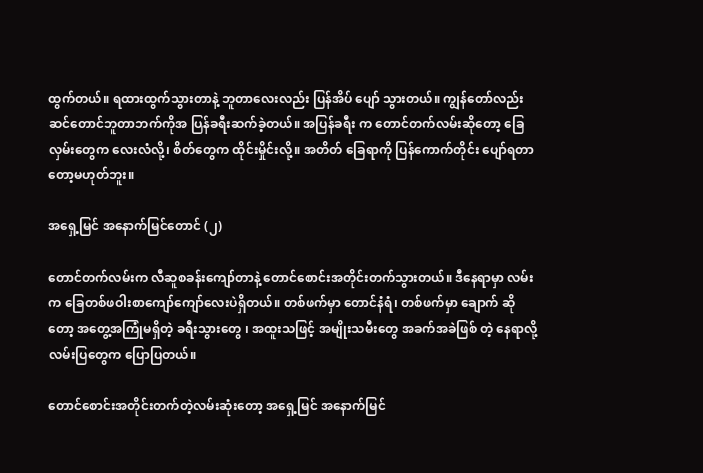ထွက်တယ်။ ရထားထွက်သွားတာနဲ့ ဘူတာလေးလည်း ပြန်အိပ် ပျော် သွားတယ်။ ကျွန်တော်လည်း ဆင်တောင်ဘူတာဘက်ကိုအ ပြန်ခရီးဆက်ခဲ့တယ်။ အပြန်ခရီး က တောင်တက်လမ်းဆိုတော့ ခြေလှမ်းတွေက လေးလံလို့၊ စိတ်တွေက ထိုင်းမှိုင်းလို့။ အတိတ် ခြေရာကို ပြန်ကောက်တိုင်း ပျော်ရတာတော့မဟုတ်ဘူး။

အရှေ့မြင် အနောက်မြင်တောင် (၂)

တောင်တက်လမ်းက လီဆူစခန်းကျော်တာနဲ့ တောင်စောင်းအတိုင်းတက်သွားတယ်။ ဒီနေရာမှာ လမ်းက ခြေတစ်ဖဝါးစာကျော်ကျော်လေးပဲရှိတယ်။ တစ်ဖက်မှာ တောင်နံရံ၊ တစ်ဖက်မှာ ချောက် ဆိုတော့ အတွေ့အကြုံမရှိတဲ့ ခရီးသွားတွေ ၊ အထူးသဖြင့် အမျိုးသမီးတွေ အခက်အခဲဖြစ် တဲ့ နေရာလို့ လမ်းပြတွေက ပြောပြတယ်။

တောင်စောင်းအတိုင်းတက်တဲ့လမ်းဆုံးတော့ အရှေ့မြင် အနောက်မြင်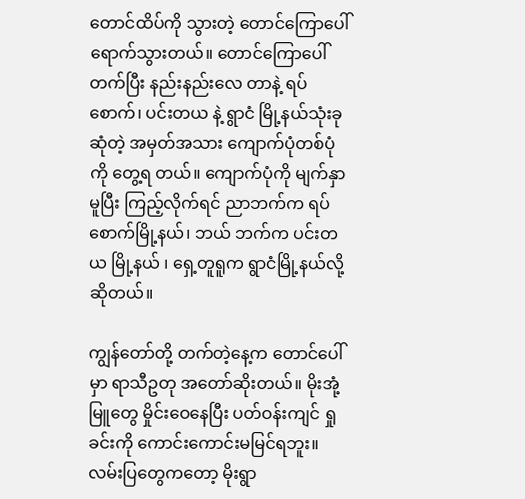တောင်ထိပ်ကို သွားတဲ့ တောင်ကြောပေါ်ရောက်သွားတယ်။ တောင်ကြောပေါ်တက်ပြီး နည်းနည်းလေ တာနဲ့ ရပ်စောက်၊ ပင်းတယ နဲ့ ရွာငံ မြို့နယ်သုံးခု ဆုံတဲ့ အမှတ်အသား ကျောက်ပုံတစ်ပုံကို တွေ့ရ တယ်။ ကျောက်ပုံကို မျက်နှာမူပြီး ကြည့်လိုက်ရင် ညာဘက်က ရပ်စောက်မြို့နယ်၊ ဘယ် ဘက်က ပင်းတယ မြို့နယ် ၊ ရှေ့တူရူက ရွာငံမြို့နယ်လို့ ဆိုတယ်။

ကျွန်တော်တို့ တက်တဲ့နေ့က တောင်ပေါ်မှာ ရာသီဥတု အတော်ဆိုးတယ်။ မိုးအုံ့ မြူတွေ မှိုင်းဝေနေပြီး ပတ်ဝန်းကျင် ရှုခင်းကို ကောင်းကောင်းမမြင်ရဘူး။ လမ်းပြတွေကတော့ မိုးရွာ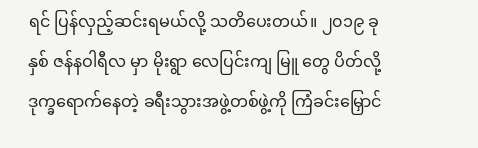ရင် ပြန်လှည့်ဆင်းရမယ်လို့ သတိပေးတယ်။ ၂၀၁၉ ခုနှစ် ဇန်နဝါရီလ မှာ မိုးရွာ လေပြင်းကျ မြူ တွေ ပိတ်လို့ ဒုက္ခရောက်နေတဲ့ ခရီးသွားအဖွဲ့တစ်ဖွဲ့ကို ကြံခင်းမြှောင်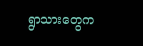ရွာသားတွေက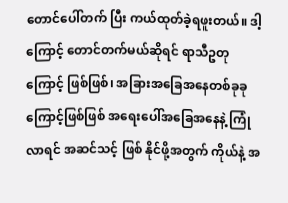တောင်ပေါ်တက် ပြီး ကယ်ထုတ်ခဲ့ရဖူးတယ်။ ဒါ့ကြောင့် တောင်တက်မယ်ဆိုရင် ရာသီဥတု ကြောင့် ဖြစ်ဖြစ်၊ အခြားအခြေအနေတစ်ခုခုကြောင့်ဖြစ်ဖြစ် အရေးပေါ်အခြေအနေနဲ့ ကြုံလာရင် အဆင်သင့် ဖြစ် နိုင်ဖို့အတွက် ကိုယ်နဲ့ အ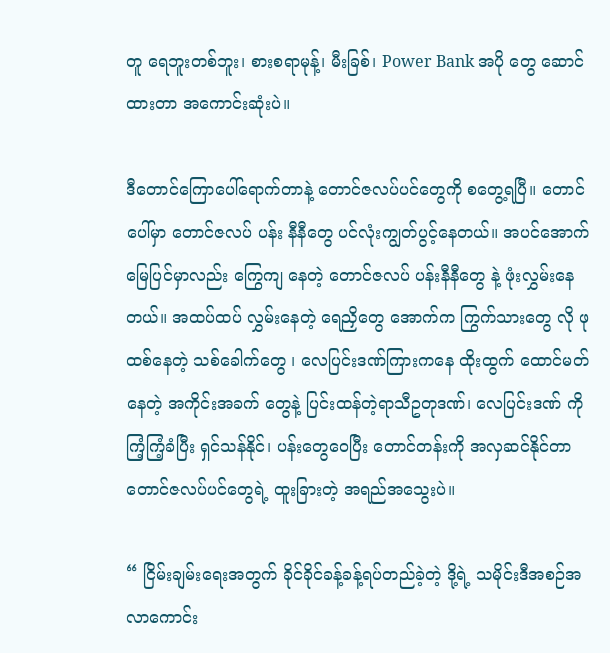တူ ရေဘူးတစ်ဘူး၊ စားစရာမုန့်၊ မီးခြစ်၊ Power Bank အပို တွေ ဆောင်ထားတာ အကောင်းဆုံးပဲ။

ဒီတောင်ကြောပေါ်ရောက်တာနဲ့ တောင်ဇလပ်ပင်တွေကို စတွေ့ရပြီ။ တောင်ပေါ်မှာ တောင်ဇလပ် ပန်း နီနီတွေ ပင်လုံးကျွတ်ပွင့်နေတယ်။ အပင်အောက်မြေပြင်မှာလည်း ကြွေကျ နေတဲ့ တောင်ဇလပ် ပန်းနီနီတွေ နဲ့ ဖုံးလွှမ်းနေတယ်။ အထပ်ထပ် လွှမ်းနေတဲ့ ရေညှိတွေ အောက်က ကြွက်သားတွေ လို ဖုထစ်နေတဲ့ သစ်ခေါက်တွေ ၊ လေပြင်းဒဏ်ကြားကနေ ထိုးထွက် ထောင်မတ်နေတဲ့ အကိုင်းအခက် တွေနဲ့ ပြင်းထန်တဲ့ရာသီဥတုဒဏ်၊ လေပြင်းဒဏ် ကို ကြံ့ကြံ့ခံပြီး ရှင်သန်နိုင်၊ ပန်းတွေဝေပြီး တောင်တန်းကို အလှဆင်နိုင်တာ တောင်ဇလပ်ပင်တွေရဲ့ ထူးခြားတဲ့ အရည်အသွေးပဲ။

“ ငြိမ်းချမ်းရေးအတွက် ခိုင်ခိုင်ခန့်ခန့်ရပ်တည်ခဲ့တဲ့ ဒို့ရဲ့ သမိုင်းဒီအစဉ်အလာကောင်း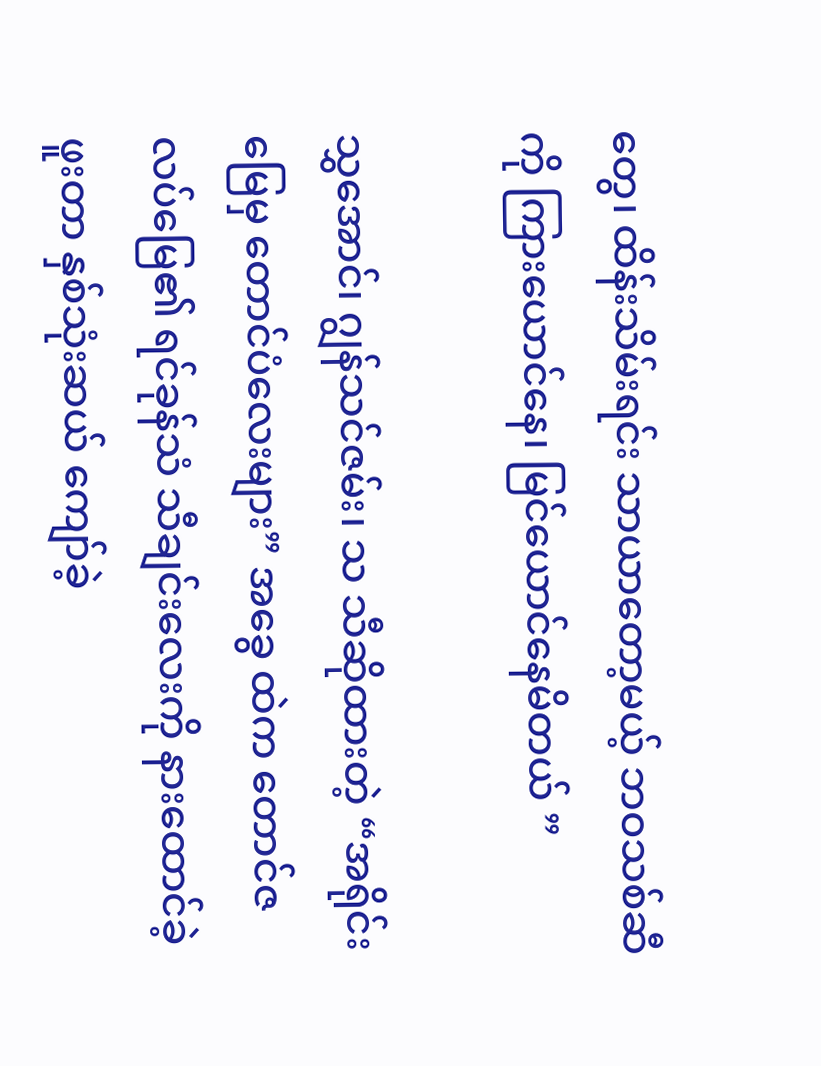တွေ၊ ထိန်းသိမ်းရင်း သာယာတော့မယ့် ဘဝသစ်ဆီကို ကြားယောင်နေ၊ မြင်ယောင်နေမိတယ် ”

သွှအောင်၊ ဂျွန်သင်ဇမ်း၊ သ သီဆိုထားတဲ့ “အရိုင်းမြေမှ တောင်ပံလေးများ” အခွေ ထဲက တောင်ဇလပ်မြေ၏ ရင်ခုန်သံ သီချင်းလေးကို နားထောင်ခဲ့ဖူးတာ နှစ်သုံးဆယ် ကျော်ခဲ့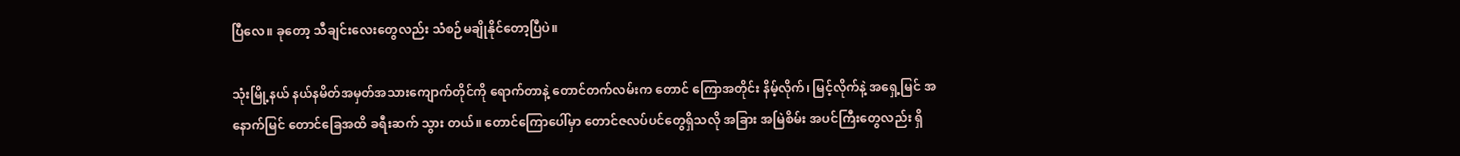ပြီလေ။ ခုတော့ သီချင်းလေးတွေလည်း သံစဉ်မချိုနိုင်တော့ပြီပဲ။

သုံးမြို့နယ် နယ်နမိတ်အမှတ်အသားကျောက်တိုင်ကို ရောက်တာနဲ့ တောင်တက်လမ်းက တောင် ကြောအတိုင်း နိမ့်လိုက်၊ မြင့်လိုက်နဲ့ အရှေ့မြင် အနောက်မြင် တောင်ခြေအထိ ခရီးဆက် သွား တယ်။ တောင်ကြောပေါ်မှာ တောင်ဇလပ်ပင်တွေရှိသလို အခြား အမြဲစိမ်း အပင်ကြီးတွေလည်း ရှိ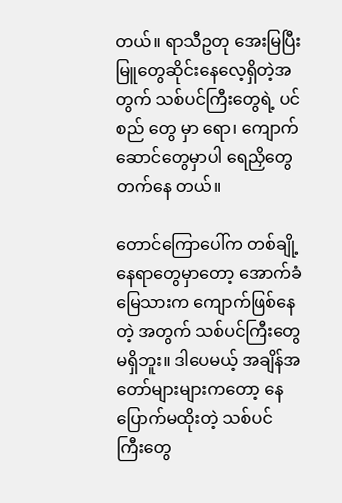တယ်။ ရာသီဥတု အေးမြပြီး မြူတွေဆိုင်းနေလေ့ရှိတဲ့အတွက် သစ်ပင်ကြီးတွေရဲ့ ပင်စည် တွေ မှာ ရော၊ ကျောက်ဆောင်တွေမှာပါ ရေညှိတွေတက်နေ တယ်။

တောင်ကြောပေါ်က တစ်ချို့နေရာတွေမှာတော့ အောက်ခံမြေသားက ကျောက်ဖြစ်နေတဲ့ အတွက် သစ်ပင်ကြီးတွေမရှိဘူး။ ဒါပေမယ့် အချိန်အတော်များများကတော့ နေပြောက်မထိုးတဲ့ သစ်ပင် ကြီးတွေ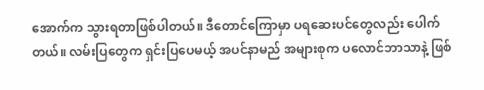အောက်က သွားရတာဖြစ်ပါတယ်။ ဒီတောင်ကြောမှာ ပရဆေးပင်တွေလည်း ပေါက် တယ်။ လမ်းပြတွေက ရှင်းပြပေမယ့် အပင်နာမည် အများစုက ပလောင်ဘာသာနဲ့ ဖြစ်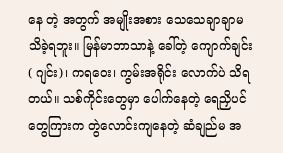နေ တဲ့ အတွက် အမျိုးအစား သေသေချာချာမသိခဲ့ရဘူး။ မြန်မာဘာသာနဲ့ ခေါ်တဲ့ ကျောက်ချင်း ( ဂျင်း)၊ ကရဝေး၊ ကွမ်းအရိုင်း လောက်ပဲ သိရတယ်။ သစ်ကိုင်းတွေမှာ ပေါက်နေတဲ့ ရေညှိပင်တွေကြားက တွဲလောင်းကျနေတဲ့ ဆံချည်မ အ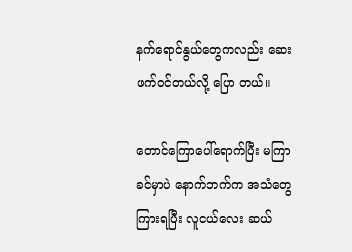နက်ရောင်နွယ်တွေကလည်း ဆေးဖက်ဝင်တယ်လို့ ပြော တယ်။

တောင်ကြောပေါ်ရောက်ပြီး မကြာခင်မှာပဲ နောက်ဘက်က အသံတွေကြားရပြီး လူငယ်လေး ဆယ်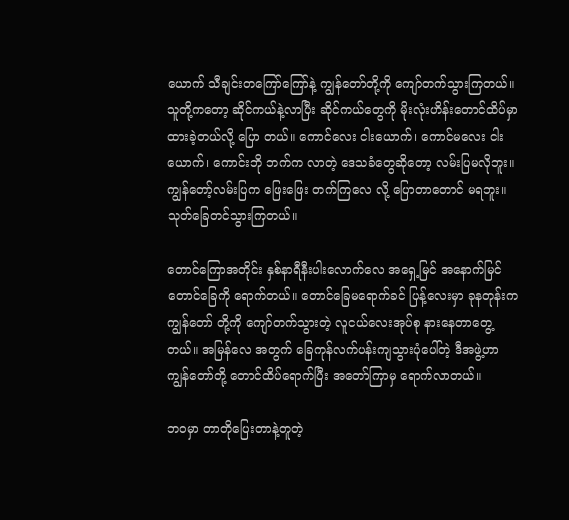ယောက် သီချင်းတကြော်ကြော်နဲ့ ကျွန်တော်တို့ကို ကျော်တက်သွားကြတယ်။ သူတို့ကတော့ ဆိုင်ကယ်နဲ့လာပြီး ဆိုင်ကယ်တွေကို မိုးလုံးဟိန်းတောင်ထိပ်မှာ ထားခဲ့တယ်လို့ ပြော တယ်။ ကောင်လေး ငါးယောက်၊ ကောင်မလေး ငါးယောက်၊ ကောင်းဘို ဘက်က လာတဲ့ ဒေသခံတွေဆိုတော့ လမ်းပြမလိုဘူး။ ကျွန်တော့်လမ်းပြက ဖြေးဖြေး တက်ကြလေ လို့ ပြောတာတောင် မရဘူး။ သုတ်ခြေတင်သွားကြတယ်။

တောင်ကြောအတိုင်း နှစ်နာရီနီးပါးလောက်လေ အရှေ့မြင် အနောက်မြင် တောင်ခြေကို ရောက်တယ်။ တောင်ခြေမရောက်ခင် ပြန့်လေးမှာ ခုနတုန်းက ကျွန်တော် တို့ကို ကျော်တက်သွားတဲ့ လူငယ်လေးအုပ်စု နားနေတာတွေ့တယ်။ အမြန်လေ အတွက် ခြေကုန်လက်ပန်းကျသွားပုံပေါ်တဲ့ ဒီအဖွဲ့ဟာ ကျွန်တော်တို့ တောင်ထိပ်ရောက်ပြီး အတော်ကြာမှ ရောက်လာတယ်။

ဘဝမှာ တာတိုပြေးတာနဲ့တူတဲ့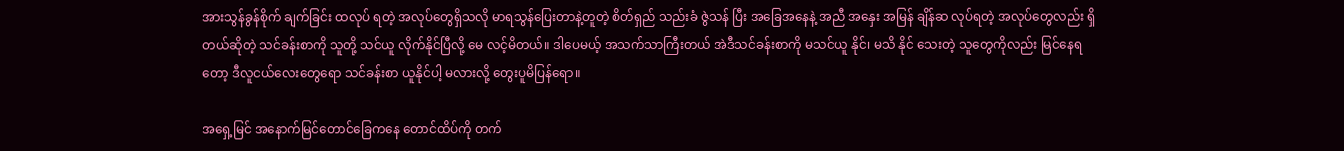အားသွန်ခွန်စိုက် ချက်ခြင်း ထလုပ် ရတဲ့ အလုပ်တွေရှိသလို မာရသွန်ပြေးတာနဲ့တူတဲ့ စိတ်ရှည် သည်းခံ ဇွဲသန် ပြီး အခြေအနေနဲ့ အညီ အနှေး အမြန် ချိန်ဆ လုပ်ရတဲ့ အလုပ်တွေလည်း ရှိတယ်ဆိုတဲ့ သင်ခန်းစာကို သူတို့ သင်ယူ လိုက်နိုင်ပြီလို့ မေ လင့်မိတယ်။ ဒါပေမယ့် အသက်သာကြီးတယ် အဲဒီသင်ခန်းစာကို မသင်ယူ နိုင်၊ မသိ နိုင် သေးတဲ့ သူတွေကိုလည်း မြင်နေရတော့ ဒီလူငယ်လေးတွေရော သင်ခန်းစာ ယူနိုင်ပါ့ မလားလို့ တွေးပူမိပြန်ရော။

အရှေ့မြင် အနောက်မြင်တောင်ခြေကနေ တောင်ထိပ်ကို တက်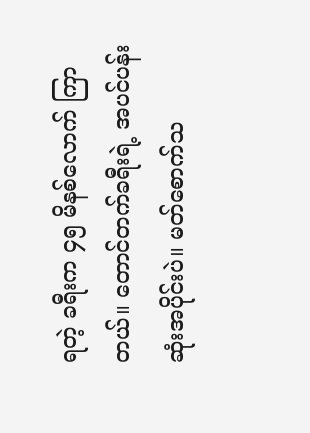ရတဲ့ ခရီးက ၄၅ မိနစ်လောက် ကြာတယ်။ တောင်တက်ခရီးရဲ့ အပင်ပန်းဆုံးအပိုင်းပဲ။ မတ်စောက်သ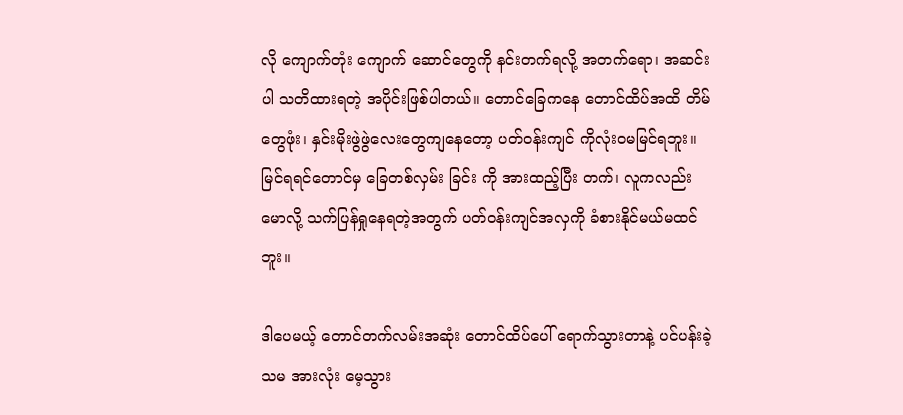လို ကျောက်တုံး ကျောက် ဆောင်တွေကို နင်းတက်ရလို့ အတက်ရော၊ အဆင်းပါ သတိထားရတဲ့ အပိုင်းဖြစ်ပါတယ်။ တောင်ခြေကနေ တောင်ထိပ်အထိ တိမ်တွေဖုံး၊ နှင်းမိုးဖွဲဖွဲလေးတွေကျနေတော့ ပတ်ဝန်းကျင် ကိုလုံးဝမမြင်ရဘူး။ မြင်ရရင်တောင်မှ ခြေတစ်လှမ်း ခြင်း ကို အားထည့်ပြီး တက်၊ လူကလည်း မောလို့ သက်ပြန်ရှုနေရတဲ့အတွက် ပတ်ဝန်းကျင်အလှကို ခံစားနိုင်မယ်မထင်ဘူး။

ဒါပေမယ့် တောင်တက်လမ်းအဆုံး တောင်ထိပ်ပေါ် ရောက်သွားတာနဲ့ ပင်ပန်းခဲ့သမ အားလုံး မေ့သွား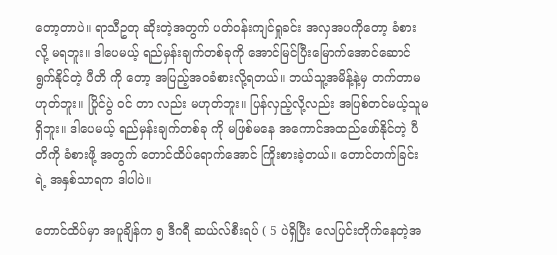တော့တာပဲ။ ရာသီဥတု ဆိုးတဲ့အတွက် ပတ်ဝန်းကျင်ရှုခင်း အလှအပကိုတော့ ခံစားလို့ မရဘူး။ ဒါပေမယ့် ရည်မှန်းချက်တစ်ခုကို အောင်မြင်ပြီးမြောက်အောင်ဆောင်ရွက်နိုင်တဲ့ ပီတိ ကို တော့ အပြည့်အဝခံစားလို့ရတယ်။ ဘယ်သူ့အမိန့်နဲ့မှ တက်တာမဟုတ်ဘူး။ ပြိုင်ပွဲ ဝင် တာ လည်း မဟုတ်ဘူး။ ပြန်လှည့်လို့လည်း အပြစ်တင်မယ့်သူမရှိဘူး။ ဒါပေမယ့် ရည်မှန်းချက်တစ်ခု ကို မဖြစ်မနေ အကောင်အထည်ဖော်နိုင်တဲ့ ပီတိကို ခံစားဖို့ အတွက် တောင်ထိပ်ရောက်အောင် ကြိုးစားခဲ့တယ်။ တောင်တက်ခြင်းရဲ့ အနှစ်သာရက ဒါပါပဲ။

တောင်ထိပ်မှာ အပူချိန်က ၅ ဒီဂရီ ဆယ်လ်စီးရပ် ( 5 ပဲရှိပြီး လေပြင်းတိုက်နေတဲ့အ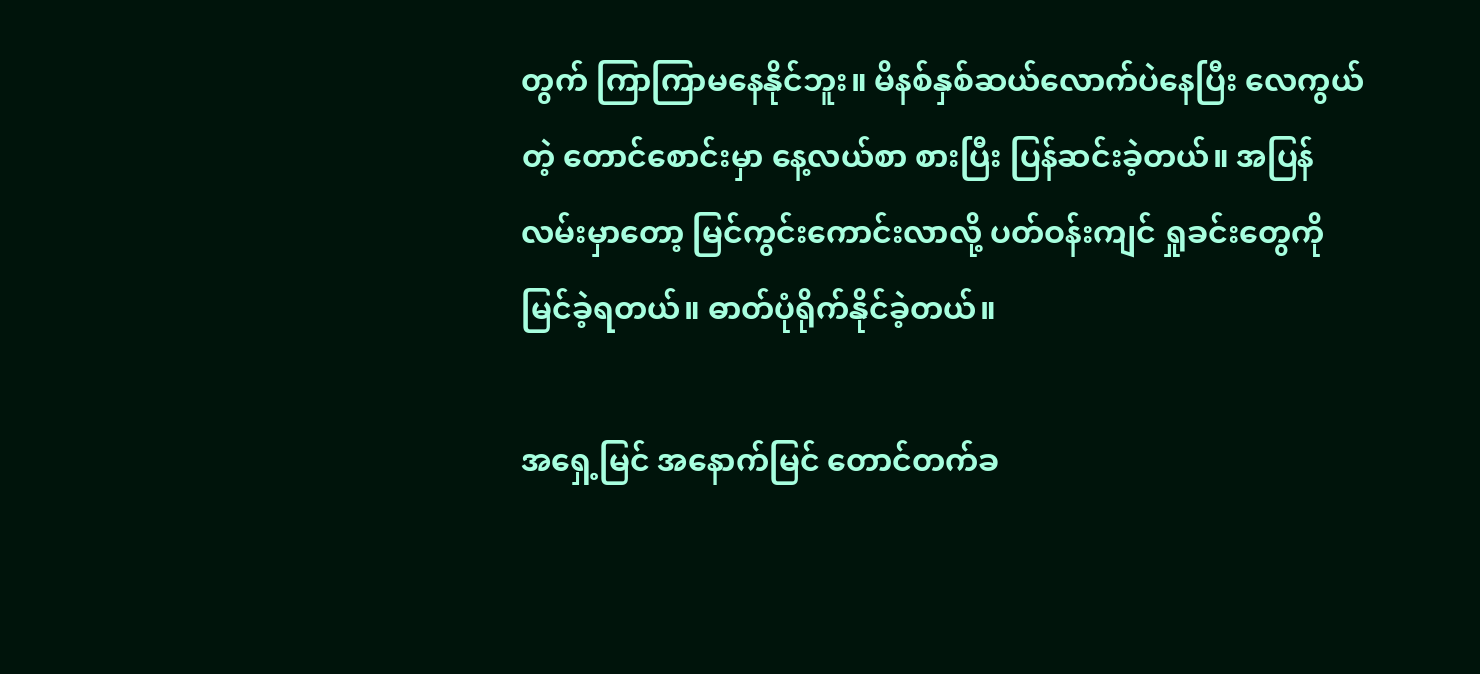တွက် ကြာကြာမနေနိုင်ဘူး။ မိနစ်နှစ်ဆယ်လောက်ပဲနေပြီး လေကွယ်တဲ့ တောင်စောင်းမှာ နေ့လယ်စာ စားပြီး ပြန်ဆင်းခဲ့တယ်။ အပြန်လမ်းမှာတော့ မြင်ကွင်းကောင်းလာလို့ ပတ်ဝန်းကျင် ရှုခင်းတွေကို မြင်ခဲ့ရတယ်။ ဓာတ်ပုံရိုက်နိုင်ခဲ့တယ်။

အရှေ့မြင် အနောက်မြင် တောင်တက်ခ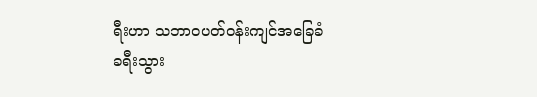ရီးဟာ သဘာဝပတ်ဝန်းကျင်အခြေခံ ခရီးသွား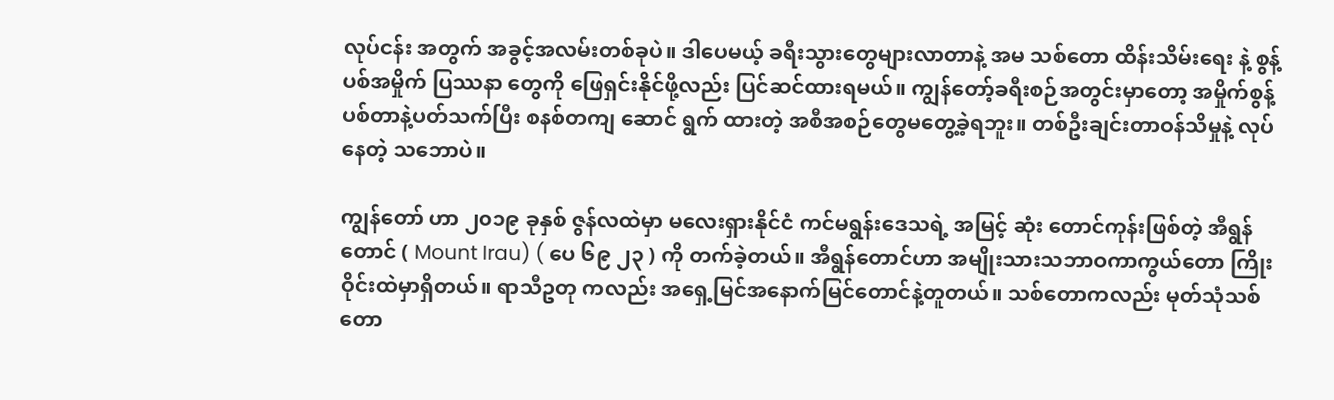လုပ်ငန်း အတွက် အခွင့်အလမ်းတစ်ခုပဲ။ ဒါပေမယ့် ခရီးသွားတွေများလာတာနဲ့ အမ သစ်တော ထိန်းသိမ်းရေး နဲ့ စွန့်ပစ်အမှိုက် ပြဿနာ တွေကို ဖြေရှင်းနိုင်ဖို့လည်း ပြင်ဆင်ထားရမယ်။ ကျွန်တော့်ခရီးစဉ်အတွင်းမှာတော့ အမှိုက်စွန့်ပစ်တာနဲ့ပတ်သက်ပြီး စနစ်တကျ ဆောင် ရွက် ထားတဲ့ အစီအစဉ်တွေမတွေ့ခဲ့ရဘူး။ တစ်ဦးချင်းတာဝန်သိမှုနဲ့ လုပ်နေတဲ့ သဘောပဲ။

ကျွန်တော် ဟာ ၂၀၁၉ ခုနှစ် ဇွန်လထဲမှာ မလေးရှားနိုင်ငံ ကင်မရွန်းဒေသရဲ့ အမြင့် ဆုံး တောင်ကုန်းဖြစ်တဲ့ အီရွန်တောင် ( Mount Irau) ( ပေ ၆၉ ၂၃ ) ကို တက်ခဲ့တယ်။ အီရွန်တောင်ဟာ အမျိုးသားသဘာဝကာကွယ်တော ကြိုးဝိုင်းထဲမှာရှိတယ်။ ရာသီဥတု ကလည်း အရှေ့မြင်အနောက်မြင်တောင်နဲ့တူတယ်။ သစ်တောကလည်း မုတ်သုံသစ်တော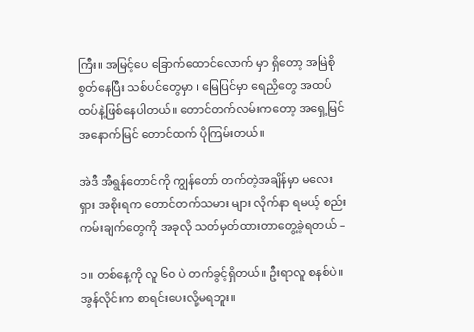ကြီး။ အမြင့်ပေ ခြောက်ထောင်လောက် မှာ ရှိတော့ အမြဲစိုစွတ်နေပြီး သစ်ပင်တွေမှာ ၊ မြေပြင်မှာ ရေညှိတွေ အထပ်ထပ်နဲ့ဖြစ်နေပါတယ်။ တောင်တက်လမ်းကတော့ အရှေ့မြင် အနောက်မြင် တောင်ထက် ပိုကြမ်းတယ်။

အဲဒီ အီရွန်တောင်ကို ကျွန်တော် တက်တဲ့အချိန်မှာ မလေးရှား အစိုးရက တောင်တက်သမား များ လိုက်နာ ရမယ့် စည်းကမ်းချက်တွေကို အခုလို သတ်မှတ်ထားတာတွေ့ခဲ့ရတယ် –

၁။ တစ်နေ့ကို လူ ၆၀ ပဲ တက်ခွင့်ရှိတယ်။ ဦးရာလူ စနစ်ပဲ။ အွန်လိုင်းက စာရင်းပေးလို့မရဘူး။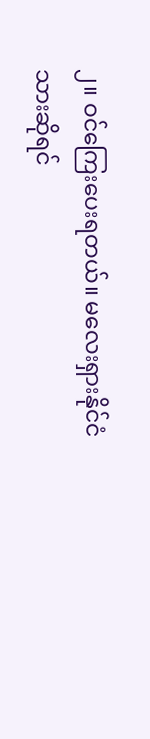၂။ ဝင်ကြေးပေးရတယ်။ မလေးရှားနိုင်ငံသားဆိုရင်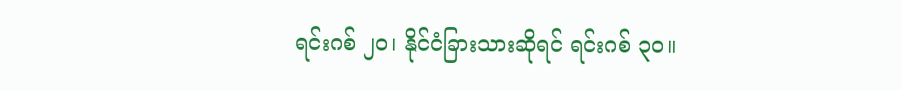ရင်းဂစ် ၂၀၊ နိုင်ငံခြားသားဆိုရင် ရင်းဂစ် ၃၀။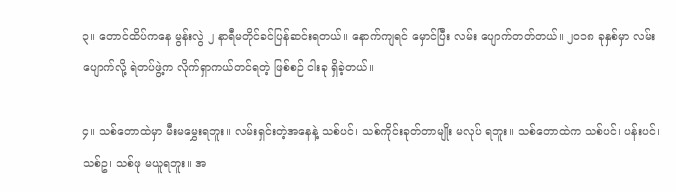၃။ တောင်ထိပ်ကနေ မွန်းလွဲ ၂ နာရီမတိုင်ခင်ပြန်ဆင်းရတယ်။ နောက်ကျရင် မှောင်ပြီး လမ်း ပျောက်တတ်တယ်။ ၂၀၁၈ ခုနှစ်မှာ လမ်းပျောက်လို့ ရဲတပ်ဖွဲ့က လိုက်ရှာကယ်တင်ရတဲ့ ဖြစ်စဉ် ငါးခု ရှိခဲ့တယ်။

၄။ သစ်တောထဲမှာ မီးမမွှေးရဘူး။ လမ်းရှင်းတဲ့အနေနဲ့ သစ်ပင်၊ သစ်ကိုင်းခုတ်တာမျိုး မလုပ် ရဘူး။ သစ်တောထဲက သစ်ပင်၊ ပန်းပင်၊ သစ်ဥ၊ သစ်ဖု မယူရဘူး။ အ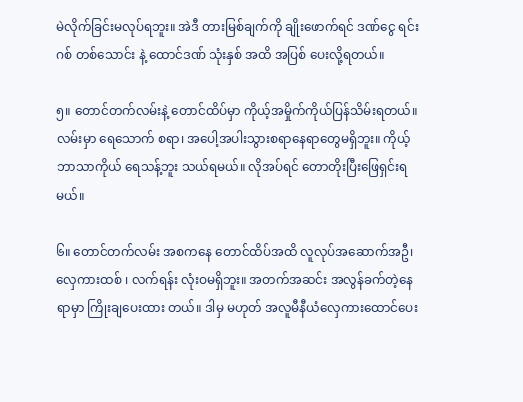မဲလိုက်ခြင်းမလုပ်ရဘူး။ အဲဒီ တားမြစ်ချက်ကို ချိုးဖောက်ရင် ဒဏ်ငွေ ရင်းဂစ် တစ်သောင်း နဲ့ ထောင်ဒဏ် သုံးနှစ် အထိ အပြစ် ပေးလို့ရတယ်။

၅။ တောင်တက်လမ်းနဲ့ တောင်ထိပ်မှာ ကိုယ့်အမှိုက်ကိုယ်ပြန်သိမ်းရတယ်။ လမ်းမှာ ရေသောက် စရာ၊ အပေါ့အပါးသွားစရာနေရာတွေမရှိဘူး။ ကိုယ့်ဘာသာကိုယ် ရေသန့်ဘူး သယ်ရမယ်။ လိုအပ်ရင် တောတိုးပြီးဖြေရှင်းရမယ်။

၆။ တောင်တက်လမ်း အစကနေ တောင်ထိပ်အထိ လူလုပ်အဆောက်အဦ၊ လှေကားထစ် ၊ လက်ရန်း လုံးဝမရှိဘူး။ အတက်အဆင်း အလွန်ခက်တဲ့နေရာမှာ ကြိုးချပေးထား တယ်။ ဒါမှ မဟုတ် အလူမီနီယံလှေကားထောင်ပေး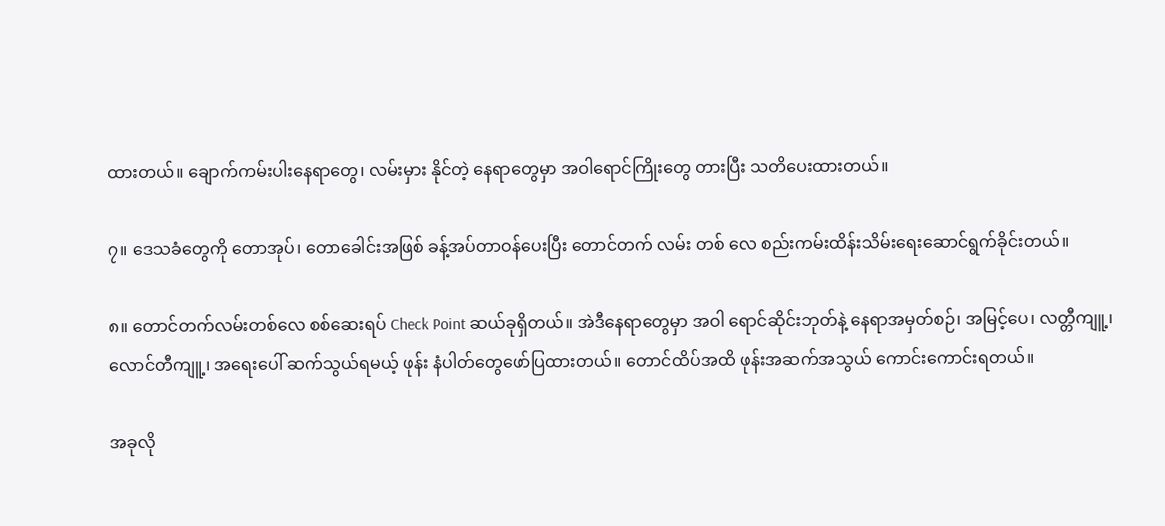ထားတယ်။ ချောက်ကမ်းပါးနေရာတွေ၊ လမ်းမှား နိုင်တဲ့ နေရာတွေမှာ အဝါရောင်ကြိုးတွေ တားပြီး သတိပေးထားတယ်။

၇။ ဒေသခံတွေကို တောအုပ်၊ တောခေါင်းအဖြစ် ခန့်အပ်တာဝန်ပေးပြီး တောင်တက် လမ်း တစ် လေ စည်းကမ်းထိန်းသိမ်းရေးဆောင်ရွက်ခိုင်းတယ်။

၈။ တောင်တက်လမ်းတစ်လေ စစ်ဆေးရပ် Check Point ဆယ်ခုရှိတယ်။ အဲဒီနေရာတွေမှာ အဝါ ရောင်ဆိုင်းဘုတ်နဲ့ နေရာအမှတ်စဉ်၊ အမြင့်ပေ၊ လတ္တီကျူ့၊ လောင်တီကျူ့၊ အရေးပေါ် ဆက်သွယ်ရမယ့် ဖုန်း နံပါတ်တွေဖော်ပြထားတယ်။ တောင်ထိပ်အထိ ဖုန်းအဆက်အသွယ် ကောင်းကောင်းရတယ်။

အခုလို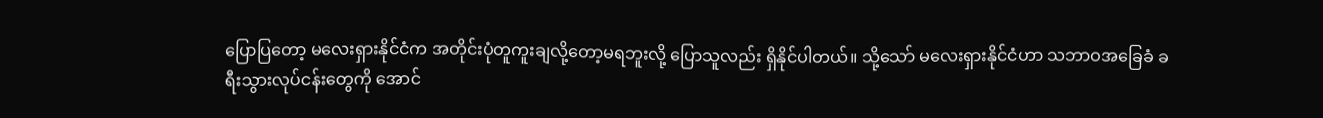ပြောပြတော့ မလေးရှားနိုင်ငံက အတိုင်းပုံတူကူးချလို့တော့မရဘူးလို့ ပြောသူလည်း ရှိနိုင်ပါတယ်။ သို့သော် မလေးရှားနိုင်ငံဟာ သဘာဝအခြေခံ ခရီးသွားလုပ်ငန်းတွေကို အောင်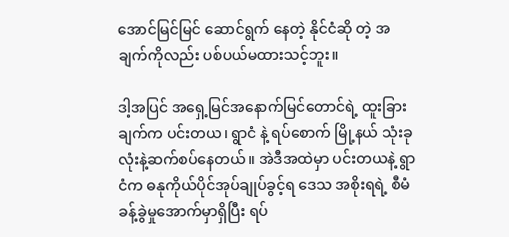အောင်မြင်မြင် ဆောင်ရွက် နေတဲ့ နိုင်ငံဆို တဲ့ အချက်ကိုလည်း ပစ်ပယ်မထားသင့်ဘူး။

ဒါ့အပြင် အရှေ့မြင်အနောက်မြင်တောင်ရဲ့ ထူးခြားချက်က ပင်းတယ၊ ရွာငံ နဲ့ ရပ်စောက် မြို့နယ် သုံးခုလုံးနဲ့ဆက်စပ်နေတယ်။ အဲဒီအထဲမှာ ပင်းတယနဲ့ ရွာငံက ဓနုကိုယ်ပိုင်အုပ်ချုပ်ခွင့်ရ ဒေသ အစိုးရရဲ့ စီမံခန့်ခွဲမှုအောက်မှာရှိပြီး ရပ်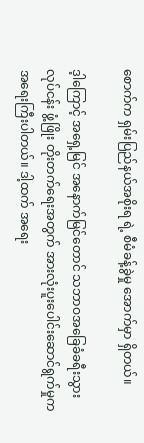စောက်က ရှမ်းပြည်နယ်အစိုးရ ရဲ့ စီမံခန့်ခွဲမှု အောက်မှာ ရှိတယ်။

ဒ့ါကြောင့် အရှေ့မြင် အနောက်မြင်တောင် သဘာဝအခြေခံခရီးသွားလုပ်ငန်း ဖွံ့ဖြိုး တိုးတက်ရေးအတွက် အားလုံးပူးပေါင်းဆောင်ရွက်မှုက အရေးကြီးပါတယ်။ ဒါ့ထက် အရေး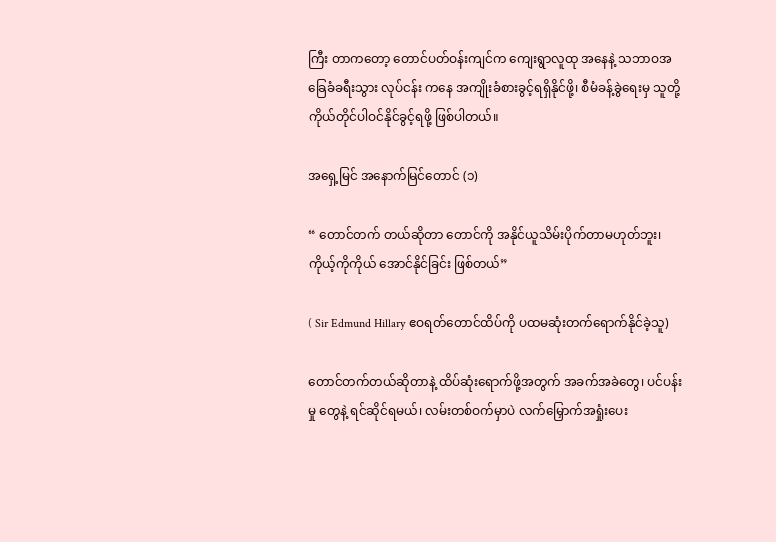ကြီး တာကတော့ တောင်ပတ်ဝန်းကျင်က ကျေးရွာလူထု အနေနဲ့ သဘာဝအခြေခံခရီးသွား လုပ်ငန်း ကနေ အကျိုးခံစားခွင့်ရရှိနိုင်ဖို့၊ စီမံခန့်ခွဲရေးမှ သူတို့ကိုယ်တိုင်ပါဝင်နိုင်ခွင့်ရဖို့ ဖြစ်ပါတယ်။

အရှေ့မြင် အနောက်မြင်တောင် (၁)

“ တောင်တက် တယ်ဆိုတာ တောင်ကို အနိုင်ယူသိမ်းပိုက်တာမဟုတ်ဘူး၊ ကိုယ့်ကိုကိုယ် အောင်နိုင်ခြင်း ဖြစ်တယ်”

( Sir Edmund Hillary ဧဝရတ်တောင်ထိပ်ကို ပထမဆုံးတက်ရောက်နိုင်ခဲ့သူ)

တောင်တက်တယ်ဆိုတာနဲ့ ထိပ်ဆုံးရောက်ဖို့အတွက် အခက်အခဲတွေ၊ ပင်ပန်း မှု တွေနဲ့ ရင်ဆိုင်ရမယ်၊ လမ်းတစ်ဝက်မှာပဲ လက်မြှောက်အရှုံးပေး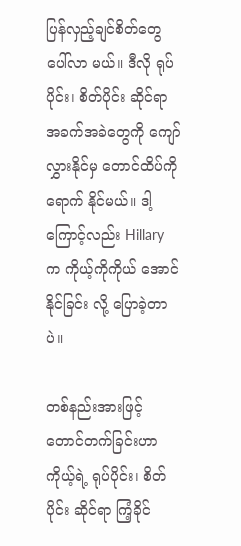ပြန်လှည့်ချင်စိတ်တွေ ပေါ်လာ မယ်။ ဒီလို ရုပ်ပိုင်း၊ စိတ်ပိုင်း ဆိုင်ရာ အခက်အခဲတွေကို ကျော်လွှားနိုင်မှ တောင်ထိပ်ကို ရောက် နိုင်မယ်။ ဒါ့ကြောင့်လည်း Hillary က ကိုယ့်ကိုကိုယ် အောင်နိုင်ခြင်း လို့ ပြောခဲ့တာပဲ။

တစ်နည်းအားဖြင့် တောင်တက်ခြင်းဟာ ကိုယ့်ရဲ့ ရုပ်ပိုင်း၊ စိတ်ပိုင်း ဆိုင်ရာ ကြံ့ခိုင်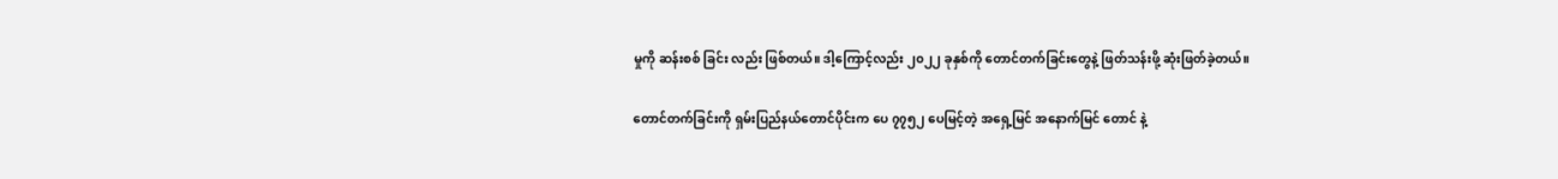မှုကို ဆန်းစစ် ခြင်း လည်း ဖြစ်တယ်။ ဒါ့ကြောင့်လည်း ၂၀၂၂ ခုနှစ်ကို တောင်တက်ခြင်းတွေနဲ့ ဖြတ်သန်းဖို့ ဆုံးဖြတ်ခဲ့တယ်။

တောင်တက်ခြင်းကို ရှမ်းပြည်နယ်တောင်ပိုင်းက ပေ ၇၇၅၂ ပေမြင့်တဲ့ အရှေ့မြင် အနောက်မြင် တောင် နဲ့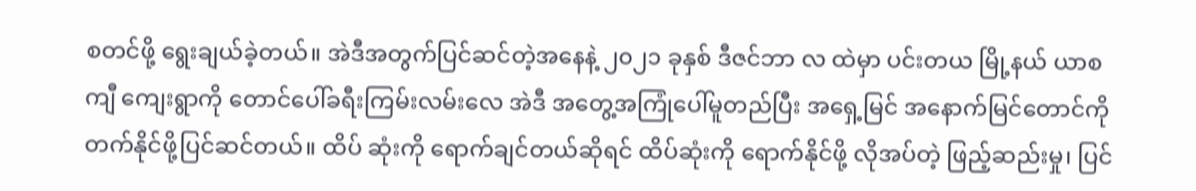စတင်ဖို့ ရွေးချယ်ခဲ့တယ်။ အဲဒီအတွက်ပြင်ဆင်တဲ့အနေနဲ့ ၂၀၂၁ ခုနှစ် ဒီဇင်ဘာ လ ထဲမှာ ပင်းတယ မြို့နယ် ယာစကျီ ကျေးရွာကို တောင်ပေါ်ခရီးကြမ်းလမ်းလေ အဲဒီ အတွေ့အကြုံပေါ်မူတည်ပြီး အရှေ့မြင် အနောက်မြင်တောင်ကို တက်နိုင်ဖို့ပြင်ဆင်တယ်။ ထိပ် ဆုံးကို ရောက်ချင်တယ်ဆိုရင် ထိပ်ဆုံးကို ရောက်နိုင်ဖို့ လိုအပ်တဲ့ ဖြည့်ဆည်းမှု၊ ပြင်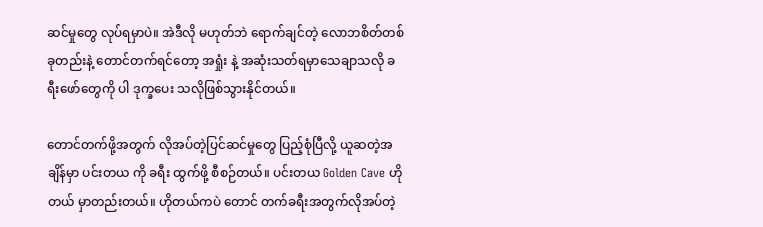ဆင်မှုတွေ လုပ်ရမှာပဲ။ အဲဒီလို မဟုတ်ဘဲ ရောက်ချင်တဲ့ လောဘစိတ်တစ်ခုတည်းနဲ့ တောင်တက်ရင်တော့ အရှုံး နဲ့ အဆုံးသတ်ရမှာသေချာသလို ခရီးဖော်တွေကို ပါ ဒုက္ခပေး သလိုဖြစ်သွားနိုင်တယ်။

တောင်တက်ဖို့အတွက် လိုအပ်တဲ့ပြင်ဆင်မှုတွေ ပြည့်စုံပြီလို့ ယူဆတဲ့အချိန်မှာ ပင်းတယ ကို ခရီး ထွက်ဖို့ စီစဉ်တယ်။ ပင်းတယ Golden Cave ဟိုတယ် မှာတည်းတယ်။ ဟိုတယ်ကပဲ တောင် တက်ခရီးအတွက်လိုအပ်တဲ့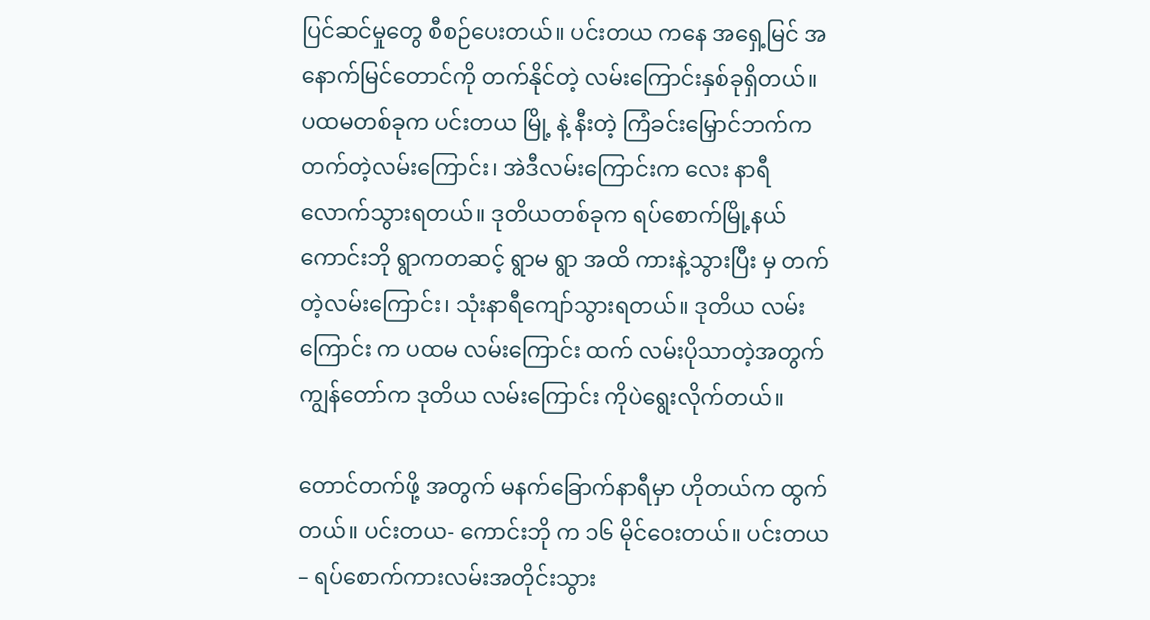ပြင်ဆင်မှုတွေ စီစဉ်ပေးတယ်။ ပင်းတယ ကနေ အရှေ့မြင် အနောက်မြင်တောင်ကို တက်နိုင်တဲ့ လမ်းကြောင်းနှစ်ခုရှိတယ်။ ပထမတစ်ခုက ပင်းတယ မြို့ နဲ့ နီးတဲ့ ကြံခင်းမြှောင်ဘက်က တက်တဲ့လမ်းကြောင်း၊ အဲဒီလမ်းကြောင်းက လေး နာရီ လောက်သွားရတယ်။ ဒုတိယတစ်ခုက ရပ်စောက်မြို့နယ် ကောင်းဘို ရွာကတဆင့် ရွာမ ရွာ အထိ ကားနဲ့သွားပြီး မှ တက်တဲ့လမ်းကြောင်း၊ သုံးနာရီကျော်သွားရတယ်။ ဒုတိယ လမ်းကြောင်း က ပထမ လမ်းကြောင်း ထက် လမ်းပိုသာတဲ့အတွက် ကျွန်တော်က ဒုတိယ လမ်းကြောင်း ကိုပဲရွေးလိုက်တယ်။

တောင်တက်ဖို့ အတွက် မနက်ခြောက်နာရီမှာ ဟိုတယ်က ထွက်တယ်။ ပင်းတယ- ကောင်းဘို က ၁၆ မိုင်ဝေးတယ်။ ပင်းတယ – ရပ်စောက်ကားလမ်းအတိုင်းသွား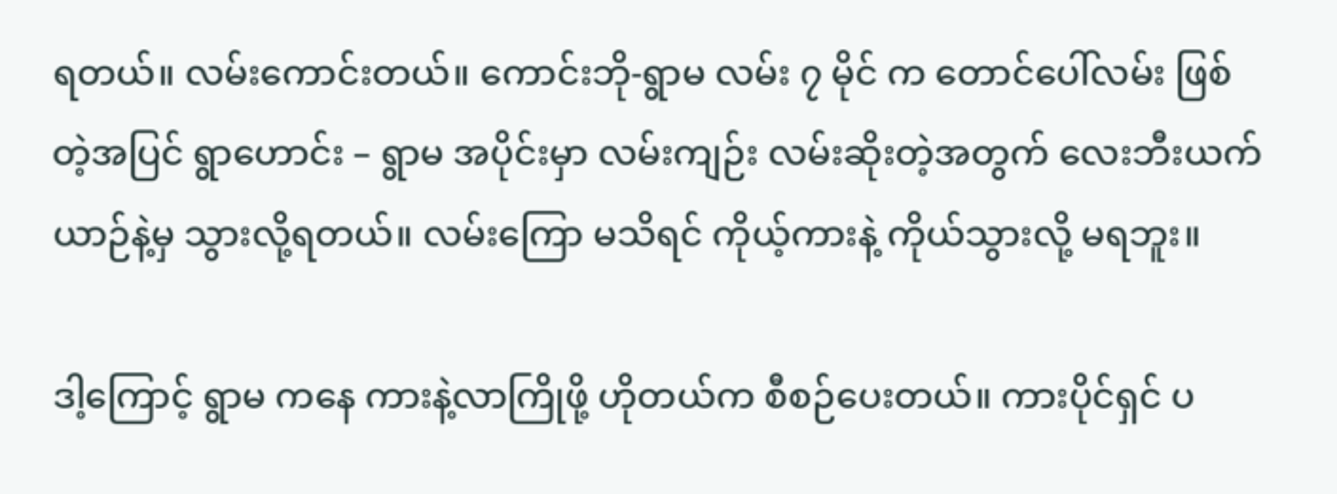ရတယ်။ လမ်းကောင်းတယ်။ ကောင်းဘို-ရွာမ လမ်း ၇ မိုင် က တောင်ပေါ်လမ်း ဖြစ်တဲ့အပြင် ရွာဟောင်း – ရွာမ အပိုင်းမှာ လမ်းကျဉ်း လမ်းဆိုးတဲ့အတွက် လေးဘီးယက် ယာဉ်နဲ့မှ သွားလို့ရတယ်။ လမ်းကြော မသိရင် ကိုယ့်ကားနဲ့ ကိုယ်သွားလို့ မရဘူး။

ဒါ့ကြောင့် ရွာမ ကနေ ကားနဲ့လာကြိုဖို့ ဟိုတယ်က စီစဉ်ပေးတယ်။ ကားပိုင်ရှင် ပ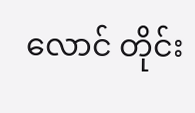လောင် တိုင်း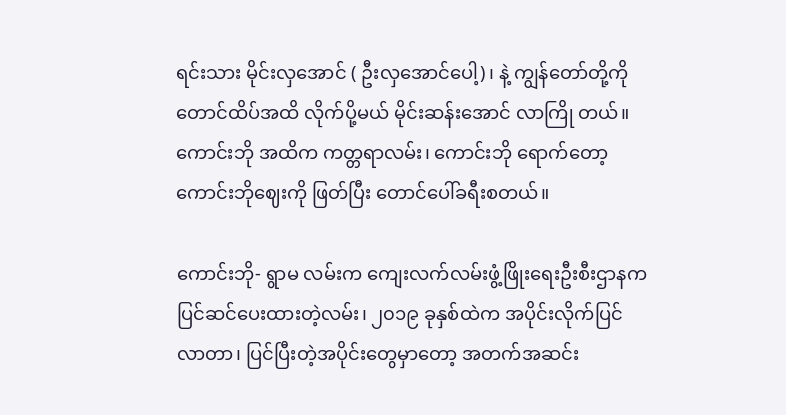ရင်းသား မိုင်းလှအောင် ( ဦးလှအောင်ပေါ့)၊ နဲ့ ကျွန်တော်တို့ကို တောင်ထိပ်အထိ လိုက်ပို့မယ် မိုင်းဆန်းအောင် လာကြို တယ်။ ကောင်းဘို အထိက ကတ္တရာလမ်း၊ ကောင်းဘို ရောက်တော့ ကောင်းဘိုဈေးကို ဖြတ်ပြီး တောင်ပေါ်ခရီးစတယ်။

ကောင်းဘို- ရွာမ လမ်းက ကျေးလက်လမ်းဖွံ့ဖြိုးရေးဦးစီးဌာနက ပြင်ဆင်ပေးထားတဲ့လမ်း၊ ၂၀၁၉ ခုနှစ်ထဲက အပိုင်းလိုက်ပြင်လာတာ၊ ပြင်ပြီးတဲ့အပိုင်းတွေမှာတော့ အတက်အဆင်း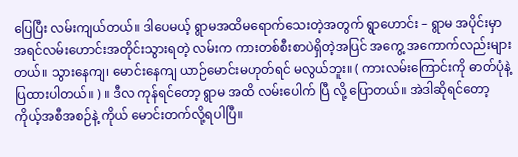ပြေပြီး လမ်းကျယ်တယ်။ ဒါပေမယ့် ရွာမအထိမရောက်သေးတဲ့အတွက် ရွာဟောင်း – ရွာမ အပိုင်းမှာ အရင်လမ်းဟောင်းအတိုင်းသွားရတဲ့ လမ်းက ကားတစ်စီးစာပဲရှိတဲ့အပြင် အကွေ့ အကောက်လည်းများတယ်။ သွားနေကျ၊ မောင်းနေကျ ယာဉ်မောင်းမဟုတ်ရင် မလွယ်ဘူး။ ( ကားလမ်းကြောင်းကို ဓာတ်ပုံနဲ့ ပြထားပါတယ်။ ) ။ ဒီလ ကုန်ရင်တော့ ရွာမ အထိ လမ်းပေါက် ပြီ လို့ ပြောတယ်။ အဲဒါဆိုရင်တော့ ကိုယ့်အစီအစဉ်နဲ့ ကိုယ် မောင်းတက်လို့ရပါပြီ။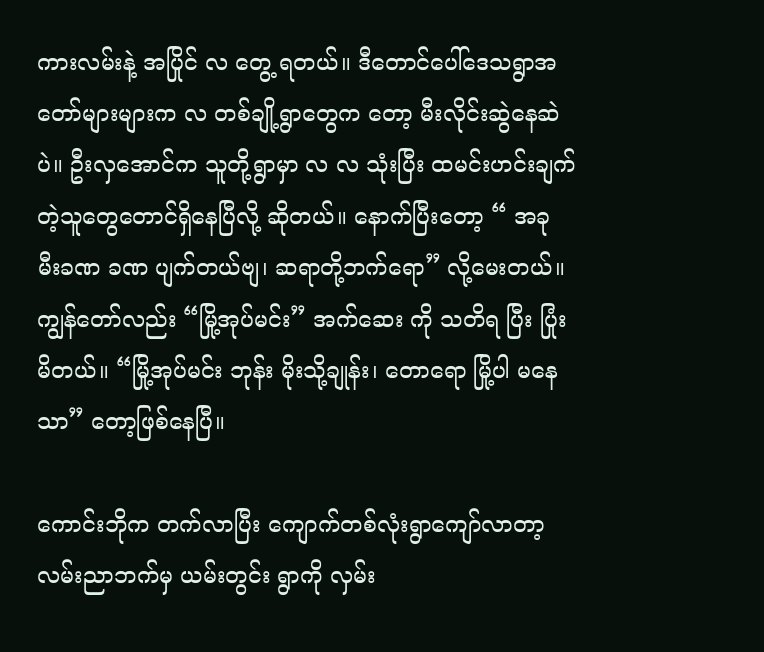ကားလမ်းနဲ့ အပြိုင် လ တွေ့ ရတယ်။ ဒီတောင်ပေါ်ဒေသရွာအတော်များများက လ တစ်ချို့ရွာတွေက တော့ မီးလိုင်းဆွဲနေဆဲပဲ။ ဦးလှအောင်က သူတို့ရွာမှာ လ လ သုံးပြီး ထမင်းဟင်းချက်တဲ့သူတွေတောင်ရှိနေပြီလို့ ဆိုတယ်။ နောက်ပြီးတော့ “ အခု မီးခဏ ခဏ ပျက်တယ်ဗျ၊ ဆရာတို့ဘက်ရော” လို့မေးတယ်။ ကျွန်တော်လည်း “မြို့အုပ်မင်း” အက်ဆေး ကို သတိရ ပြီး ပြုံးမိတယ်။ “မြို့အုပ်မင်း ဘုန်း မိုးသို့ချုန်း၊ တောရော မြို့ပါ မနေသာ” တော့ဖြစ်နေပြီ။

ကောင်းဘိုက တက်လာပြီး ကျောက်တစ်လုံးရွာကျော်လာတာ့ လမ်းညာဘက်မှ ယမ်းတွင်း ရွာကို လှမ်း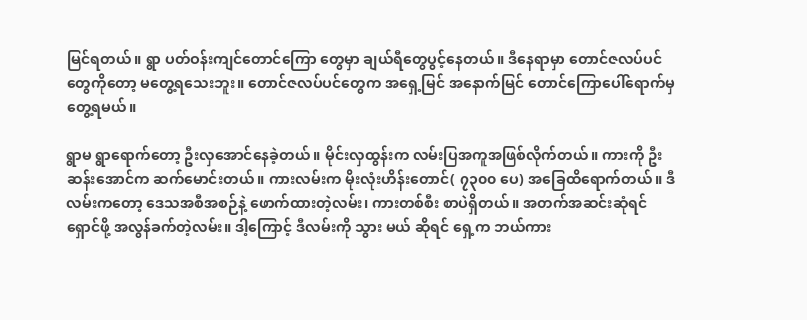မြင်ရတယ်။ ရွာ ပတ်ဝန်းကျင်တောင်ကြော တွေမှာ ချယ်ရီတွေပွင့်နေတယ်။ ဒီနေရာမှာ တောင်ဇလပ်ပင်တွေကိုတော့ မတွေ့ရသေးဘူး။ တောင်ဇလပ်ပင်တွေက အရှေ့မြင် အနောက်မြင် တောင်ကြောပေါ်ရောက်မှတွေ့ရမယ်။

ရွာမ ရွာရောက်တော့ ဦးလှအောင်နေခဲ့တယ်။ မိုင်းလှထွန်းက လမ်းပြအကူအဖြစ်လိုက်တယ်။ ကားကို ဦးဆန်းအောင်က ဆက်မောင်းတယ်။ ကားလမ်းက မိုးလုံးဟိန်းတောင်( ၇၃၀၀ ပေ) အခြေထိရောက်တယ်။ ဒီလမ်းကတော့ ဒေသအစီအစဉ်နဲ့ ဖောက်ထားတဲ့လမ်း၊ ကားတစ်စီး စာပဲရှိတယ်။ အတက်အဆင်းဆုံရင် ရှောင်ဖို့ အလွန်ခက်တဲ့လမ်း။ ဒါ့ကြောင့် ဒီလမ်းကို သွား မယ် ဆိုရင် ရှေ့က ဘယ်ကား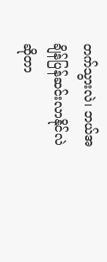တက်သွားလဲ၊ ဘယ်အချိန်ပြန်ဆင်းလာနိုင်လဲဆိုတာ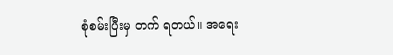စုံစမ်းပြီးမှ တက် ရတယ်။ အရေး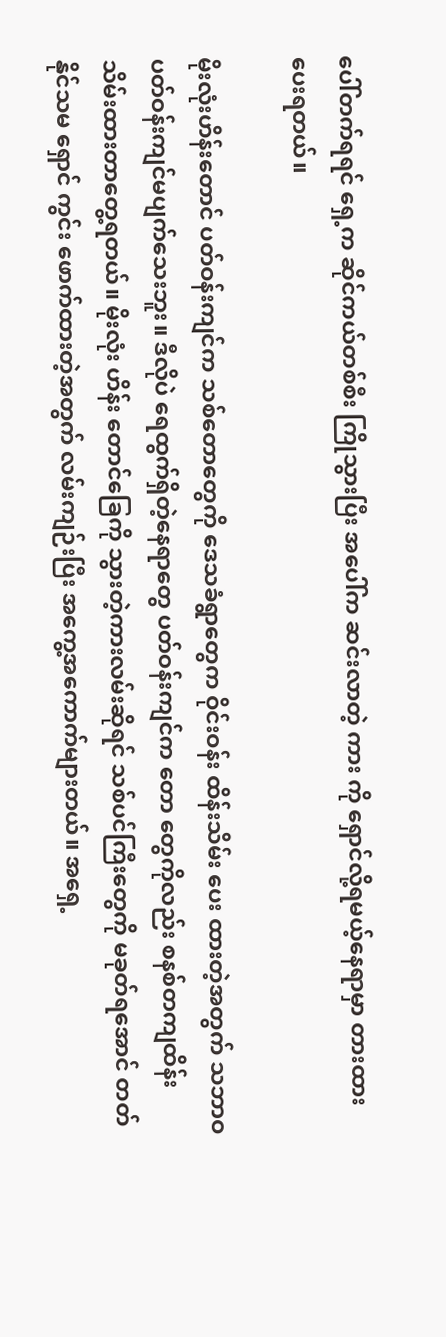ပေါ်တက်ရရင် ရှေ့က ဆိုင်ကယ်တစ်စီး ကြိုသွားပြီး အပေါ်က ဆင်းလာတဲ့ ကား ကို ရှောင်လို့ရမယ့်နေရာမှာ တားထားပေးရတယ်။

မိုးလုံးဟိန်းတောင် ပတ်ဝန်းကျင်က သစ်တောတွေကို ဒေသခံရွာတွေက ဝိုင်းဝန်း ထိန်းသိမ်း ပေး ထားတဲ့အတွက် သဘာဝပတ်ဝန်းကျင်မပျက်သေးဘူး။ ဒီလိုပဲ ရေထွက်ရှိတဲ့နေရာတွေ ပတ်ဝန်းကျင်က တော တွေကိုလည်း စနစ်တကျထိန်းသိမ်းထားတာတွေ့ရတယ်။ မိုးလုံး ဟိန်း တောင်ခြေကို သွားတဲ့ကားလမ်းဆိုရင် သစ်ပင်ကြီးတွေကို မခုတ်ရအောင် တတ်နိုင်သမ ရှောင် ကွင်း ဖောက်ထားတဲ့အတွက် လမ်းကျဉ်းပြီး အကွေ့အကောက်များတယ်။ အရှေ့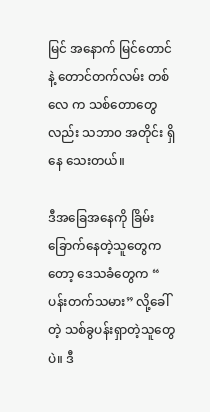မြင် အနောက် မြင်တောင် နဲ့ တောင်တက်လမ်း တစ်လေ က သစ်တောတွေလည်း သဘာ၀ အတိုင်း ရှိ နေ သေးတယ်။

ဒီအခြေအနေကို ခြိမ်းခြောက်နေတဲ့သူတွေကတော့ ဒေသခံတွေက “ ပန်းတက်သမား” လို့ခေါ် တဲ့ သစ်ခွပန်းရှာတဲ့သူတွေပဲ။ ဒီ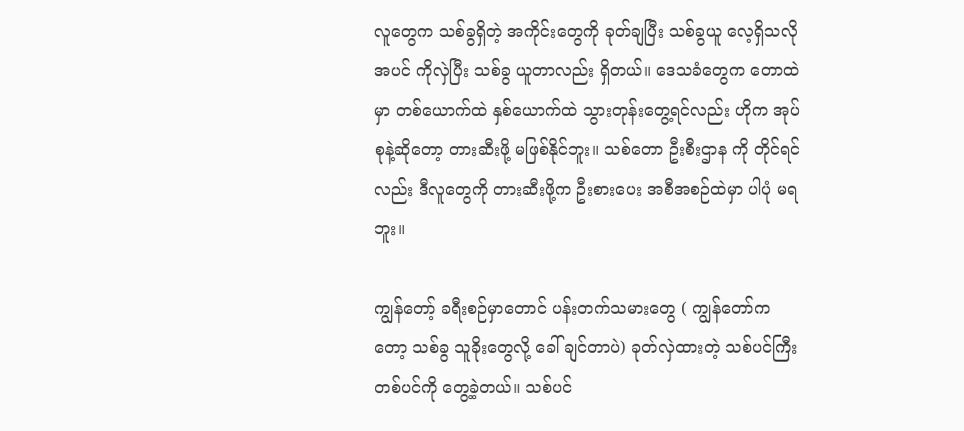လူတွေက သစ်ခွရှိတဲ့ အကိုင်းတွေကို ခုတ်ချပြီး သစ်ခွယူ လေ့ရှိသလို အပင် ကိုလှဲပြီး သစ်ခွ ယူတာလည်း ရှိတယ်။ ဒေသခံတွေက တောထဲမှာ တစ်ယောက်ထဲ နှစ်ယောက်ထဲ သွားတုန်းတွေ့ရင်လည်း ဟိုက အုပ်စုနဲ့ဆိုတော့ တားဆီးဖို့ မဖြစ်နိုင်ဘူး။ သစ်တော ဦးစီးဌာန ကို တိုင်ရင်လည်း ဒီလူတွေကို တားဆီးဖို့က ဦးစားပေး အစီအစဉ်ထဲမှာ ပါပုံ မရဘူး။

ကျွန်တော့် ခရီးစဉ်မှာတောင် ပန်းတက်သမားတွေ ( ကျွန်တော်ကတော့ သစ်ခွ သူခိုးတွေလို့ ခေါ် ချင်တာပဲ) ခုတ်လှဲထားတဲ့ သစ်ပင်ကြီးတစ်ပင်ကို တွေ့ခဲ့တယ်။ သစ်ပင်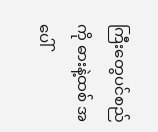ကြီးတွေပင်စည်ကို ဓားနဲ့ထစ် အပေါ်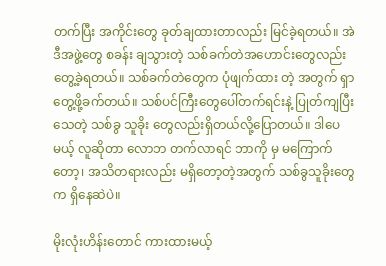တက်ပြီး အကိုင်းတွေ ခုတ်ချထားတာလည်း မြင်ခဲ့ရတယ်။ အဲဒီအဖွဲ့တွေ စခန်း ချသွားတဲ့ သစ်ခက်တဲအဟောင်းတွေလည်း တွေ့ခဲ့ရတယ်။ သစ်ခက်တဲတွေက ပုံဖျက်ထား တဲ့ အတွက် ရှာတွေ့ဖို့ခက်တယ်။ သစ်ပင်ကြီးတွေပေါ်တက်ရင်းနဲ့ ပြုတ်ကျပြီး သေတဲ့ သစ်ခွ သူခိုး တွေလည်းရှိတယ်လို့ပြောတယ်။ ဒါပေမယ့် လူဆိုတာ လောဘ တက်လာရင် ဘာကို မှ မကြောက်တော့၊ အသိတရားလည်း မရှိတော့တဲ့အတွက် သစ်ခွသူခိုးတွေက ရှိနေဆဲပဲ။

မိုးလုံးဟိန်းတောင် ကားထားမယ့်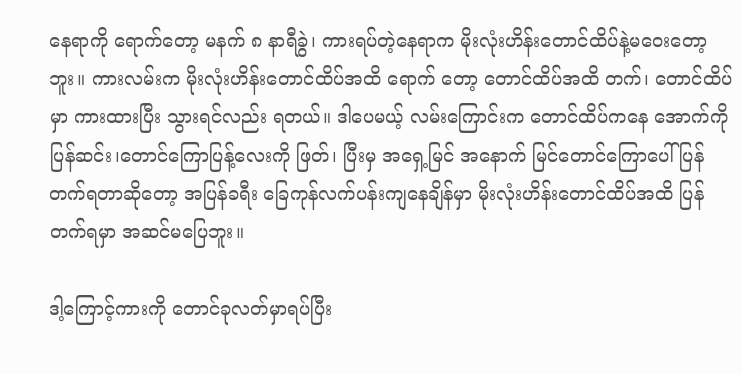နေရာကို ရောက်တော့ မနက် ၈ နာရီခွဲ၊ ကားရပ်တဲ့နေရာက မိုးလုံးဟိန်းတောင်ထိပ်နဲ့မဝေးတော့ဘူး။ ကားလမ်းက မိုးလုံးဟိန်းတောင်ထိပ်အထိ ရောက် တော့ တောင်ထိပ်အထိ တက်၊ တောင်ထိပ်မှာ ကားထားပြီး သွားရင်လည်း ရတယ်။ ဒါပေမယ့် လမ်းကြောင်းက တောင်ထိပ်ကနေ အောက်ကို ပြန်ဆင်း၊တောင်ကြောပြန့်လေးကို ဖြတ်၊ ပြီးမှ အရှေ့မြင် အနောက် မြင်တောင်ကြောပေါ် ပြန်တက်ရတာဆိုတော့ အပြန်ခရီး ခြေကုန်လက်ပန်းကျနေချိန်မှာ မိုးလုံးဟိန်းတောင်ထိပ်အထိ ပြန် တက်ရမှာ အဆင်မပြေဘူး။

ဒါ့ကြောင့်ကားကို တောင်ခုလတ်မှာရပ်ပြီး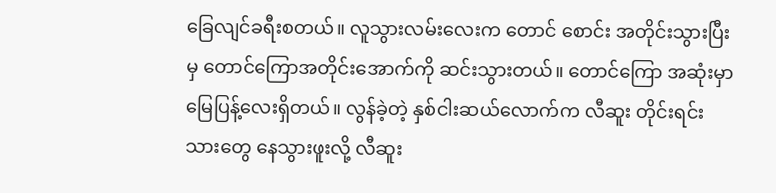ခြေလျင်ခရီးစတယ်။ လူသွားလမ်းလေးက တောင် စောင်း အတိုင်းသွားပြီးမှ တောင်ကြောအတိုင်းအောက်ကို ဆင်းသွားတယ်။ တောင်ကြော အဆုံးမှာ မြေပြန့်လေးရှိတယ်။ လွန်ခဲ့တဲ့ နှစ်ငါးဆယ်လောက်က လီဆူး တိုင်းရင်းသားတွေ နေသွားဖူးလို့ လီဆူး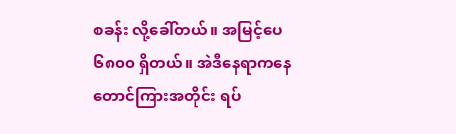စခန်း လို့ခေါ်တယ်။ အမြင့်ပေ ၆၈၀၀ ရှိတယ်။ အဲဒီနေရာကနေ တောင်ကြားအတိုင်း ရပ်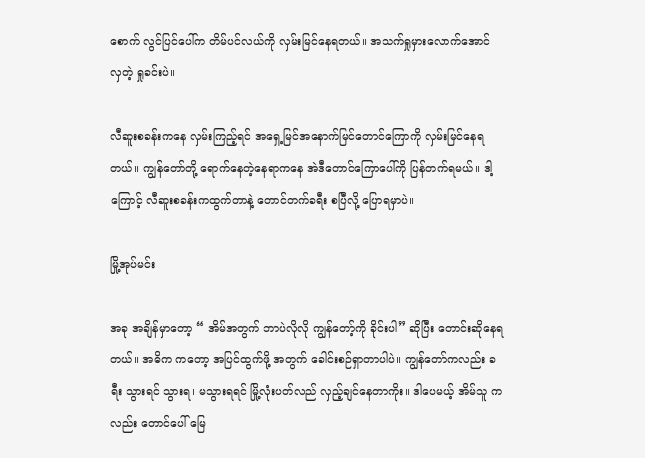စောက် လွင်ပြင်ပေါ်က တိမ်ပင်လယ်ကို လှမ်းမြင်နေရတယ်။ အသက်ရှုမှားလောက်အောင် လှတဲ့ ရှုခင်းပဲ။

လီဆူးစခန်းကနေ လှမ်းကြည့်ရင် အရှေ့မြင်အနောက်မြင်တောင်ကြောကို လှမ်းမြင်နေရတယ်။ ကျွန်တော်တို့ ရောက်နေတဲ့နေရာကနေ အဲဒီတောင်ကြောပေါ်ကို ပြန်တက်ရမယ်။ ဒါ့ကြောင့် လီဆူးစခန်းကထွက်တာနဲ့ တောင်တက်ခရီး စပြီလို့ ပြောရမှာပဲ။

မြို့အုပ်မင်း

အခု အချိန်မှာတော့ “ အိမ်အတွက် ဘာပဲလိုလို ကျွန်တော့်ကို ခိုင်းပါ” ဆိုပြီး တောင်းဆိုနေရ တယ်။ အဓိက ကတော့ အပြင်ထွက်ဖို့ အတွက် ခေါင်းစဉ်ရှာတာပါပဲ။ ကျွန်တော်ကလည်း ခရီး သွားရင် သွားရ၊ မသွားရရင် မြို့လုံးပတ်လည် လှည့်ချင်နေတာကိုး။ ဒါပေမယ့် အိမ်သူ က လည်း တောင်ပေါ် မြေ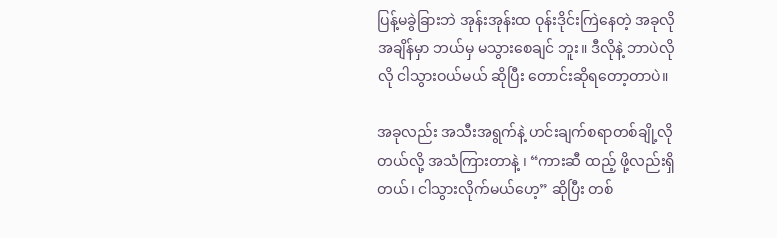ပြန့်မခွဲခြားဘဲ အုန်းအုန်းထ ဝုန်းဒိုင်းကြဲနေတဲ့ အခုလို အချိန်မှာ ဘယ်မှ မသွားစေချင် ဘူး။ ဒီလိုနဲ့ ဘာပဲလိုလို ငါသွားဝယ်မယ် ဆိုပြီး တောင်းဆိုရတော့တာပဲ။

အခုလည်း အသီးအရွက်နဲ့ ဟင်းချက်စရာတစ်ချို့လိုတယ်လို့ အသံကြားတာနဲ့ ၊ “ကားဆီ ထည့် ဖို့လည်းရှိတယ်၊ ငါသွားလိုက်မယ်ဟေ့” ဆိုပြီး တစ်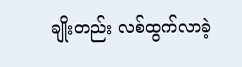ချိုးတည်း လစ်ထွက်လာခဲ့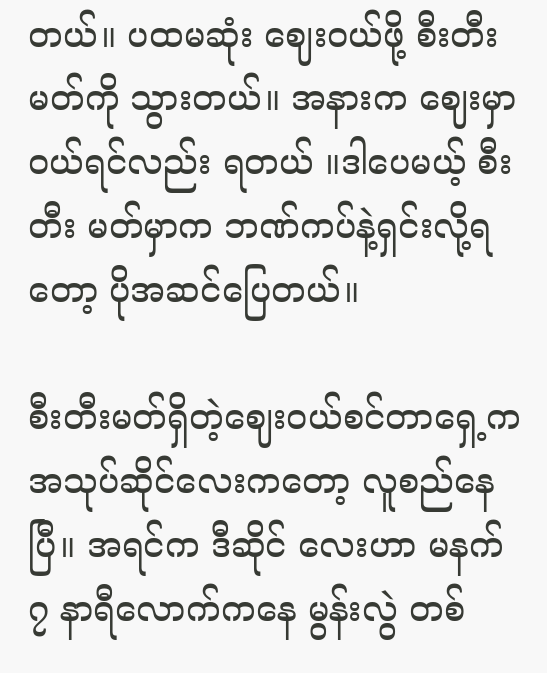တယ်။ ပထမဆုံး ဈေးဝယ်ဖို့ စီးတီးမတ်ကို သွားတယ်။ အနားက ဈေးမှာ ဝယ်ရင်လည်း ရတယ် ။ဒါပေမယ့် စီးတီး မတ်မှာက ဘဏ်ကပ်နဲ့ရှင်းလို့ရတော့ ပိုအဆင်ပြေတယ်။

စီးတီးမတ်ရှိတဲ့ဈေးဝယ်စင်တာရှေ့က အသုပ်ဆိုင်လေးကတော့ လူစည်နေပြီ။ အရင်က ဒီဆိုင် လေးဟာ မနက် ၇ နာရီလောက်ကနေ မွန်းလွဲ တစ်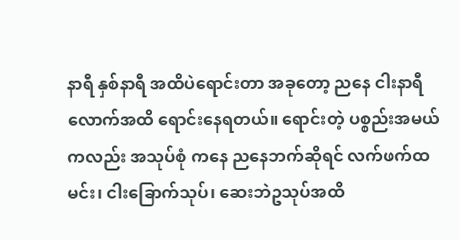နာရီ နှစ်နာရီ အထိပဲရောင်းတာ အခုတော့ ညနေ ငါးနာရီလောက်အထိ ရောင်းနေရတယ်။ ရောင်းတဲ့ ပစ္စည်းအမယ်ကလည်း အသုပ်စုံ ကနေ ညနေဘက်ဆိုရင် လက်ဖက်ထမင်း၊ ငါးခြောက်သုပ်၊ ဆေးဘဲဥသုပ်အထိ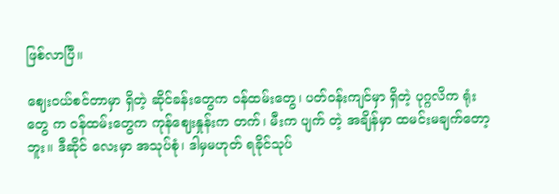ဖြစ်လာပြီ။

ဈေးဝယ်စင်တာမှာ ရှိတဲ့ ဆိုင်ခန်းတွေက ဝန်ထမ်းတွေ၊ ပတ်ဝန်းကျင်မှာ ရှိတဲ့ ပုဂ္ဂလိက ရုံးတွေ က ဝန်ထမ်းတွေက ကုန်ဈေးနှုန်းက တက်၊ မီးက ပျက် တဲ့ အချိန်မှာ ထမင်းမချက်တော့ဘူး။ ဒီဆိုင် လေးမှာ အသုပ်စုံ၊ ဒါမှမဟုတ် ရခိုင်သုပ်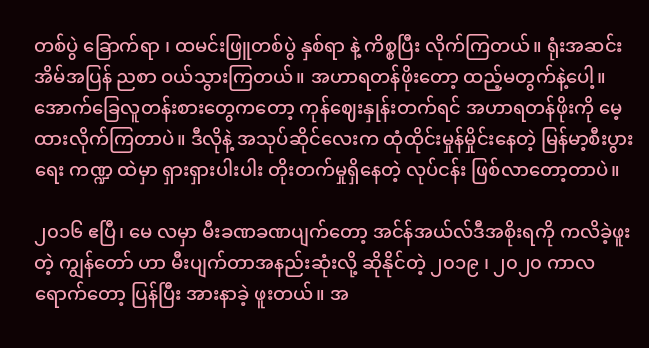တစ်ပွဲ ခြောက်ရာ ၊ ထမင်းဖြူတစ်ပွဲ နှစ်ရာ နဲ့ ကိစ္စပြီး လိုက်ကြတယ်။ ရုံးအဆင်း အိမ်အပြန် ညစာ ဝယ်သွားကြတယ်။ အဟာရတန်ဖိုးတော့ ထည့်မတွက်နဲ့ပေါ့။ အောက်ခြေလူတန်းစားတွေကတော့ ကုန်ဈေးနှုန်းတက်ရင် အဟာရတန်ဖိုးကို မေ့ထားလိုက်ကြတာပဲ။ ဒီလိုနဲ့ အသုပ်ဆိုင်လေးက ထုံထိုင်းမှုန်မှိုင်းနေတဲ့ မြန်မာ့စီးပွားရေး ကဏ္ဍ ထဲမှာ ရှားရှားပါးပါး တိုးတက်မှုရှိနေတဲ့ လုပ်ငန်း ဖြစ်လာတော့တာပဲ။

၂၀၁၆ ဧပြီ၊ မေ လမှာ မီးခဏခဏပျက်တော့ အင်န်အယ်လ်ဒီအစိုးရကို ကလိခဲ့ဖူးတဲ့ ကျွန်တော် ဟာ မီးပျက်တာအနည်းဆုံးလို့ ဆိုနိုင်တဲ့ ၂၀၁၉ ၊ ၂၀၂၀ ကာလရောက်တော့ ပြန်ပြီး အားနာခဲ့ ဖူးတယ်။ အ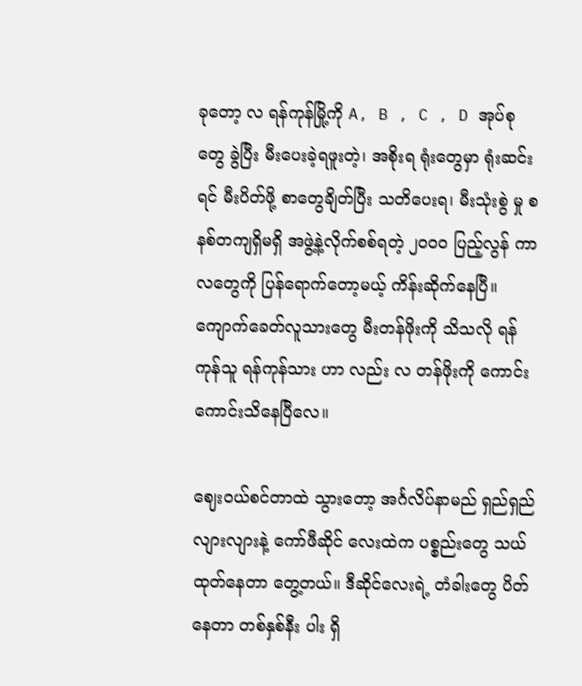ခုတော့ လ ရန်ကုန်မြို့ကို A, B , C , D အုပ်စုတွေ ခွဲပြီး မီးပေးခဲ့ရဖူးတဲ့၊ အစိုးရ ရုံးတွေမှာ ရုံးဆင်းရင် မီးပိတ်ဖို့ စာတွေချိတ်ပြီး သတိပေးရ၊ မီးသုံးစွဲ မှု စနစ်တကျရှိမရှိ အဖွဲ့နဲ့လိုက်စစ်ရတဲ့ ၂၀၀၀ ပြည့်လွန် ကာလတွေကို ပြန်ရောက်တော့မယ့် ကိန်းဆိုက်နေပြီ။ ကျောက်ခေတ်လူသားတွေ မီးတန်ဖိုးကို သိသလို ရန်ကုန်သူ ရန်ကုန်သား ဟာ လည်း လ တန်ဖိုးကို ကောင်းကောင်းသိနေပြီလေ။

ဈေးဝယ်စင်တာထဲ သွားတော့ အင်္ဂလိပ်နာမည် ရှည်ရှည်လျားလျားနဲ့ ကော်ဖီဆိုင် လေးထဲက ပစ္စည်းတွေ သယ်ထုတ်နေတာ တွေ့တယ်။ ဒီဆိုင်လေးရဲ့ တံခါးတွေ ပိတ်နေတာ တစ်နှစ်နီး ပါး ရှိ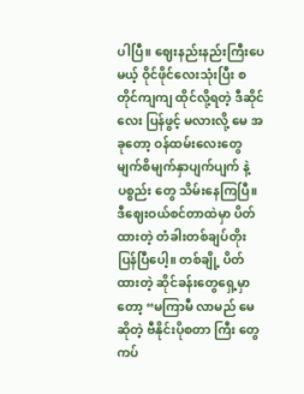ပါပြီ။ ဈေးနည်းနည်းကြီးပေမယ့် ဝိုင်ဖိုင်လေးသုံးပြီး စတိုင်ကျကျ ထိုင်လို့ရတဲ့ ဒီဆိုင်လေး ပြန်ဖွင့် မလားလို့ မေ အခုတော့ ဝန်ထမ်းလေးတွေ မျက်စိမျက်နှာပျက်ပျက် နဲ့ ပစ္စည်း တွေ သိမ်းနေကြပြီ။ ဒီဈေးဝယ်စင်တာထဲမှာ ပိတ်ထားတဲ့ တံခါးတစ်ချပ်တိုးပြန်ပြီပေါ့။ တစ်ချို့ ပိတ်ထားတဲ့ ဆိုင်ခန်းတွေရှေ့မှာတော့ “မကြာမီ လာမည် မေ ဆိုတဲ့ ဗီနိုင်းပိုစတာ ကြီး တွေ ကပ်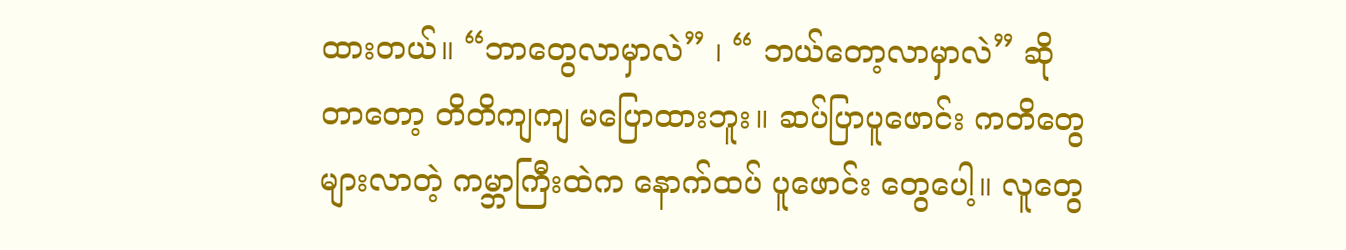ထားတယ်။ “ဘာတွေလာမှာလဲ” ၊ “ ဘယ်တော့လာမှာလဲ” ဆိုတာတော့ တိတိကျကျ မပြောထားဘူး။ ဆပ်ပြာပူဖောင်း ကတိတွေများလာတဲ့ ကမ္ဘာကြီးထဲက နောက်ထပ် ပူဖောင်း တွေပေါ့။ လူတွေ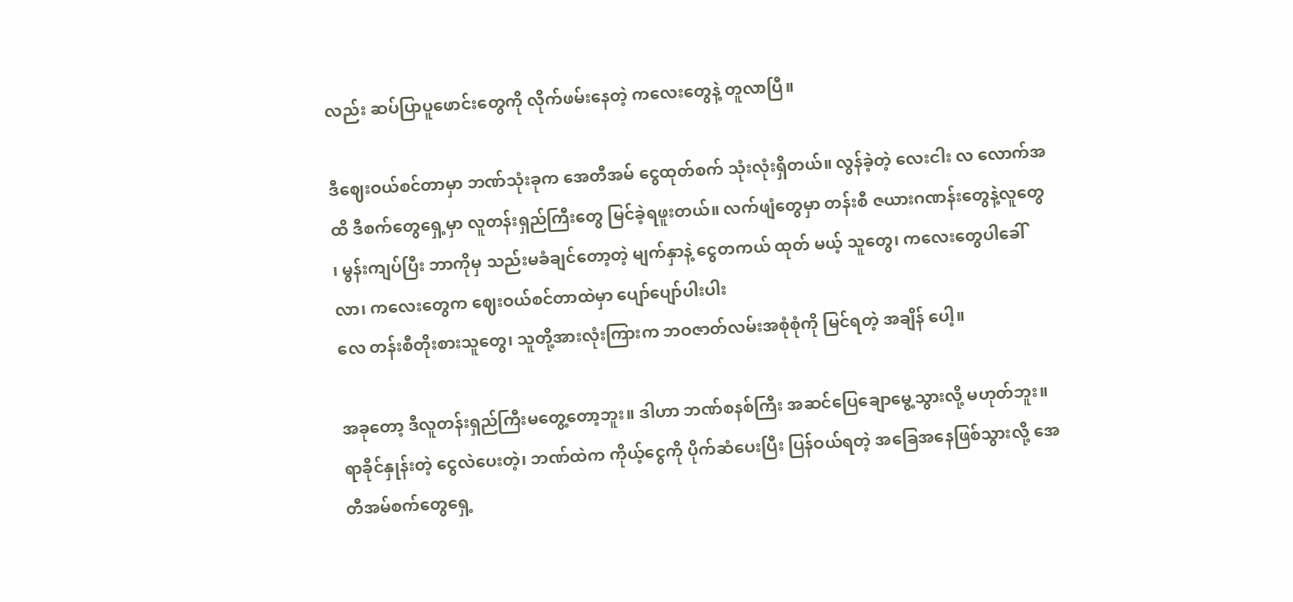လည်း ဆပ်ပြာပူဖောင်းတွေကို လိုက်ဖမ်းနေတဲ့ ကလေးတွေနဲ့ တူလာပြီ။

ဒီဈေးဝယ်စင်တာမှာ ဘဏ်သုံးခုက အေတီအမ် ငွေထုတ်စက် သုံးလုံးရှိတယ်။ လွန်ခဲ့တဲ့ လေးငါး လ လောက်အထိ ဒီစက်တွေရှေ့မှာ လူတန်းရှည်ကြီးတွေ မြင်ခဲ့ရဖူးတယ်။ လက်ဖျံတွေမှာ တန်းစီ ဇယားဂဏန်းတွေနဲ့လူတွေ ၊ မွန်းကျပ်ပြီး ဘာကိုမှ သည်းမခံချင်တော့တဲ့ မျက်နှာနဲ့ ငွေတကယ် ထုတ် မယ့် သူတွေ၊ ကလေးတွေပါခေါ်လာ၊ ကလေးတွေက ဈေးဝယ်စင်တာထဲမှာ ပျော်ပျော်ပါးပါး
လေ တန်းစီတိုးစားသူတွေ၊ သူတို့အားလုံးကြားက ဘဝဇာတ်လမ်းအစုံစုံကို မြင်ရတဲ့ အချိန် ပေါ့။

အခုတော့ ဒီလူတန်းရှည်ကြီးမတွေ့တော့ဘူး။ ဒါဟာ ဘဏ်စနစ်ကြီး အဆင်ပြေချောမွေ့သွားလို့ မဟုတ်ဘူး။ ရာခိုင်နှုန်းတဲ့ ငွေလဲပေးတဲ့၊ ဘဏ်ထဲက ကိုယ့်ငွေကို ပိုက်ဆံပေးပြီး ပြန်ဝယ်ရတဲ့ အခြေအနေဖြစ်သွားလို့ အေတီအမ်စက်တွေရှေ့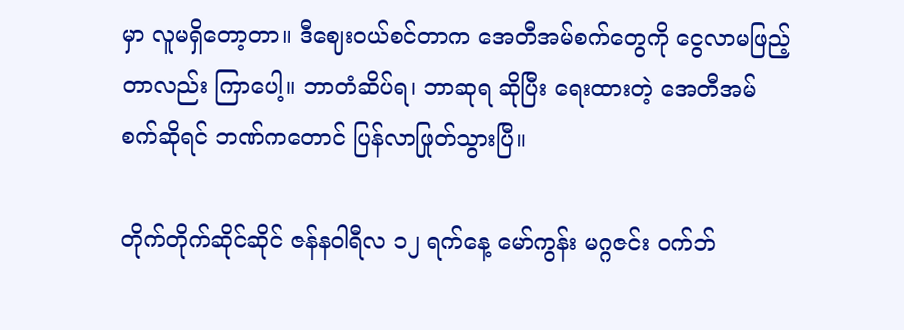မှာ လူမရှိတော့တာ။ ဒီဈေးဝယ်စင်တာက အေတီအမ်စက်တွေကို ငွေလာမဖြည့်တာလည်း ကြာပေါ့။ ဘာတံဆိပ်ရ၊ ဘာဆုရ ဆိုပြီး ရေးထားတဲ့ အေတီအမ်စက်ဆိုရင် ဘဏ်ကတောင် ပြန်လာဖြုတ်သွားပြီ။

တိုက်တိုက်ဆိုင်ဆိုင် ဇန်နဝါရီလ ၁၂ ရက်နေ့ မော်ကွန်း မဂ္ဂဇင်း ဝက်ဘ်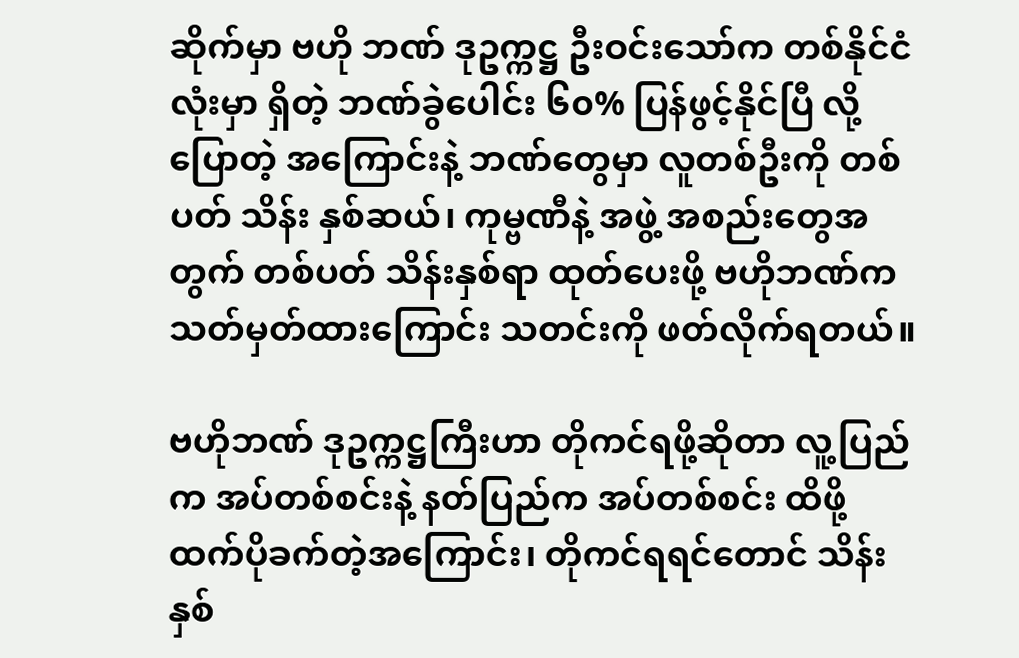ဆိုက်မှာ ဗဟို ဘဏ် ဒုဥက္ကဋ္ဌ ဦးဝင်းသော်က တစ်နိုင်ငံလုံးမှာ ရှိတဲ့ ဘဏ်ခွဲပေါင်း ၆၀% ပြန်ဖွင့်နိုင်ပြီ လို့ ပြောတဲ့ အကြောင်းနဲ့ ဘဏ်တွေမှာ လူတစ်ဦးကို တစ်ပတ် သိန်း နှစ်ဆယ်၊ ကုမ္ဗဏီနဲ့ အဖွဲ့ အစည်းတွေအတွက် တစ်ပတ် သိန်းနှစ်ရာ ထုတ်ပေးဖို့ ဗဟိုဘဏ်က သတ်မှတ်ထားကြောင်း သတင်းကို ဖတ်လိုက်ရတယ်။

ဗဟိုဘဏ် ဒုဥက္ကဋ္ဌကြီးဟာ တိုကင်ရဖို့ဆိုတာ လူ့ပြည်က အပ်တစ်စင်းနဲ့ နတ်ပြည်က အပ်တစ်စင်း ထိဖို့ ထက်ပိုခက်တဲ့အကြောင်း၊ တိုကင်ရရင်တောင် သိန်းနှစ်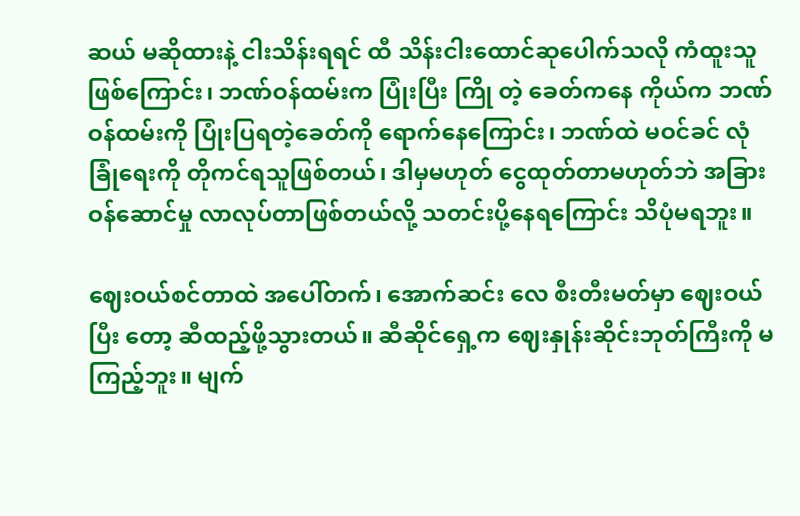ဆယ် မဆိုထားနဲ့ ငါးသိန်းရရင် ထီ သိန်းငါးထောင်ဆုပေါက်သလို ကံထူးသူဖြစ်ကြောင်း၊ ဘဏ်ဝန်ထမ်းက ပြုံးပြီး ကြို တဲ့ ခေတ်ကနေ ကိုယ်က ဘဏ်ဝန်ထမ်းကို ပြုံးပြရတဲ့ခေတ်ကို ရောက်နေကြောင်း၊ ဘဏ်ထဲ မဝင်ခင် လုံခြုံရေးကို တိုကင်ရသူဖြစ်တယ်၊ ဒါမှမဟုတ် ငွေထုတ်တာမဟုတ်ဘဲ အခြား ဝန်ဆောင်မှု လာလုပ်တာဖြစ်တယ်လို့ သတင်းပို့နေရကြောင်း သိပုံမရဘူး။

ဈေးဝယ်စင်တာထဲ အပေါ်တက်၊ အောက်ဆင်း လေ စီးတီးမတ်မှာ ဈေးဝယ်ပြီး တော့ ဆီထည့်ဖို့သွားတယ်။ ဆီဆိုင်ရှေ့က ဈေးနှုန်းဆိုင်းဘုတ်ကြီးကို မကြည့်ဘူး။ မျက်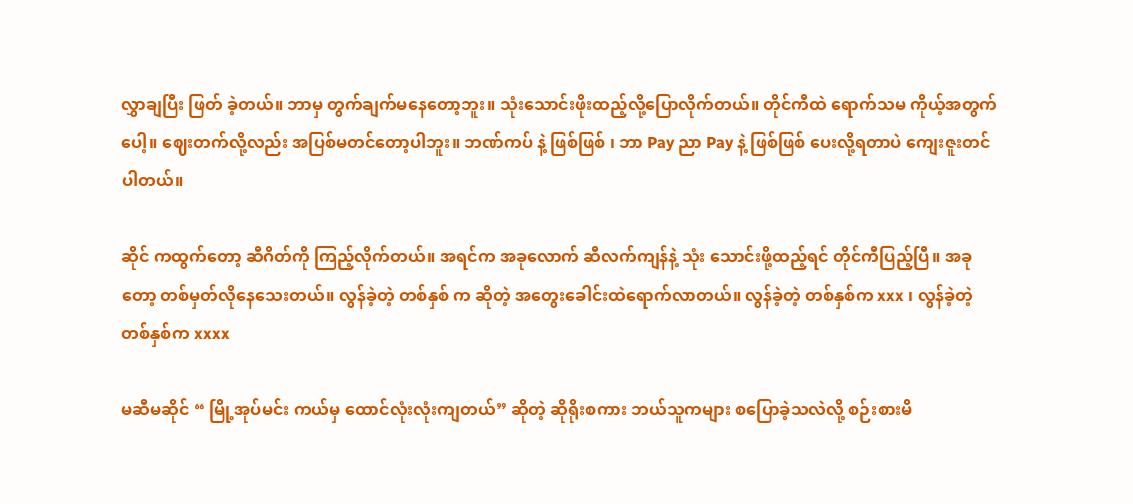လွှာချပြီး ဖြတ် ခဲ့တယ်။ ဘာမှ တွက်ချက်မနေတော့ဘူး။ သုံးသောင်းဖိုးထည့်လို့ပြောလိုက်တယ်။ တိုင်ကီထဲ ရောက်သမ ကိုယ့်အတွက်ပေါ့။ ဈေးတက်လို့လည်း အပြစ်မတင်တော့ပါဘူး။ ဘဏ်ကပ် နဲ့ ဖြစ်ဖြစ် ၊ ဘာ Pay ညာ Pay နဲ့ ဖြစ်ဖြစ် ပေးလို့ရတာပဲ ကျေးဇူးတင်ပါတယ်။

ဆိုင် ကထွက်တော့ ဆီဂိတ်ကို ကြည့်လိုက်တယ်။ အရင်က အခုလောက် ဆီလက်ကျန်နဲ့ သုံး သောင်းဖို့ထည့်ရင် တိုင်ကီပြည့်ပြီ။ အခုတော့ တစ်မှတ်လိုနေသေးတယ်။ လွန်ခဲ့တဲ့ တစ်နှစ် က ဆိုတဲ့ အတွေးခေါင်းထဲရောက်လာတယ်။ လွန်ခဲ့တဲ့ တစ်နှစ်က xxx ၊ လွန်ခဲ့တဲ့ တစ်နှစ်က xxxx

မဆီမဆိုင် “ မြို့အုပ်မင်း ကယ်မှ ထောင်လုံးလုံးကျတယ်” ဆိုတဲ့ ဆိုရိုးစကား ဘယ်သူကများ စပြောခဲ့သလဲလို့ စဉ်းစားမိ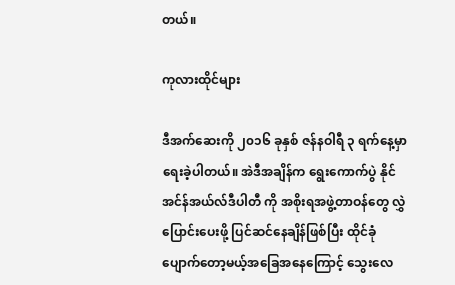တယ်။

ကုလားထိုင်များ

ဒီအက်ဆေးကို ၂၀၁၆ ခုနှစ် ဇန်နဝါရီ ၃ ရက်နေ့မှာ ရေးခဲ့ပါတယ်။ အဲဒီအချိန်က ရွေးကောက်ပွဲ နိုင် အင်န်အယ်လ်ဒီပါတီ ကို အစိုးရအဖွဲ့တာဝန်တွေ လွှဲပြောင်းပေးဖို့ ပြင်ဆင်နေချိန်ဖြစ်ပြီး ထိုင်ခုံ ပျောက်တော့မယ့်အခြေအနေကြောင့် သွေးလေ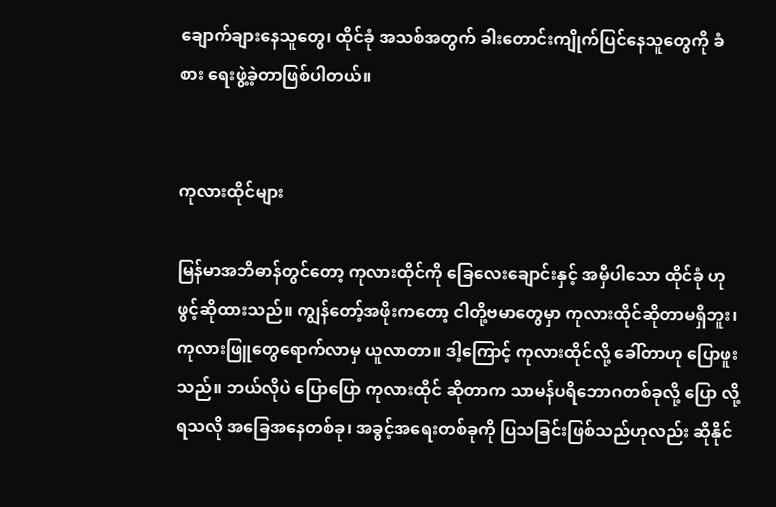ချောက်ချားနေသူတွေ၊ ထိုင်ခုံ အသစ်အတွက် ခါးတောင်းကျိုက်ပြင်နေသူတွေကို ခံစား ရေးဖွဲ့ခဲ့တာဖြစ်ပါတယ်။


ကုလားထိုင်များ

မြန်မာအဘိဓာန်တွင်တော့ ကုလားထိုင်ကို ခြေလေးချောင်းနှင့် အမှီပါသော ထိုင်ခုံ ဟု ဖွင့်ဆိုထားသည်။ ကျွန်တော့်အဖိုးကတော့ ငါတို့ဗမာတွေမှာ ကုလားထိုင်ဆိုတာမရှိဘူး၊ ကုလားဖြူတွေရောက်လာမှ ယူလာတာ။ ဒါ့ကြောင့် ကုလားထိုင်လို့ ခေါ်တာဟု ပြောဖူး သည်။ ဘယ်လိုပဲ ပြောပြော ကုလားထိုင် ဆိုတာက သာမန်ပရိဘောဂတစ်ခုလို့ ပြော လို့ ရသလို အခြေအနေတစ်ခု၊ အခွင့်အရေးတစ်ခုကို ပြသခြင်းဖြစ်သည်ဟုလည်း ဆိုနိုင်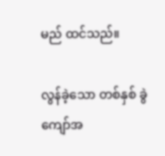မည် ထင်သည်။

လွန်ခဲ့သော တစ်နှစ် ခွဲကျော်အ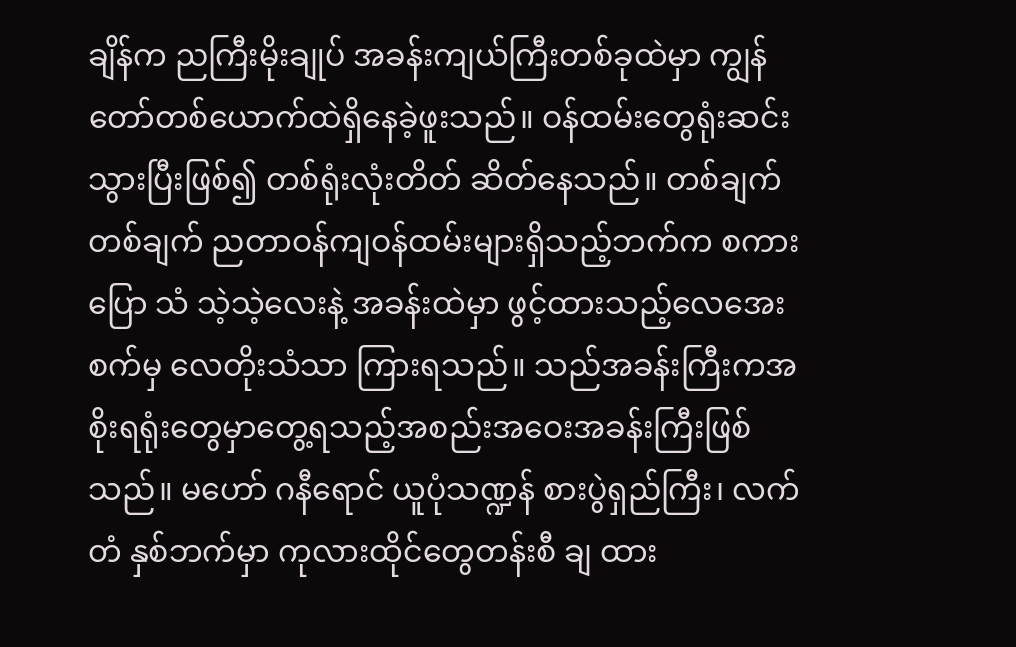ချိန်က ညကြီးမိုးချုပ် အခန်းကျယ်ကြီးတစ်ခုထဲမှာ ကျွန် တော်တစ်ယောက်ထဲရှိနေခဲ့ဖူးသည်။ ဝန်ထမ်းတွေရုံးဆင်းသွားပြီးဖြစ်၍ တစ်ရုံးလုံးတိတ် ဆိတ်နေသည်။ တစ်ချက်တစ်ချက် ညတာဝန်ကျဝန်ထမ်းများရှိသည့်ဘက်က စကားပြော သံ သဲ့သဲ့လေးနဲ့ အခန်းထဲမှာ ဖွင့်ထားသည့်လေအေးစက်မှ လေတိုးသံသာ ကြားရသည်။ သည်အခန်းကြီးကအစိုးရရုံးတွေမှာတွေ့ရသည့်အစည်းအဝေးအခန်းကြီးဖြစ်သည်။ မဟော် ဂနီရောင် ယူပုံသဏ္ဍန် စားပွဲရှည်ကြီး၊ လက်တံ နှစ်ဘက်မှာ ကုလားထိုင်တွေတန်းစီ ချ ထား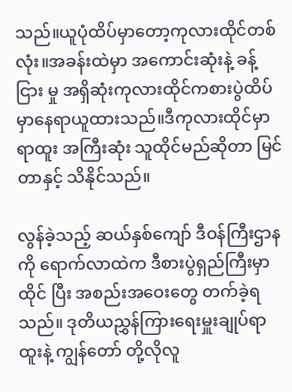သည်။ယူပုံထိပ်မှာတော့ကုလားထိုင်တစ်လုံး။အခန်းထဲမှာ အကောင်းဆုံးနဲ့ ခန့်ငြား မှု အရှိဆုံးကုလားထိုင်ကစားပွဲထိပ်မှာနေရာယူထားသည်။ဒီကုလားထိုင်မှာ ရာထူး အကြီးဆုံး သူထိုင်မည်ဆိုတာ မြင်တာနှင့် သိနိုင်သည်။

လွန်ခဲ့သည့် ဆယ်နှစ်ကျော် ဒီဝန်ကြီးဌာနကို ရောက်လာထဲက ဒီစားပွဲရှည်ကြီးမှာ ထိုင် ပြီး အစည်းအဝေးတွေ တက်ခဲ့ရသည်။ ဒုတိယညွှန်ကြားရေးမှူးချုပ်ရာထူးနဲ့ ကျွန်တော် တို့လိုလူ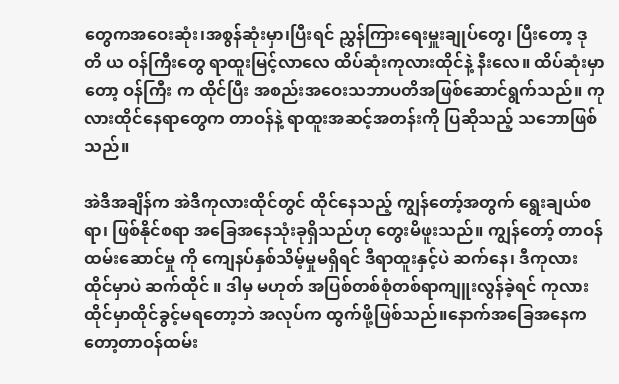တွေကအဝေးဆုံး၊အစွန်ဆုံးမှာ၊ပြီးရင် ညွှန်ကြားရေးမှူးချုပ်တွေ၊ ပြီးတော့ ဒုတိ ယ ဝန်ကြီးတွေ ရာထူးမြင့်လာလေ ထိပ်ဆုံးကုလားထိုင်နဲ့ နီးလေ။ ထိပ်ဆုံးမှာတော့ ဝန်ကြီး က ထိုင်ပြီး အစည်းအဝေးသဘာပတိအဖြစ်ဆောင်ရွက်သည်။ ကုလားထိုင်နေရာတွေက တာဝန်နဲ့ ရာထူးအဆင့်အတန်းကို ပြဆိုသည့် သဘောဖြစ်သည်။

အဲဒီအချိန်က အဲဒီကုလားထိုင်တွင် ထိုင်နေသည့် ကျွန်တော့်အတွက် ရွေးချယ်စရာ၊ ဖြစ်နိုင်စရာ အခြေအနေသုံးခုရှိသည်ဟု တွေးမိဖူးသည်။ ကျွန်တော့် တာဝန်ထမ်းဆောင်မှု ကို ကျေနပ်နှစ်သိမ့်မှုမရှိရင် ဒီရာထူးနှင့်ပဲ ဆက်နေ၊ ဒီကုလားထိုင်မှာပဲ ဆက်ထိုင် ။ ဒါမှ မဟုတ် အပြစ်တစ်စုံတစ်ရာကျူးလွန်ခဲ့ရင် ကုလားထိုင်မှာထိုင်ခွင့်မရတော့ဘဲ အလုပ်က ထွက်ဖို့ဖြစ်သည်။နောက်အခြေအနေကတော့တာဝန်ထမ်း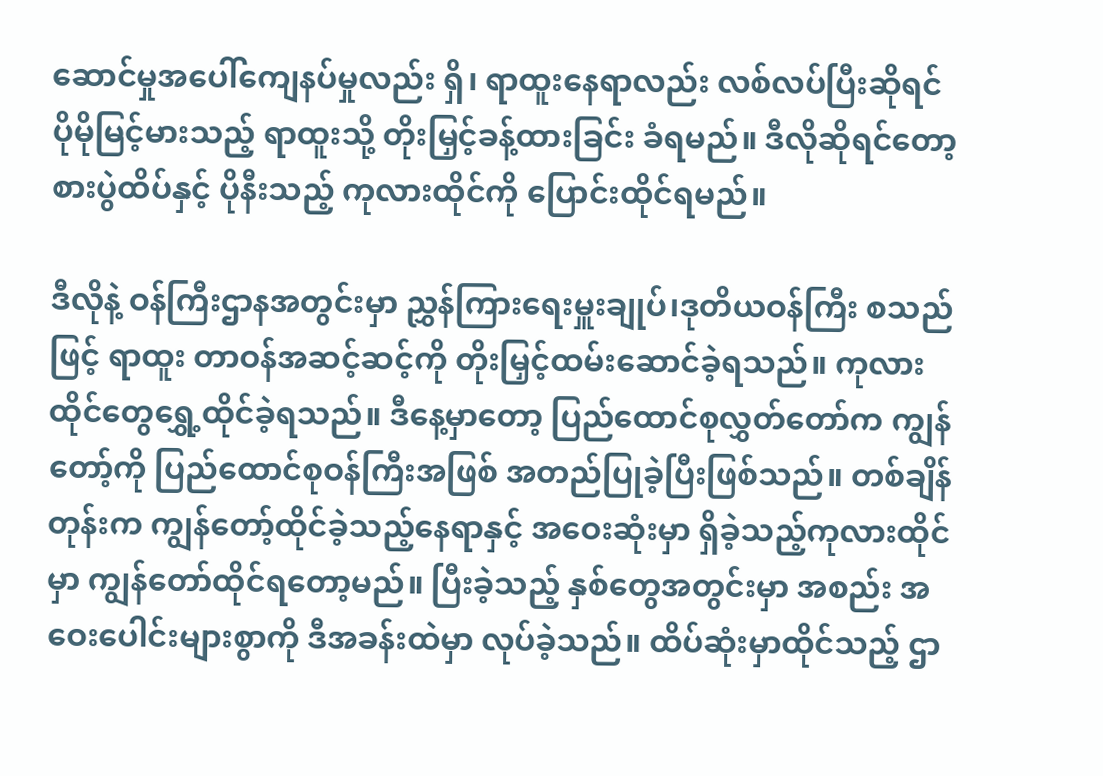ဆောင်မှုအပေါ်ကျေနပ်မှုလည်း ရှိ၊ ရာထူးနေရာလည်း လစ်လပ်ပြီးဆိုရင် ပိုမိုမြင့်မားသည့် ရာထူးသို့ တိုးမြှင့်ခန့်ထားခြင်း ခံရမည်။ ဒီလိုဆိုရင်တော့ စားပွဲထိပ်နှင့် ပိုနီးသည့် ကုလားထိုင်ကို ပြောင်းထိုင်ရမည်။

ဒီလိုနဲ့ ဝန်ကြီးဌာနအတွင်းမှာ ညွှန်ကြားရေးမှူးချုပ်၊ဒုတိယဝန်ကြီး စသည်ဖြင့် ရာထူး တာဝန်အဆင့်ဆင့်ကို တိုးမြှင့်ထမ်းဆောင်ခဲ့ရသည်။ ကုလားထိုင်တွေရွှေ့ထိုင်ခဲ့ရသည်။ ဒီနေ့မှာတော့ ပြည်ထောင်စုလွှတ်တော်က ကျွန်တော့်ကို ပြည်ထောင်စုဝန်ကြီးအဖြစ် အတည်ပြုခဲ့ပြီးဖြစ်သည်။ တစ်ချိန်တုန်းက ကျွန်တော့်ထိုင်ခဲ့သည့်နေရာနှင့် အဝေးဆုံးမှာ ရှိခဲ့သည့်ကုလားထိုင်မှာ ကျွန်တော်ထိုင်ရတော့မည်။ ပြီးခဲ့သည့် နှစ်တွေအတွင်းမှာ အစည်း အဝေးပေါင်းများစွာကို ဒီအခန်းထဲမှာ လုပ်ခဲ့သည်။ ထိပ်ဆုံးမှာထိုင်သည့် ဌာ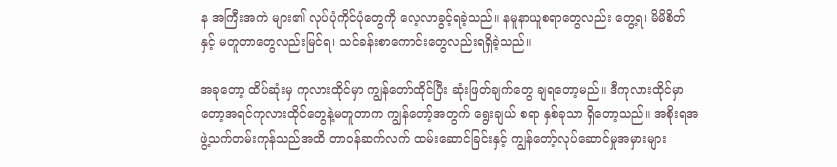န အကြီးအကဲ များ၏ လုပ်ပုံကိုင်ပုံတွေကို လေ့လာခွင့်ရခဲ့သည်။ နမူနာယူစရာတွေလည်း တွေ့ရ၊ မိမိစိတ်နှင့် မတူတာတွေလည်းမြင်ရ၊ သင်ခန်းစာကောင်းတွေလည်းရရှိခဲ့သည်။

အခုတော့ ထိပ်ဆုံးမှ ကုလားထိုင်မှာ ကျွန်တော်ထိုင်ပြီး ဆုံးဖြတ်ချက်တွေ ချရတော့မည်။ ဒီကုလားထိုင်မှာတော့အရင်ကုလားထိုင်တွေနဲ့မတူတာက ကျွန်တော့်အတွက် ရွေးချယ် စရာ နှစ်ခုသာ ရှိတော့သည်။ အစိုးရအဖွဲ့သက်တမ်းကုန်သည်အထိ တာဝန်ဆက်လက် ထမ်းဆောင်ခြင်းနှင့် ကျွန်တော့်လုပ်ဆောင်မှုအမှားများ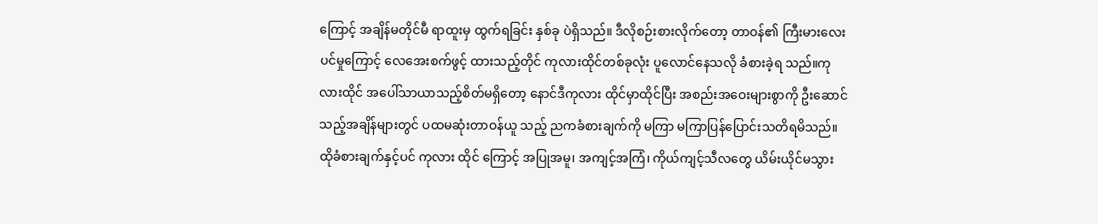ကြောင့် အချိန်မတိုင်မီ ရာထူးမှ ထွက်ရခြင်း နှစ်ခု ပဲရှိသည်။ ဒီလိုစဉ်းစားလိုက်တော့ တာဝန်၏ ကြီးမားလေးပင်မှုကြောင့် လေအေးစက်ဖွင့် ထားသည့်တိုင် ကုလားထိုင်တစ်ခုလုံး ပူလောင်နေသလို ခံစားခဲ့ရ သည်။ကုလားထိုင် အပေါ်သာယာသည့်စိတ်မရှိတော့ နောင်ဒီကုလား ထိုင်မှာထိုင်ပြီး အစည်းအဝေးများစွာကို ဦးဆောင်သည့်အချိန်များတွင် ပထမဆုံးတာဝန်ယူ သည့် ညကခံစားချက်ကို မကြာ မကြာပြန်ပြောင်းသတိရမိသည်။ ထိုခံစားချက်နှင့်ပင် ကုလား ထိုင် ကြောင့် အပြုအမူ၊ အကျင့်အကြံ၊ ကိုယ်ကျင့်သီလတွေ ယိမ်းယိုင်မသွား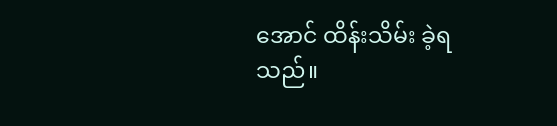အောင် ထိန်းသိမ်း ခဲ့ရသည်။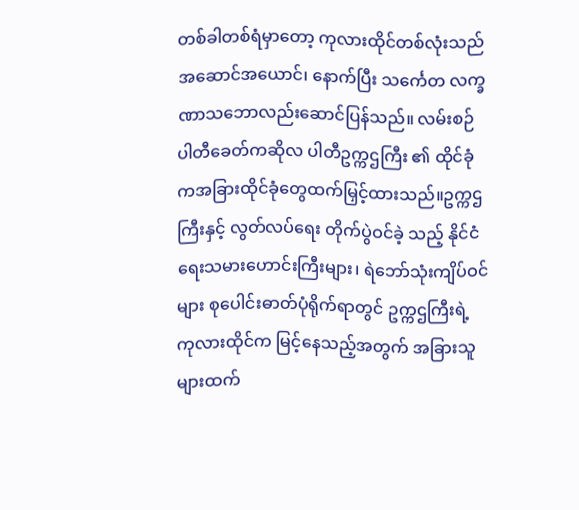တစ်ခါတစ်ရံမှာတော့ ကုလားထိုင်တစ်လုံးသည် အဆောင်အယောင်၊ နောက်ပြီး သင်္ကေတ လက္ခဏာသဘောလည်းဆောင်ပြန်သည်။ လမ်းစဉ်ပါတီခေတ်ကဆိုလ ပါတီဥက္ကဌကြီး ၏ ထိုင်ခုံကအခြားထိုင်ခုံတွေထက်မြှင့်ထားသည်။ဥက္ကဌကြီးနှင့် လွတ်လပ်ရေး တိုက်ပွဲဝင်ခဲ့ သည့် နိုင်ငံရေးသမားဟောင်းကြီးများ၊ ရဲဘော်သုံးကျိပ်ဝင်များ စုပေါင်းဓာတ်ပုံရိုက်ရာတွင် ဥက္ကဌကြီးရဲ့ ကုလားထိုင်က မြင့်နေသည့်အတွက် အခြားသူများထက်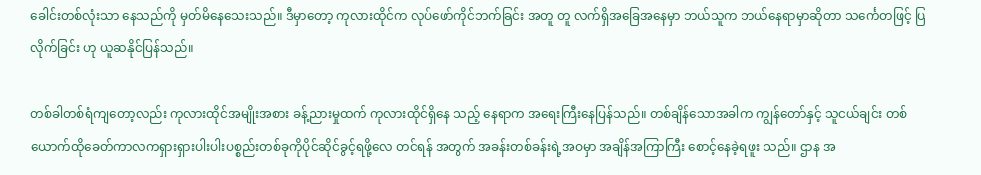ခေါင်းတစ်လုံးသာ နေသည်ကို မှတ်မိနေသေးသည်။ ဒီမှာတော့ ကုလားထိုင်က လုပ်ဖော်ကိုင်ဘက်ခြင်း အတူ တူ လက်ရှိအခြေအနေမှာ ဘယ်သူက ဘယ်နေရာမှာဆိုတာ သင်္ကေတဖြင့် ပြလိုက်ခြင်း ဟု ယူဆနိုင်ပြန်သည်။

တစ်ခါတစ်ရံကျတော့လည်း ကုလားထိုင်အမျိုးအစား ခန့်ညားမှုထက် ကုလားထိုင်ရှိနေ သည့် နေရာက အရေးကြီးနေပြန်သည်။ တစ်ချိန်သောအခါက ကျွန်တော်နှင့် သူငယ်ချင်း တစ်ယောက်ထိုခေတ်ကာလကရှားရှားပါးပါးပစ္စည်းတစ်ခုကိုပိုင်ဆိုင်ခွင့်ရဖို့လေ တင်ရန် အတွက် အခန်းတစ်ခန်းရဲ့အဝမှာ အချိန်အကြာကြီး စောင့်နေခဲ့ရဖူး သည်။ ဌာန အ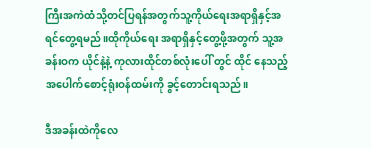ကြီးအကဲထံသို့တင်ပြရန်အတွက်သူ့ကိုယ်ရေးအရာရှိနှင့်အရင်တွေ့ရမည်။ထိုကိုယ်ရေး အရာရှိနှင့်တွေ့ဖို့အတွက် သူ့အခန်းဝက ယိုင်နဲ့နဲ့ ကုလားထိုင်တစ်လုံးပေါ် တွင် ထိုင် နေသည့် အပေါက်စောင့်ရုံးဝန်ထမ်းကို ခွင့်တောင်းရသည်။

ဒီအခန်းထဲကိုလေ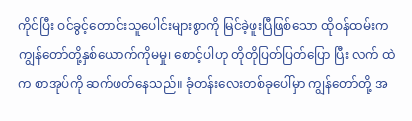ကိုင်ပြီး ဝင်ခွင့်တောင်းသူပေါင်းများစွာကို မြင်ခဲ့ဖူးပြီဖြစ်သော ထိုဝန်ထမ်းက ကျွန်တော်တို့နှစ်ယောက်ကိုမမှု၊ စောင့်ပါဟု တိုတိုပြတ်ပြတ်ပြော ပြီး လက် ထဲက စာအုပ်ကို ဆက်ဖတ်နေသည်။ ခုံတန်းလေးတစ်ခုပေါ်မှာ ကျွန်တော်တို့ အ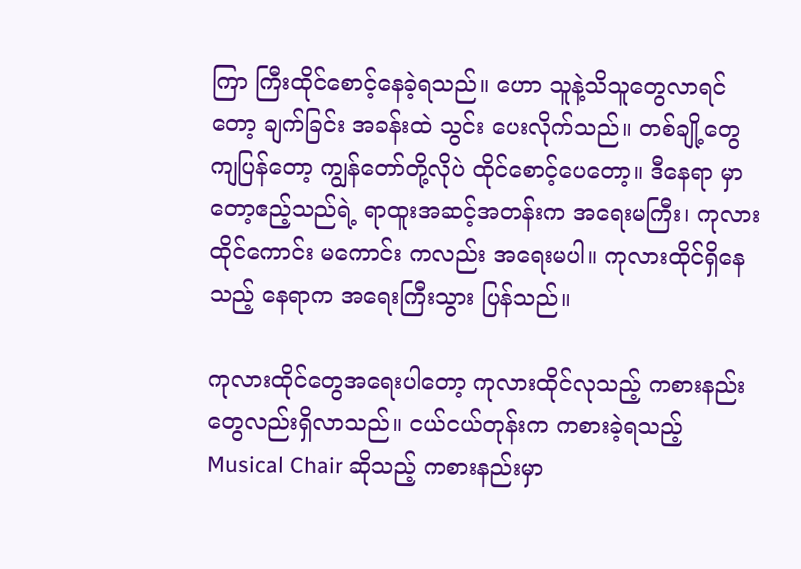ကြာ ကြီးထိုင်စောင့်နေခဲ့ရသည်။ ဟော သူနဲ့သိသူတွေလာရင်တော့ ချက်ခြင်း အခန်းထဲ သွင်း ပေးလိုက်သည်။ တစ်ချို့တွေကျပြန်တော့ ကျွန်တော်တို့လိုပဲ ထိုင်စောင့်ပေတော့။ ဒီနေရာ မှာတော့ဧည့်သည်ရဲ့ ရာထူးအဆင့်အတန်းက အရေးမကြီး၊ ကုလားထိုင်ကောင်း မကောင်း ကလည်း အရေးမပါ။ ကုလားထိုင်ရှိနေသည့် နေရာက အရေးကြီးသွား ပြန်သည်။

ကုလားထိုင်တွေအရေးပါတော့ ကုလားထိုင်လုသည့် ကစားနည်းတွေလည်းရှိလာသည်။ ငယ်ငယ်တုန်းက ကစားခဲ့ရသည့် Musical Chair ဆိုသည့် ကစားနည်းမှာ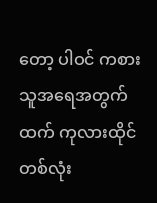တော့ ပါဝင် ကစားသူအရေအတွက်ထက် ကုလားထိုင်တစ်လုံး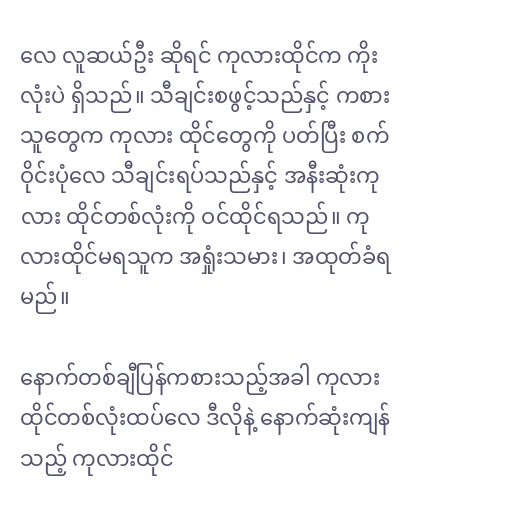လေ လူဆယ်ဦး ဆိုရင် ကုလားထိုင်က ကိုးလုံးပဲ ရှိသည်။ သီချင်းစဖွင့်သည်နှင့် ကစားသူတွေက ကုလား ထိုင်တွေကို ပတ်ပြီး စက်ဝိုင်းပုံလေ သီချင်းရပ်သည်နှင့် အနီးဆုံးကုလား ထိုင်တစ်လုံးကို ဝင်ထိုင်ရသည်။ ကုလားထိုင်မရသူက အရှုံးသမား၊ အထုတ်ခံရမည်။

နောက်တစ်ချီပြန်ကစားသည့်အခါ ကုလားထိုင်တစ်လုံးထပ်လေ ဒီလိုနဲ့ နောက်ဆုံးကျန်သည့် ကုလားထိုင်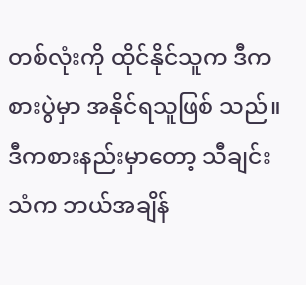တစ်လုံးကို ထိုင်နိုင်သူက ဒီကစားပွဲမှာ အနိုင်ရသူဖြစ် သည်။ ဒီကစားနည်းမှာတော့ သီချင်းသံက ဘယ်အချိန်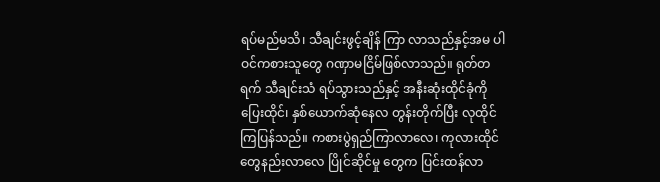ရပ်မည်မသိ၊ သီချင်းဖွင့်ချိန် ကြာ လာသည်နှင့်အမ ပါဝင်ကစားသူတွေ ဂဏှာမငြိမ်ဖြစ်လာသည်။ ရုတ်တရက် သီချင်းသံ ရပ်သွားသည်နှင့် အနီးဆုံးထိုင်ခုံကိုပြေးထိုင်၊ နှစ်ယောက်ဆုံနေလ တွန်းတိုက်ပြီး လုထိုင်ကြပြန်သည်။ ကစားပွဲရှည်ကြာလာလေ၊ ကုလားထိုင်တွေနည်းလာလေ ပြိုင်ဆိုင်မှု တွေက ပြင်းထန်လာ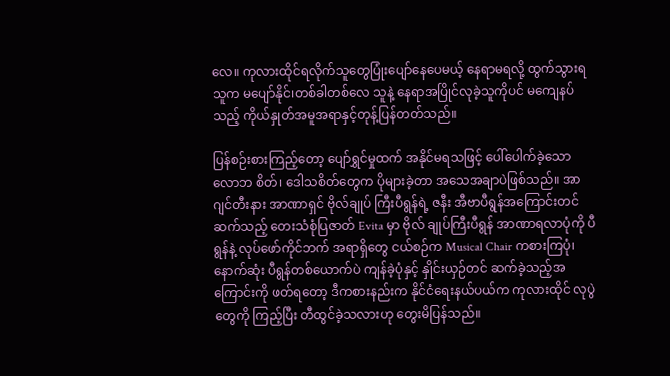လေ။ ကုလားထိုင်ရလိုက်သူတွေပြုံးပျော်နေပေမယ့် နေရာမရလို့ ထွက်သွားရသူက မပျော်နိုင်၊တစ်ခါတစ်လေ သူနဲ့ နေရာအပြိုင်လုခဲ့သူကိုပင် မကျေနပ် သည့် ကိုယ်နှုတ်အမူအရာနှင့်တုန့်ပြန်တတ်သည်။

ပြန်စဉ်းစားကြည့်တော့ ပျော်ရွှင်မှုထက် အနိုင်မရသဖြင့် ပေါ်ပေါက်ခဲ့သော လောဘ စိတ်၊ ဒေါသစိတ်တွေက ပိုများခဲ့တာ အသေအချာပဲဖြစ်သည်။ အာဂျင်တီးနား အာဏာရှင် ဗိုလ်ချုပ် ကြီးပီရွန်ရဲ့ ဇနီး အီဗာပီရွန်အကြောင်းတင်ဆက်သည့် တေးသံစုံပြဇာတ် Evita မှာ ဗိုလ် ချုပ်ကြီးပီရွန် အာဏာရလာပုံကို ပီရွန်နဲ့ လုပ်ဖော်ကိုင်ဘက် အရာရှိတွေ ငယ်စဉ်က Musical Chair ကစားကြပုံ၊ နောက်ဆုံး ပီရွန်တစ်ယောက်ပဲ ကျန်ခဲ့ပုံနှင့် နှိုင်းယှဉ်တင် ဆက်ခဲ့သည့်အကြောင်းကို ဖတ်ရတော့ ဒီကစားနည်းက နိုင်ငံရေးနယ်ပယ်က ကုလားထိုင် လုပွဲတွေကို ကြည့်ပြီး တီထွင်ခဲ့သလားဟု တွေးမိပြန်သည်။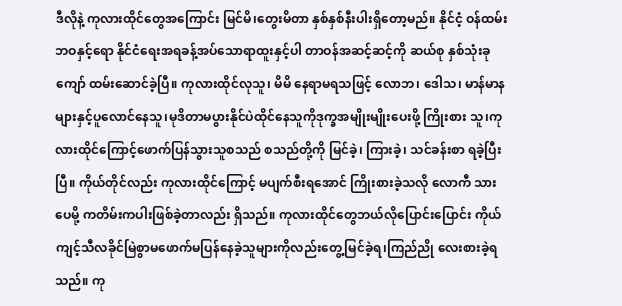ဒီလိုနဲ့ ကုလားထိုင်တွေအကြောင်း မြင်မိ၊တွေးမိတာ နှစ်နှစ်နီးပါးရှိတော့မည်။ နိုင်ငံ့ ဝန်ထမ်းဘဝနှင့်ရော နိုင်ငံရေးအရခန့်အပ်သောရာထူးနှင့်ပါ တာဝန်အဆင့်ဆင့်ကို ဆယ်စု နှစ်သုံးခုကျော် ထမ်းဆောင်ခဲ့ပြီ။ ကုလားထိုင်လုသူ၊ မိမိ နေရာမရသဖြင့် လောဘ၊ ဒေါသ၊ မာန်မာနများနှင့်ပူလောင်နေသူ၊မုဒိတာမပွားနိုင်ပဲထိုင်နေသူကိုဒုက္ခအမျိုးမျိုးပေးဖို့ ကြိုးစား သူ၊ကုလားထိုင်ကြောင့်ဖောက်ပြန်သွားသူစသည် စသည်တို့ကို မြင်ခဲ့၊ ကြားခဲ့၊ သင်ခန်းစာ ရခဲ့ပြီးပြီ။ ကိုယ်တိုင်လည်း ကုလားထိုင်ကြောင့် မပျက်စီးရအောင် ကြိုးစားခဲ့သလို လောကီ သားပေမို့ ကတိမ်းကပါးဖြစ်ခဲ့တာလည်း ရှိသည်။ ကုလားထိုင်တွေဘယ်လိုပြောင်းပြောင်း ကိုယ်ကျင့်သီလခိုင်မြဲစွာမဖောက်မပြန်နေခဲ့သူများကိုလည်းတွေ့မြင်ခဲ့ရ၊ကြည်ညို လေးစားခဲ့ရသည်။ ကု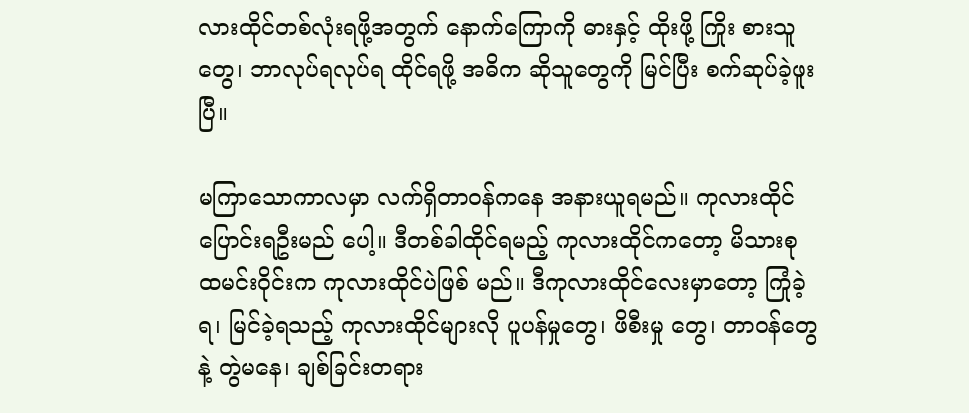လားထိုင်တစ်လုံးရဖို့အတွက် နောက်ကြောကို ဓားနှင့် ထိုးဖို့ ကြိုး စားသူတွေ၊ ဘာလုပ်ရလုပ်ရ ထိုင်ရဖို့ အဓိက ဆိုသူတွေကို မြင်ပြီး စက်ဆုပ်ခဲ့ဖူးပြီ။

မကြာသောကာလမှာ လက်ရှိတာဝန်ကနေ အနားယူရမည်။ ကုလားထိုင်ပြောင်းရဦးမည် ပေါ့။ ဒီတစ်ခါထိုင်ရမည့် ကုလားထိုင်ကတော့ မိသားစု ထမင်းဝိုင်းက ကုလားထိုင်ပဲဖြစ် မည်။ ဒီကုလားထိုင်လေးမှာတော့ ကြုံခဲ့ရ၊ မြင်ခဲ့ရသည့် ကုလားထိုင်များလို ပူပန်မှုတွေ၊ ဖိစီးမှု တွေ၊ တာဝန်တွေနဲ့ တွဲမနေ၊ ချစ်ခြင်းတရား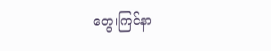တွေ၊ကြင်နာ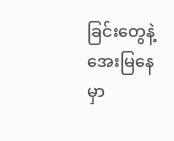ခြင်းတွေနဲ့ အေးမြနေမှာ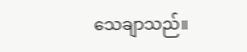သေချာသည်။